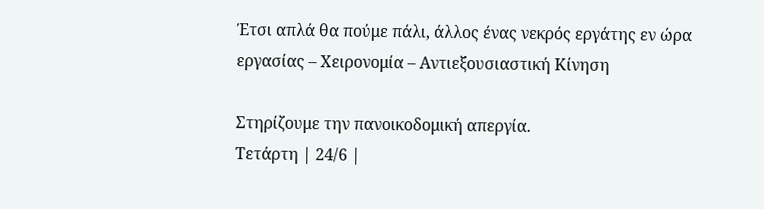Έτσι απλά θα πούμε πάλι, άλλος ένας νεκρός εργάτης εν ώρα εργασίας – Χειρονομία – Αντιεξουσιαστική Κίνηση

Στηρίζουμε την πανοικοδομική απεργία.
Τετάρτη | 24/6 |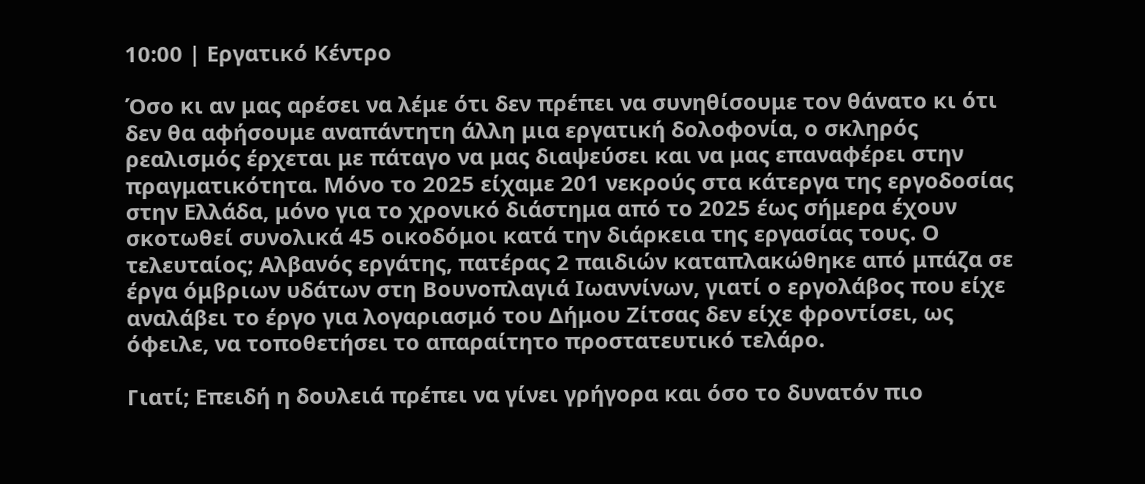10:00 | Εργατικό Κέντρο

Όσο κι αν μας αρέσει να λέμε ότι δεν πρέπει να συνηθίσουμε τον θάνατο κι ότι δεν θα αφήσουμε αναπάντητη άλλη μια εργατική δολοφονία, ο σκληρός ρεαλισμός έρχεται με πάταγο να μας διαψεύσει και να μας επαναφέρει στην πραγματικότητα. Μόνο το 2025 είχαμε 201 νεκρούς στα κάτεργα της εργοδοσίας στην Ελλάδα, μόνο για το χρονικό διάστημα από το 2025 έως σήμερα έχουν σκοτωθεί συνολικά 45 οικοδόμοι κατά την διάρκεια της εργασίας τους. Ο τελευταίος; Αλβανός εργάτης, πατέρας 2 παιδιών καταπλακώθηκε από μπάζα σε έργα όμβριων υδάτων στη Βουνοπλαγιά Ιωαννίνων, γιατί ο εργολάβος που είχε αναλάβει το έργο για λογαριασμό του Δήμου Ζίτσας δεν είχε φροντίσει, ως όφειλε, να τοποθετήσει το απαραίτητο προστατευτικό τελάρο.

Γιατί; Επειδή η δουλειά πρέπει να γίνει γρήγορα και όσο το δυνατόν πιο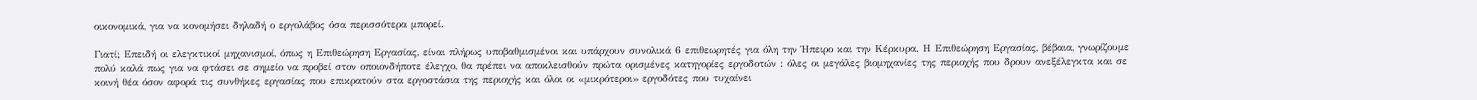οικονομικά, για να κονομήσει δηλαδή ο εργολάβος όσα περισσότερα μπορεί.

Γιατί; Επειδή οι ελεγκτικοί μηχανισμοί, όπως η Επιθεώρηση Εργασίας, είναι πλήρως υποβαθμισμένοι και υπάρχουν συνολικά 6 επιθεωρητές για όλη την Ήπειρο και την Κέρκυρα. Η Επιθεώρηση Εργασίας, βέβαια, γνωρίζουμε πολύ καλά πως για να φτάσει σε σημείο να προβεί στον οποιονδήποτε έλεγχο, θα πρέπει να αποκλεισθούν πρώτα ορισμένες κατηγορίες εργοδοτών : όλες οι μεγάλες βιομηχανίες της περιοχής που δρουν ανεξέλεγκτα και σε κοινή θέα όσον αφορά τις συνθήκες εργασίας που επικρατούν στα εργοστάσια της περιοχής και όλοι οι «μικρότεροι» εργοδότες που τυχαίνει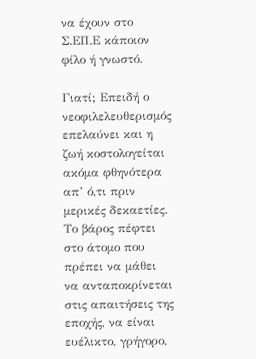να έχουν στο Σ.ΕΠ.Ε κάποιον φίλο ή γνωστό.

Γιατί; Επειδή ο νεοφιλελευθερισμός επελαύνει και η ζωή κοστολογείται ακόμα φθηνότερα απ’ ό,τι πριν μερικές δεκαετίες. Το βάρος πέφτει στο άτομο που πρέπει να μάθει να ανταποκρίνεται στις απαιτήσεις της εποχής, να είναι ευέλικτο, γρήγορο,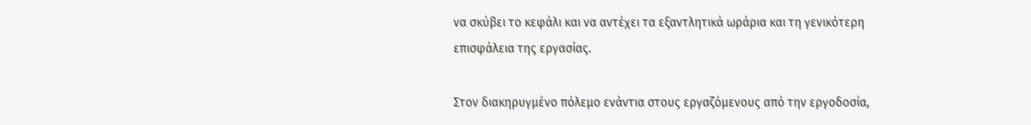να σκύβει το κεφάλι και να αντέχει τα εξαντλητικά ωράρια και τη γενικότερη επισφάλεια της εργασίας.

Στον διακηρυγμένο πόλεμο ενάντια στους εργαζόμενους από την εργοδοσία,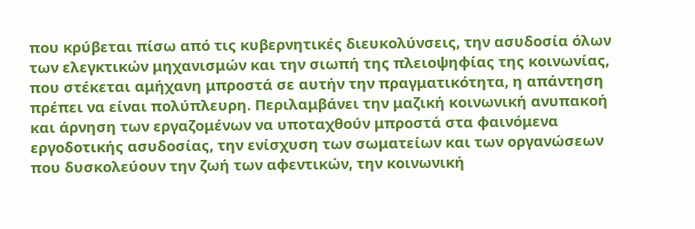που κρύβεται πίσω από τις κυβερνητικές διευκολύνσεις, την ασυδοσία όλων των ελεγκτικών μηχανισμών και την σιωπή της πλειοψηφίας της κοινωνίας, που στέκεται αμήχανη μπροστά σε αυτήν την πραγματικότητα, η απάντηση πρέπει να είναι πολύπλευρη. Περιλαμβάνει την μαζική κοινωνική ανυπακοή και άρνηση των εργαζομένων να υποταχθούν μπροστά στα φαινόμενα εργοδοτικής ασυδοσίας, την ενίσχυση των σωματείων και των οργανώσεων που δυσκολεύουν την ζωή των αφεντικών, την κοινωνική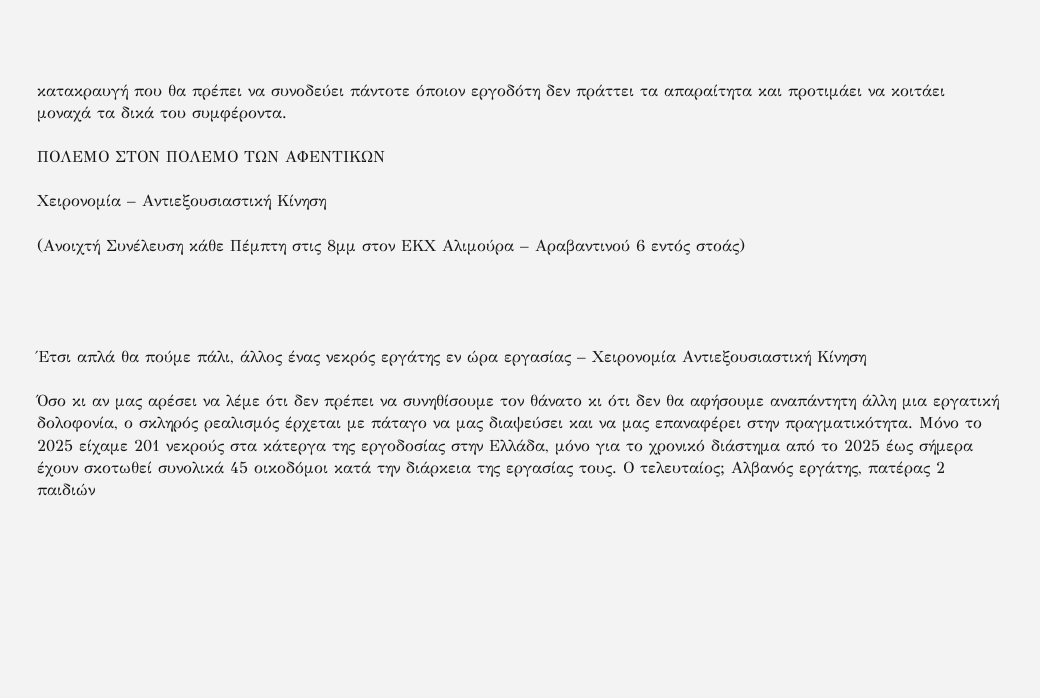κατακραυγή που θα πρέπει να συνοδεύει πάντοτε όποιον εργοδότη δεν πράττει τα απαραίτητα και προτιμάει να κοιτάει μοναχά τα δικά του συμφέροντα.

ΠΟΛΕΜΟ ΣΤΟΝ ΠΟΛΕΜΟ ΤΩΝ ΑΦΕΝΤΙΚΩΝ

Χειρονομία – Αντιεξουσιαστική Κίνηση

(Ανοιχτή Συνέλευση κάθε Πέμπτη στις 8μμ στον ΕΚΧ Αλιμούρα – Αραβαντινού 6 εντός στοάς)




Έτσι απλά θα πούμε πάλι, άλλος ένας νεκρός εργάτης εν ώρα εργασίας – Χειρονομία Αντιεξουσιαστική Κίνηση

Όσο κι αν μας αρέσει να λέμε ότι δεν πρέπει να συνηθίσουμε τον θάνατο κι ότι δεν θα αφήσουμε αναπάντητη άλλη μια εργατική δολοφονία, ο σκληρός ρεαλισμός έρχεται με πάταγο να μας διαψεύσει και να μας επαναφέρει στην πραγματικότητα. Μόνο το 2025 είχαμε 201 νεκρούς στα κάτεργα της εργοδοσίας στην Ελλάδα, μόνο για το χρονικό διάστημα από το 2025 έως σήμερα έχουν σκοτωθεί συνολικά 45 οικοδόμοι κατά την διάρκεια της εργασίας τους. Ο τελευταίος; Αλβανός εργάτης, πατέρας 2 παιδιών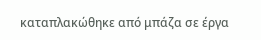καταπλακώθηκε από μπάζα σε έργα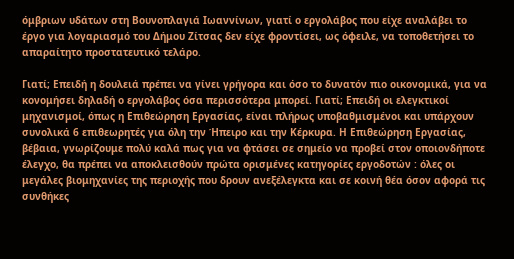όμβριων υδάτων στη Βουνοπλαγιά Ιωαννίνων, γιατί ο εργολάβος που είχε αναλάβει το έργο για λογαριασμό του Δήμου Ζίτσας δεν είχε φροντίσει, ως όφειλε, να τοποθετήσει το απαραίτητο προστατευτικό τελάρο.

Γιατί; Επειδή η δουλειά πρέπει να γίνει γρήγορα και όσο το δυνατόν πιο οικονομικά, για να κονομήσει δηλαδή ο εργολάβος όσα περισσότερα μπορεί. Γιατί; Επειδή οι ελεγκτικοί μηχανισμοί, όπως η Επιθεώρηση Εργασίας, είναι πλήρως υποβαθμισμένοι και υπάρχουν συνολικά 6 επιθεωρητές για όλη την Ήπειρο και την Κέρκυρα. Η Επιθεώρηση Εργασίας, βέβαια, γνωρίζουμε πολύ καλά πως για να φτάσει σε σημείο να προβεί στον οποιονδήποτε έλεγχο, θα πρέπει να αποκλεισθούν πρώτα ορισμένες κατηγορίες εργοδοτών : όλες οι μεγάλες βιομηχανίες της περιοχής που δρουν ανεξέλεγκτα και σε κοινή θέα όσον αφορά τις συνθήκες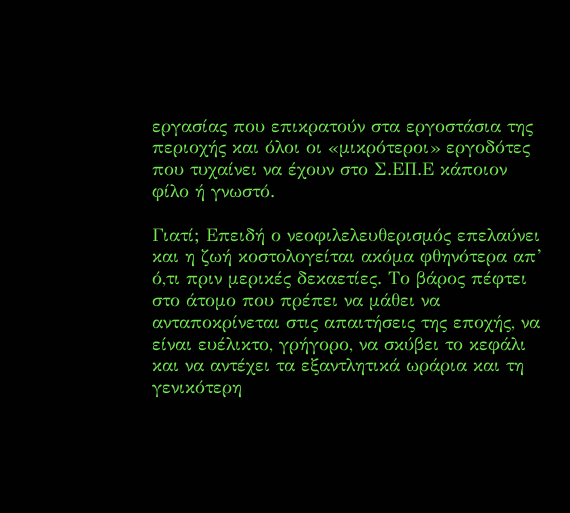εργασίας που επικρατούν στα εργοστάσια της περιοχής και όλοι οι «μικρότεροι» εργοδότες που τυχαίνει να έχουν στο Σ.ΕΠ.Ε κάποιον φίλο ή γνωστό.

Γιατί; Επειδή ο νεοφιλελευθερισμός επελαύνει και η ζωή κοστολογείται ακόμα φθηνότερα απ’ ό,τι πριν μερικές δεκαετίες. Το βάρος πέφτει στο άτομο που πρέπει να μάθει να ανταποκρίνεται στις απαιτήσεις της εποχής, να είναι ευέλικτο, γρήγορο, να σκύβει το κεφάλι και να αντέχει τα εξαντλητικά ωράρια και τη γενικότερη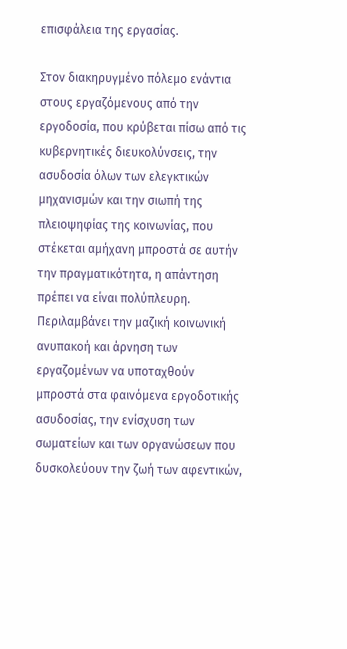επισφάλεια της εργασίας.

Στον διακηρυγμένο πόλεμο ενάντια στους εργαζόμενους από την εργοδοσία, που κρύβεται πίσω από τις κυβερνητικές διευκολύνσεις, την ασυδοσία όλων των ελεγκτικών μηχανισμών και την σιωπή της πλειοψηφίας της κοινωνίας, που στέκεται αμήχανη μπροστά σε αυτήν την πραγματικότητα, η απάντηση πρέπει να είναι πολύπλευρη. Περιλαμβάνει την μαζική κοινωνική ανυπακοή και άρνηση των εργαζομένων να υποταχθούν μπροστά στα φαινόμενα εργοδοτικής ασυδοσίας, την ενίσχυση των σωματείων και των οργανώσεων που δυσκολεύουν την ζωή των αφεντικών,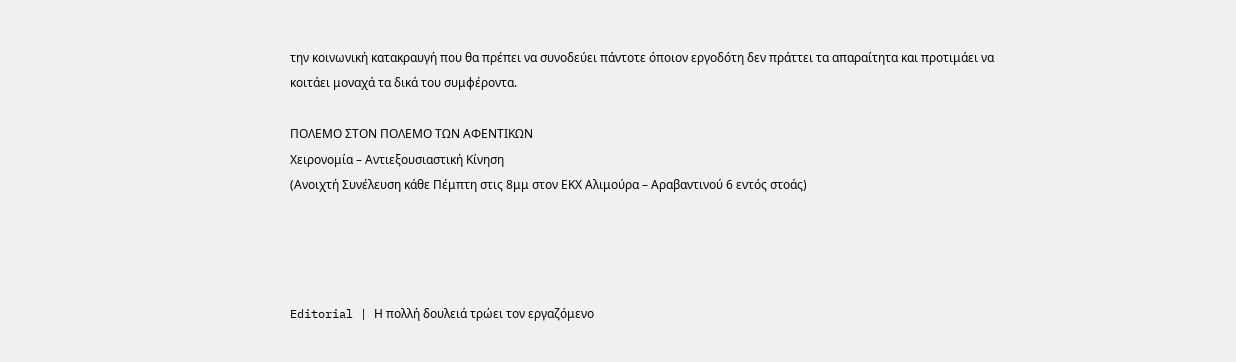την κοινωνική κατακραυγή που θα πρέπει να συνοδεύει πάντοτε όποιον εργοδότη δεν πράττει τα απαραίτητα και προτιμάει να κοιτάει μοναχά τα δικά του συμφέροντα.

ΠΟΛΕΜΟ ΣΤΟΝ ΠΟΛΕΜΟ ΤΩΝ ΑΦΕΝΤΙΚΩΝ
Χειρονομία – Αντιεξουσιαστική Κίνηση
(Ανοιχτή Συνέλευση κάθε Πέμπτη στις 8μμ στον ΕΚΧ Αλιμούρα – Αραβαντινού 6 εντός στοάς)




Editorial | Η πολλή δουλειά τρώει τον εργαζόμενο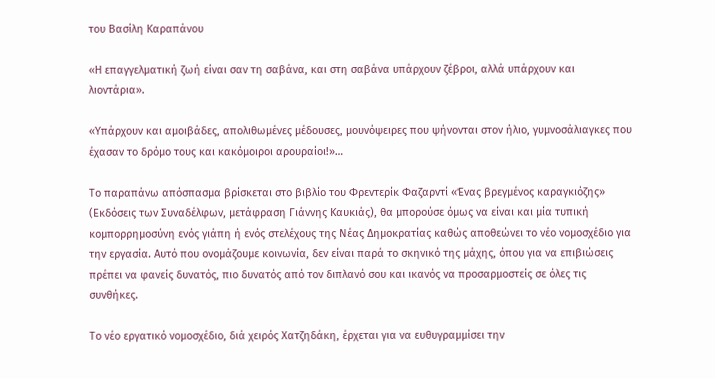του Βασίλη Καραπάνου

«Η επαγγελματική ζωή είναι σαν τη σαβάνα, και στη σαβάνα υπάρχουν ζέβροι, αλλά υπάρχουν και λιοντάρια».

«Υπάρχουν και αμοιβάδες, απολιθωμένες μέδουσες, μουνόψειρες που ψήνονται στον ήλιο, γυμνοσάλιαγκες που έχασαν το δρόμο τους και κακόμοιροι αρουραίοι!»…

Το παραπάνω απόσπασμα βρίσκεται στο βιβλίο του Φρεντερίκ Φαζαρντί «Ένας βρεγμένος καραγκιόζης» (Εκδόσεις των Συναδέλφων, μετάφραση Γιάννης Καυκιάς), θα μπορούσε όμως να είναι και μία τυπική κομπορρημοσύνη ενός γιάπη ή ενός στελέχους της Νέας Δημοκρατίας καθώς αποθεώνει το νέο νομοσχέδιο για την εργασία. Αυτό που ονομάζουμε κοινωνία, δεν είναι παρά το σκηνικό της μάχης, όπου για να επιβιώσεις πρέπει να φανείς δυνατός, πιο δυνατός από τον διπλανό σου και ικανός να προσαρμοστείς σε όλες τις συνθήκες.

Το νέο εργατικό νομοσχέδιο, διά χειρός Χατζηδάκη, έρχεται για να ευθυγραμμίσει την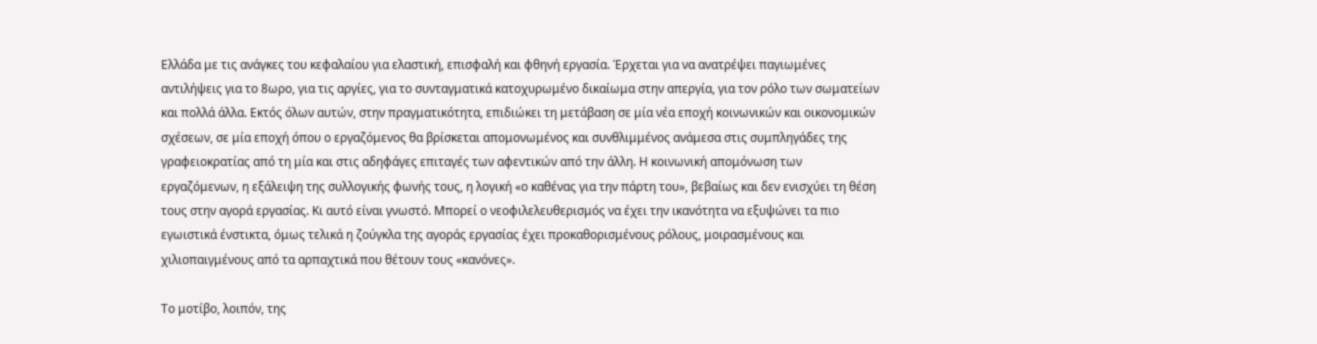Ελλάδα με τις ανάγκες του κεφαλαίου για ελαστική, επισφαλή και φθηνή εργασία. Έρχεται για να ανατρέψει παγιωμένες αντιλήψεις για το 8ωρο, για τις αργίες, για το συνταγματικά κατοχυρωμένο δικαίωμα στην απεργία, για τον ρόλο των σωματείων και πολλά άλλα. Εκτός όλων αυτών, στην πραγματικότητα, επιδιώκει τη μετάβαση σε μία νέα εποχή κοινωνικών και οικονομικών σχέσεων, σε μία εποχή όπου ο εργαζόμενος θα βρίσκεται απομονωμένος και συνθλιμμένος ανάμεσα στις συμπληγάδες της γραφειοκρατίας από τη μία και στις αδηφάγες επιταγές των αφεντικών από την άλλη. Η κοινωνική απομόνωση των εργαζόμενων, η εξάλειψη της συλλογικής φωνής τους, η λογική «ο καθένας για την πάρτη του», βεβαίως και δεν ενισχύει τη θέση τους στην αγορά εργασίας. Κι αυτό είναι γνωστό. Μπορεί ο νεοφιλελευθερισμός να έχει την ικανότητα να εξυψώνει τα πιο εγωιστικά ένστικτα, όμως τελικά η ζούγκλα της αγοράς εργασίας έχει προκαθορισμένους ρόλους, μοιρασμένους και χιλιοπαιγμένους από τα αρπαχτικά που θέτουν τους «κανόνες».

Το μοτίβο, λοιπόν, της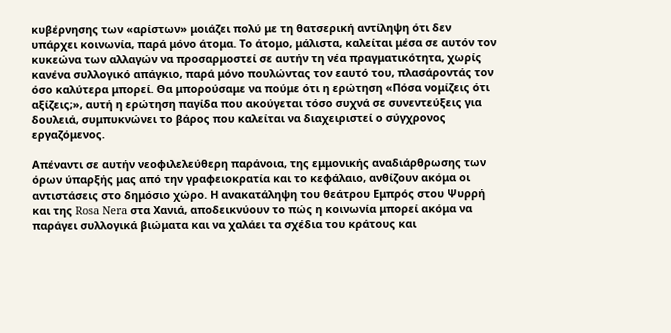κυβέρνησης των «αρίστων» μοιάζει πολύ με τη θατσερική αντίληψη ότι δεν υπάρχει κοινωνία, παρά μόνο άτομα. Το άτομο, μάλιστα, καλείται μέσα σε αυτόν τον κυκεώνα των αλλαγών να προσαρμοστεί σε αυτήν τη νέα πραγματικότητα, χωρίς κανένα συλλογικό απάγκιο, παρά μόνο πουλώντας τον εαυτό του, πλασάροντάς τον όσο καλύτερα μπορεί. Θα μπορούσαμε να πούμε ότι η ερώτηση «Πόσα νομίζεις ότι αξίζεις;», αυτή η ερώτηση παγίδα που ακούγεται τόσο συχνά σε συνεντεύξεις για δουλειά, συμπυκνώνει το βάρος που καλείται να διαχειριστεί ο σύγχρονος εργαζόμενος.

Απέναντι σε αυτήν νεοφιλελεύθερη παράνοια, της εμμονικής αναδιάρθρωσης των όρων ύπαρξής μας από την γραφειοκρατία και το κεφάλαιο, ανθίζουν ακόμα οι αντιστάσεις στο δημόσιο χώρο. Η ανακατάληψη του θεάτρου Εμπρός στου Ψυρρή και της Rosa Nera στα Χανιά, αποδεικνύουν το πώς η κοινωνία μπορεί ακόμα να παράγει συλλογικά βιώματα και να χαλάει τα σχέδια του κράτους και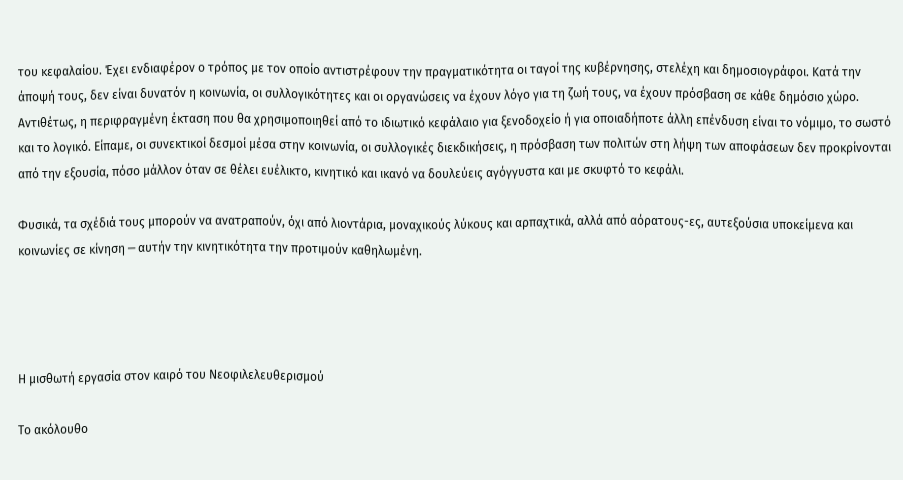του κεφαλαίου. Έχει ενδιαφέρον ο τρόπος με τον οποίο αντιστρέφουν την πραγματικότητα οι ταγοί της κυβέρνησης, στελέχη και δημοσιογράφοι. Κατά την άποψή τους, δεν είναι δυνατόν η κοινωνία, οι συλλογικότητες και οι οργανώσεις να έχουν λόγο για τη ζωή τους, να έχουν πρόσβαση σε κάθε δημόσιο χώρο. Αντιθέτως, η περιφραγμένη έκταση που θα χρησιμοποιηθεί από το ιδιωτικό κεφάλαιο για ξενοδοχείο ή για οποιαδήποτε άλλη επένδυση είναι το νόμιμο, το σωστό και το λογικό. Είπαμε, οι συνεκτικοί δεσμοί μέσα στην κοινωνία, οι συλλογικές διεκδικήσεις, η πρόσβαση των πολιτών στη λήψη των αποφάσεων δεν προκρίνονται από την εξουσία, πόσο μάλλον όταν σε θέλει ευέλικτο, κινητικό και ικανό να δουλεύεις αγόγγυστα και με σκυφτό το κεφάλι.

Φυσικά, τα σχέδιά τους μπορούν να ανατραπούν, όχι από λιοντάρια, μοναχικούς λύκους και αρπαχτικά, αλλά από αόρατους-ες, αυτεξούσια υποκείμενα και κοινωνίες σε κίνηση ─ αυτήν την κινητικότητα την προτιμούν καθηλωμένη.




Η μισθωτή εργασία στον καιρό του Νεοφιλελευθερισμού

Το ακόλουθο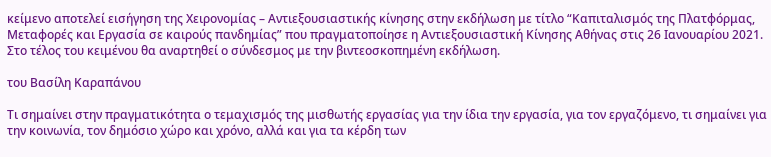κείμενο αποτελεί εισήγηση της Χειρονομίας – Αντιεξουσιαστικής κίνησης στην εκδήλωση με τίτλο “Καπιταλισμός της Πλατφόρμας, Μεταφορές και Εργασία σε καιρούς πανδημίας” που πραγματοποίησε η Αντιεξουσιαστική Κίνησης Αθήνας στις 26 Ιανουαρίου 2021. Στο τέλος του κειμένου θα αναρτηθεί ο σύνδεσμος με την βιντεοσκοπημένη εκδήλωση.

του Βασίλη Καραπάνου

Τι σημαίνει στην πραγματικότητα ο τεμαχισμός της μισθωτής εργασίας για την ίδια την εργασία, για τον εργαζόμενο, τι σημαίνει για την κοινωνία, τον δημόσιο χώρο και χρόνο, αλλά και για τα κέρδη των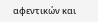αφεντικών και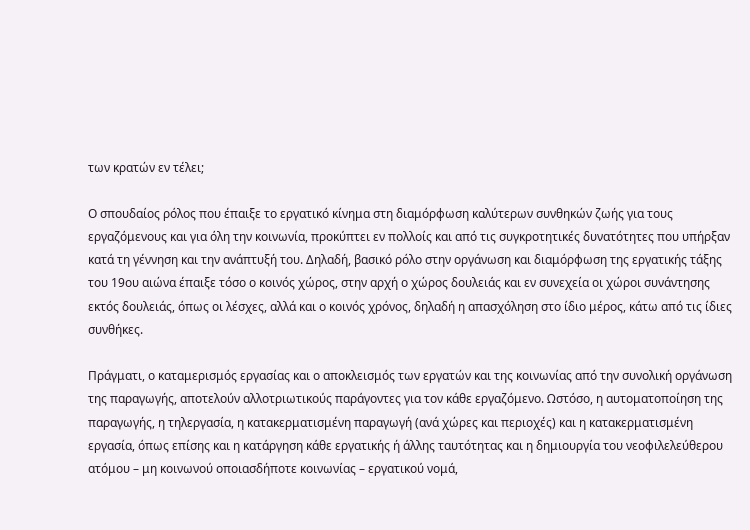των κρατών εν τέλει;

Ο σπουδαίος ρόλος που έπαιξε το εργατικό κίνημα στη διαμόρφωση καλύτερων συνθηκών ζωής για τους εργαζόμενους και για όλη την κοινωνία, προκύπτει εν πολλοίς και από τις συγκροτητικές δυνατότητες που υπήρξαν κατά τη γέννηση και την ανάπτυξή του. Δηλαδή, βασικό ρόλο στην οργάνωση και διαμόρφωση της εργατικής τάξης του 19ου αιώνα έπαιξε τόσο ο κοινός χώρος, στην αρχή ο χώρος δουλειάς και εν συνεχεία οι χώροι συνάντησης εκτός δουλειάς, όπως οι λέσχες, αλλά και ο κοινός χρόνος, δηλαδή η απασχόληση στο ίδιο μέρος, κάτω από τις ίδιες συνθήκες.

Πράγματι, ο καταμερισμός εργασίας και ο αποκλεισμός των εργατών και της κοινωνίας από την συνολική οργάνωση της παραγωγής, αποτελούν αλλοτριωτικούς παράγοντες για τον κάθε εργαζόμενο. Ωστόσο, η αυτοματοποίηση της παραγωγής, η τηλεργασία, η κατακερματισμένη παραγωγή (ανά χώρες και περιοχές) και η κατακερματισμένη εργασία, όπως επίσης και η κατάργηση κάθε εργατικής ή άλλης ταυτότητας και η δημιουργία του νεοφιλελεύθερου ατόμου – μη κοινωνού οποιασδήποτε κοινωνίας – εργατικού νομά,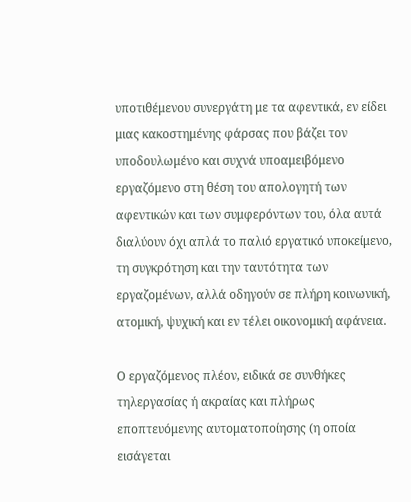υποτιθέμενου συνεργάτη με τα αφεντικά, εν είδει μιας κακοστημένης φάρσας που βάζει τον υποδουλωμένο και συχνά υποαμειβόμενο εργαζόμενο στη θέση του απολογητή των αφεντικών και των συμφερόντων του, όλα αυτά διαλύουν όχι απλά το παλιό εργατικό υποκείμενο, τη συγκρότηση και την ταυτότητα των εργαζομένων, αλλά οδηγούν σε πλήρη κοινωνική, ατομική, ψυχική και εν τέλει οικονομική αφάνεια.

Ο εργαζόμενος πλέον, ειδικά σε συνθήκες τηλεργασίας ή ακραίας και πλήρως εποπτευόμενης αυτοματοποίησης (η οποία εισάγεται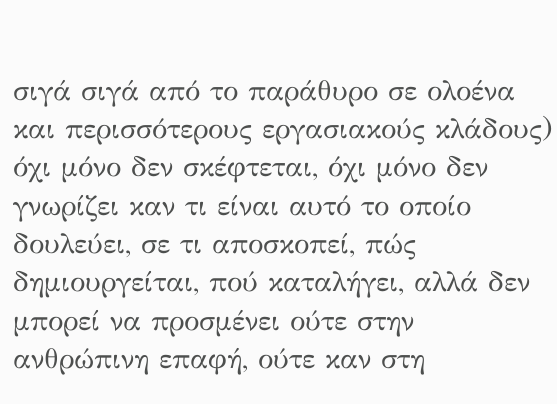σιγά σιγά από το παράθυρο σε ολοένα και περισσότερους εργασιακούς κλάδους) όχι μόνο δεν σκέφτεται, όχι μόνο δεν γνωρίζει καν τι είναι αυτό το οποίο δουλεύει, σε τι αποσκοπεί, πώς δημιουργείται, πού καταλήγει, αλλά δεν μπορεί να προσμένει ούτε στην ανθρώπινη επαφή, ούτε καν στη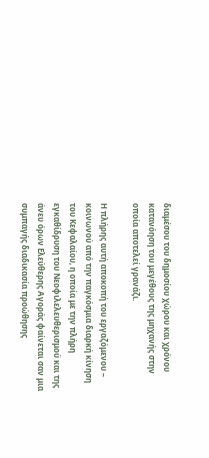διαμέσου του δημοσίου χώρου και χρόνου κατανόηση του μεγέθους της μηχανής στην οποία αποτελεί γρανάζι.

Η πλήρης αυτή αποκοπή του εργαζόμενου – κοινωνού από την παγκόσμια διαρκή κίνηση του Κεφαλαίου, η οποία με την πλήρη εγκαθίδρυση του Νεοφιλελευθερισμού και της άνευ όρων Ελεύθερης Αγοράς φαίνεται σαν μια συμπαγής διαδικασία προώθησης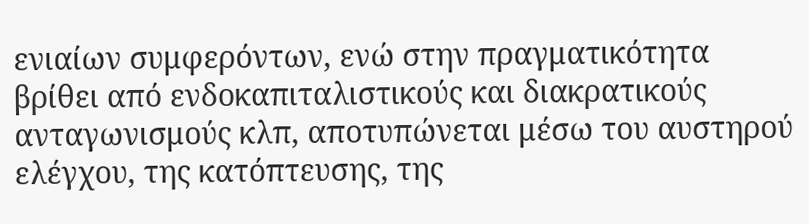ενιαίων συμφερόντων, ενώ στην πραγματικότητα βρίθει από ενδοκαπιταλιστικούς και διακρατικούς ανταγωνισμούς κλπ, αποτυπώνεται μέσω του αυστηρού ελέγχου, της κατόπτευσης, της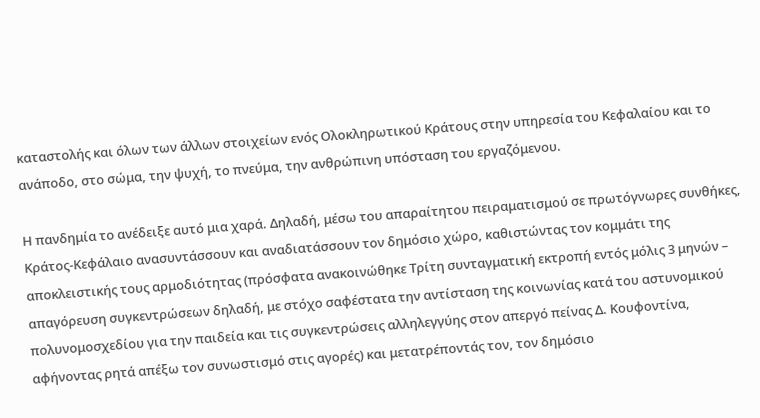καταστολής και όλων των άλλων στοιχείων ενός Ολοκληρωτικού Κράτους στην υπηρεσία του Κεφαλαίου και το ανάποδο, στο σώμα, την ψυχή, το πνεύμα, την ανθρώπινη υπόσταση του εργαζόμενου.

Η πανδημία το ανέδειξε αυτό μια χαρά. Δηλαδή, μέσω του απαραίτητου πειραματισμού σε πρωτόγνωρες συνθήκες, Κράτος-Κεφάλαιο ανασυντάσσουν και αναδιατάσσουν τον δημόσιο χώρο, καθιστώντας τον κομμάτι της αποκλειστικής τους αρμοδιότητας (πρόσφατα ανακοινώθηκε Τρίτη συνταγματική εκτροπή εντός μόλις 3 μηνών – απαγόρευση συγκεντρώσεων δηλαδή, με στόχο σαφέστατα την αντίσταση της κοινωνίας κατά του αστυνομικού πολυνομοσχεδίου για την παιδεία και τις συγκεντρώσεις αλληλεγγύης στον απεργό πείνας Δ. Κουφοντίνα, αφήνοντας ρητά απέξω τον συνωστισμό στις αγορές) και μετατρέποντάς τον, τον δημόσιο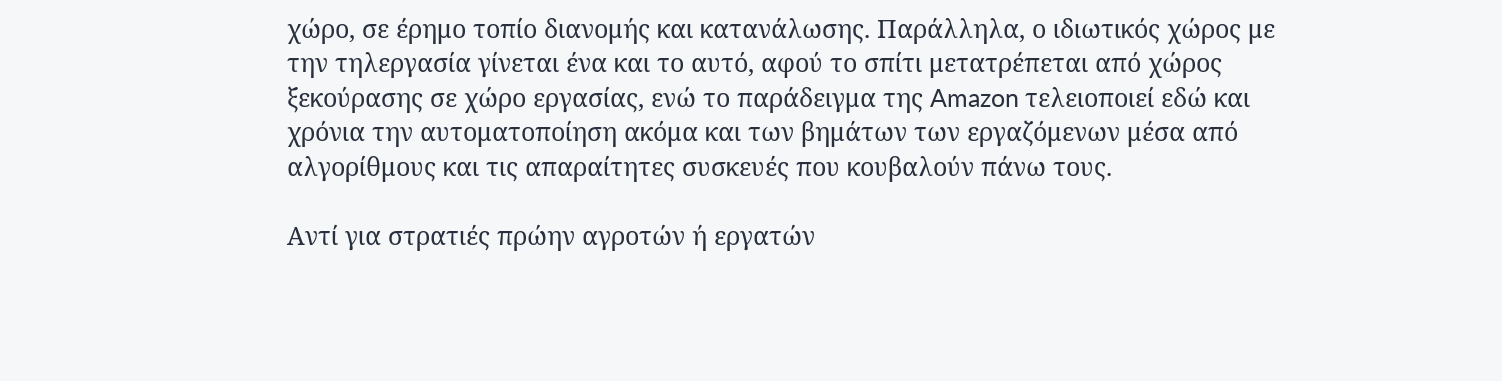χώρο, σε έρημο τοπίο διανομής και κατανάλωσης. Παράλληλα, ο ιδιωτικός χώρος με την τηλεργασία γίνεται ένα και το αυτό, αφού το σπίτι μετατρέπεται από χώρος ξεκούρασης σε χώρο εργασίας, ενώ το παράδειγμα της Amazon τελειοποιεί εδώ και χρόνια την αυτοματοποίηση ακόμα και των βημάτων των εργαζόμενων μέσα από αλγορίθμους και τις απαραίτητες συσκευές που κουβαλούν πάνω τους.

Αντί για στρατιές πρώην αγροτών ή εργατών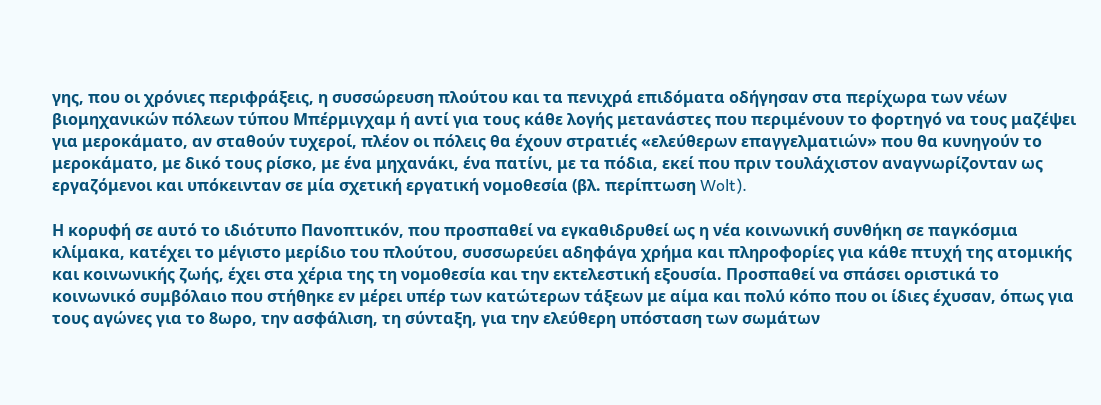γης, που οι χρόνιες περιφράξεις, η συσσώρευση πλούτου και τα πενιχρά επιδόματα οδήγησαν στα περίχωρα των νέων βιομηχανικών πόλεων τύπου Μπέρμιγχαμ ή αντί για τους κάθε λογής μετανάστες που περιμένουν το φορτηγό να τους μαζέψει για μεροκάματο, αν σταθούν τυχεροί, πλέον οι πόλεις θα έχουν στρατιές «ελεύθερων επαγγελματιών» που θα κυνηγούν το μεροκάματο, με δικό τους ρίσκο, με ένα μηχανάκι, ένα πατίνι, με τα πόδια, εκεί που πριν τουλάχιστον αναγνωρίζονταν ως εργαζόμενοι και υπόκεινταν σε μία σχετική εργατική νομοθεσία (βλ. περίπτωση Wolt).

Η κορυφή σε αυτό το ιδιότυπο Πανοπτικόν, που προσπαθεί να εγκαθιδρυθεί ως η νέα κοινωνική συνθήκη σε παγκόσμια κλίμακα, κατέχει το μέγιστο μερίδιο του πλούτου, συσσωρεύει αδηφάγα χρήμα και πληροφορίες για κάθε πτυχή της ατομικής και κοινωνικής ζωής, έχει στα χέρια της τη νομοθεσία και την εκτελεστική εξουσία. Προσπαθεί να σπάσει οριστικά το κοινωνικό συμβόλαιο που στήθηκε εν μέρει υπέρ των κατώτερων τάξεων με αίμα και πολύ κόπο που οι ίδιες έχυσαν, όπως για τους αγώνες για το 8ωρο, την ασφάλιση, τη σύνταξη, για την ελεύθερη υπόσταση των σωμάτων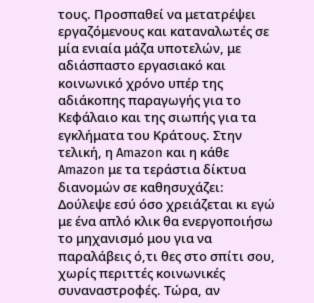τους. Προσπαθεί να μετατρέψει εργαζόμενους και καταναλωτές σε μία ενιαία μάζα υποτελών, με αδιάσπαστο εργασιακό και κοινωνικό χρόνο υπέρ της αδιάκοπης παραγωγής για το Κεφάλαιο και της σιωπής για τα εγκλήματα του Κράτους. Στην τελική, η Amazon και η κάθε Amazon με τα τεράστια δίκτυα διανομών σε καθησυχάζει:  Δούλεψε εσύ όσο χρειάζεται κι εγώ με ένα απλό κλικ θα ενεργοποιήσω το μηχανισμό μου για να παραλάβεις ό,τι θες στο σπίτι σου, χωρίς περιττές κοινωνικές συναναστροφές. Τώρα, αν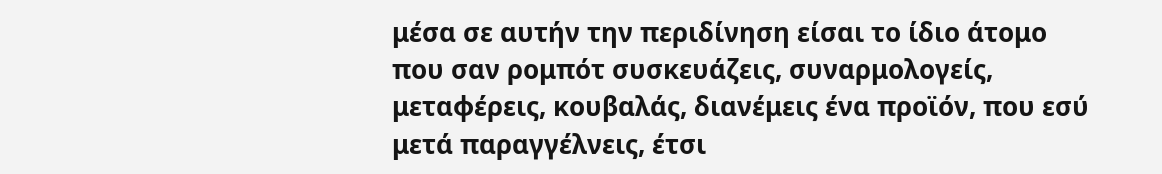μέσα σε αυτήν την περιδίνηση είσαι το ίδιο άτομο που σαν ρομπότ συσκευάζεις, συναρμολογείς, μεταφέρεις, κουβαλάς, διανέμεις ένα προϊόν, που εσύ μετά παραγγέλνεις, έτσι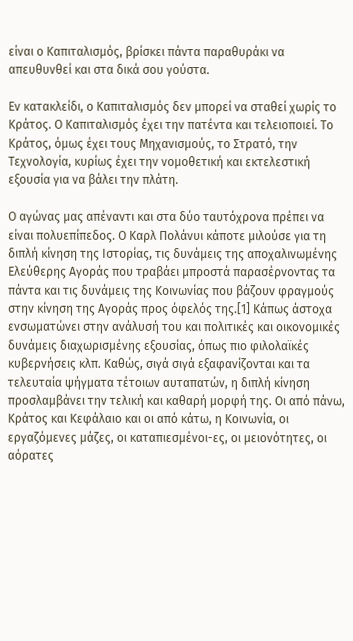είναι ο Καπιταλισμός, βρίσκει πάντα παραθυράκι να απευθυνθεί και στα δικά σου γούστα.

Εν κατακλείδι, ο Καπιταλισμός δεν μπορεί να σταθεί χωρίς το Κράτος. Ο Καπιταλισμός έχει την πατέντα και τελειοποιεί. Το Κράτος, όμως έχει τους Μηχανισμούς, το Στρατό, την Τεχνολογία, κυρίως έχει την νομοθετική και εκτελεστική εξουσία για να βάλει την πλάτη.

Ο αγώνας μας απέναντι και στα δύο ταυτόχρονα πρέπει να είναι πολυεπίπεδος. Ο Καρλ Πολάνυι κάποτε μιλούσε για τη διπλή κίνηση της Ιστορίας, τις δυνάμεις της αποχαλινωμένης Ελεύθερης Αγοράς που τραβάει μπροστά παρασέρνοντας τα πάντα και τις δυνάμεις της Κοινωνίας που βάζουν φραγμούς στην κίνηση της Αγοράς προς όφελός της.[1] Κάπως άστοχα ενσωματώνει στην ανάλυσή του και πολιτικές και οικονομικές δυνάμεις διαχωρισμένης εξουσίας, όπως πιο φιλολαϊκές κυβερνήσεις κλπ. Καθώς, σιγά σιγά εξαφανίζονται και τα τελευταία ψήγματα τέτοιων αυταπατών, η διπλή κίνηση προσλαμβάνει την τελική και καθαρή μορφή της. Οι από πάνω, Κράτος και Κεφάλαιο και οι από κάτω, η Κοινωνία, οι εργαζόμενες μάζες, οι καταπιεσμένοι-ες, οι μειονότητες, οι αόρατες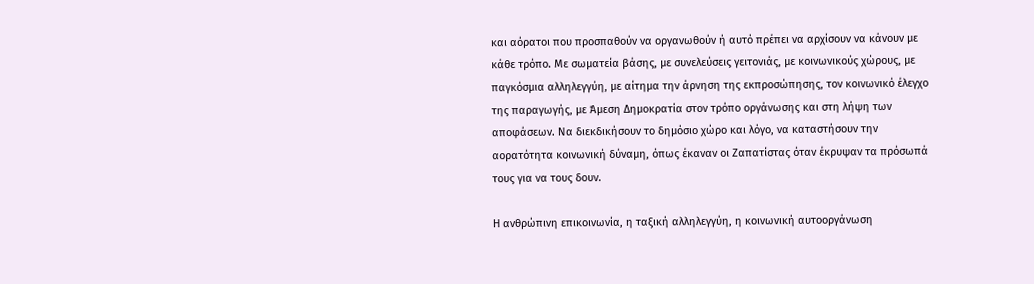και αόρατοι που προσπαθούν να οργανωθούν ή αυτό πρέπει να αρχίσουν να κάνουν με κάθε τρόπο. Με σωματεία βάσης, με συνελεύσεις γειτονιάς, με κοινωνικούς χώρους, με παγκόσμια αλληλεγγύη, με αίτημα την άρνηση της εκπροσώπησης, τον κοινωνικό έλεγχο της παραγωγής, με Άμεση Δημοκρατία στον τρόπο οργάνωσης και στη λήψη των αποφάσεων. Να διεκδικήσουν το δημόσιο χώρο και λόγο, να καταστήσουν την αορατότητα κοινωνική δύναμη, όπως έκαναν οι Ζαπατίστας όταν έκρυψαν τα πρόσωπά τους για να τους δουν.

Η ανθρώπινη επικοινωνία, η ταξική αλληλεγγύη, η κοινωνική αυτοοργάνωση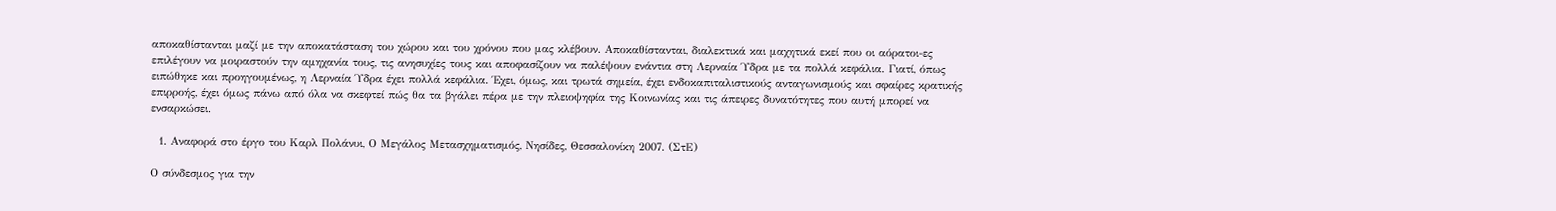αποκαθίστανται μαζί με την αποκατάσταση του χώρου και του χρόνου που μας κλέβουν. Αποκαθίστανται, διαλεκτικά και μαχητικά εκεί που οι αόρατοι-ες επιλέγουν να μοιραστούν την αμηχανία τους, τις ανησυχίες τους και αποφασίζουν να παλέψουν ενάντια στη Λερναία Ύδρα με τα πολλά κεφάλια. Γιατί, όπως ειπώθηκε και προηγουμένως, η Λερναία Ύδρα έχει πολλά κεφάλια. Έχει, όμως, και τρωτά σημεία, έχει ενδοκαπιταλιστικούς ανταγωνισμούς και σφαίρες κρατικής επιρροής, έχει όμως πάνω από όλα να σκεφτεί πώς θα τα βγάλει πέρα με την πλειοψηφία της Κοινωνίας και τις άπειρες δυνατότητες που αυτή μπορεί να ενσαρκώσει.

  1. Αναφορά στο έργο του Καρλ Πολάνυι, Ο Μεγάλος Μετασχηματισμός, Νησίδες, Θεσσαλονίκη 2007. (ΣτΕ)

Ο σύνδεσμος για την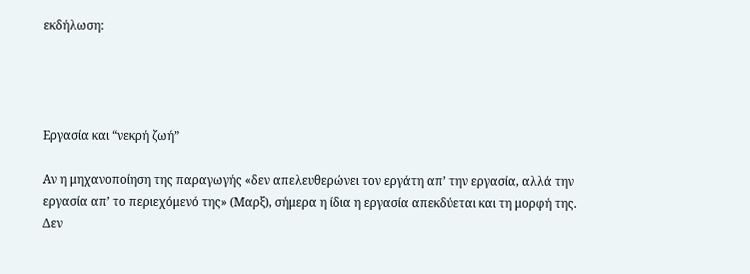εκδήλωση:




Εργασία και “νεκρή ζωή”

Αν η μηχανοποίηση της παραγωγής «δεν απελευθερώνει τον εργάτη απ’ την εργασία, αλλά την εργασία απ’ το περιεχόμενό της» (Μαρξ), σήμερα η ίδια η εργασία απεκδύεται και τη μορφή της. Δεν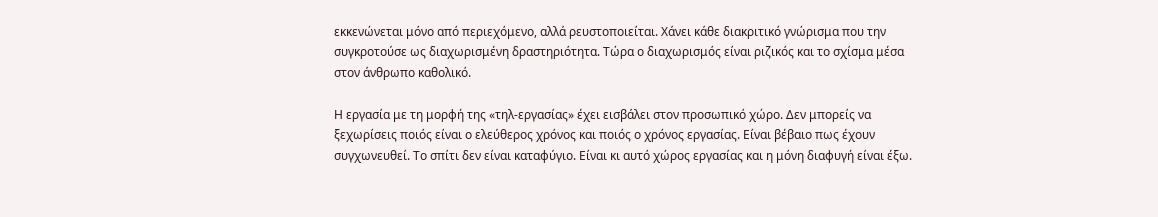εκκενώνεται μόνο από περιεχόμενο, αλλά ρευστοποιείται. Χάνει κάθε διακριτικό γνώρισμα που την συγκροτούσε ως διαχωρισμένη δραστηριότητα. Τώρα ο διαχωρισμός είναι ριζικός και το σχίσμα μέσα στον άνθρωπο καθολικό.

Η εργασία με τη μορφή της «τηλ-εργασίας» έχει εισβάλει στον προσωπικό χώρο. Δεν μπορείς να ξεχωρίσεις ποιός είναι ο ελεύθερος χρόνος και ποιός ο χρόνος εργασίας. Είναι βέβαιο πως έχουν συγχωνευθεί. Το σπίτι δεν είναι καταφύγιο. Είναι κι αυτό χώρος εργασίας και η μόνη διαφυγή είναι έξω.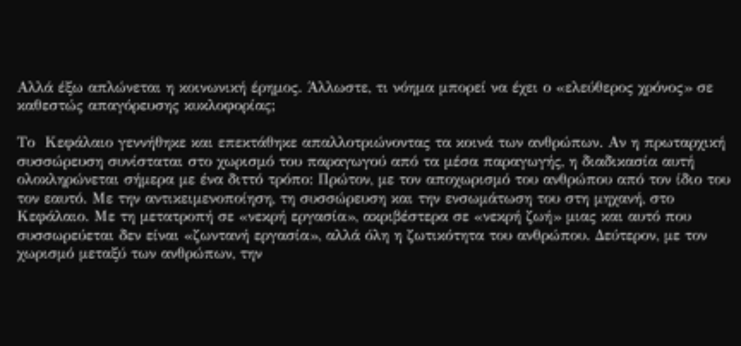Αλλά έξω απλώνεται η κοινωνική έρημος. Άλλωστε, τι νόημα μπορεί να έχει ο «ελεύθερος χρόνος» σε καθεστώς απαγόρευσης κυκλοφορίας;

Το  Κεφάλαιο γεννήθηκε και επεκτάθηκε απαλλοτριώνοντας τα κοινά των ανθρώπων. Αν η πρωταρχική συσσώρευση συνίσταται στο χωρισμό του παραγωγού από τα μέσα παραγωγής, η διαδικασία αυτή ολοκληρώνεται σήμερα με ένα διττό τρόπο: Πρώτον, με τον αποχωρισμό του ανθρώπου από τον ίδιο του τον εαυτό. Με την αντικειμενοποίηση, τη συσσώρευση και την ενσωμάτωση του στη μηχανή, στο Κεφάλαιο. Με τη μετατροπή σε «νεκρή εργασία», ακριβέστερα σε «νεκρή ζωή» μιας και αυτό που συσσωρεύεται δεν είναι «ζωντανή εργασία», αλλά όλη η ζωτικότητα του ανθρώπου. Δεύτερον, με τον χωρισμό μεταξύ των ανθρώπων, την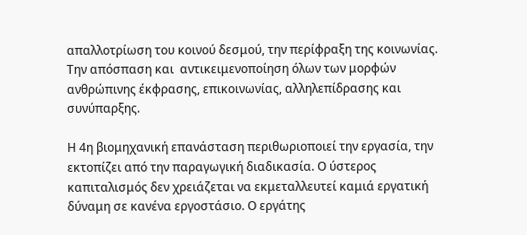απαλλοτρίωση του κοινού δεσμού, την περίφραξη της κοινωνίας. Την απόσπαση και  αντικειμενοποίηση όλων των μορφών ανθρώπινης έκφρασης, επικοινωνίας, αλληλεπίδρασης και συνύπαρξης.

Η 4η βιομηχανική επανάσταση περιθωριοποιεί την εργασία, την εκτοπίζει από την παραγωγική διαδικασία. Ο ύστερος καπιταλισμός δεν χρειάζεται να εκμεταλλευτεί καμιά εργατική δύναμη σε κανένα εργοστάσιο. Ο εργάτης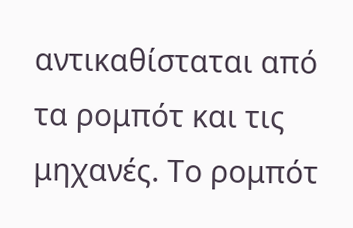αντικαθίσταται από τα ρομπότ και τις μηχανές. Το ρομπότ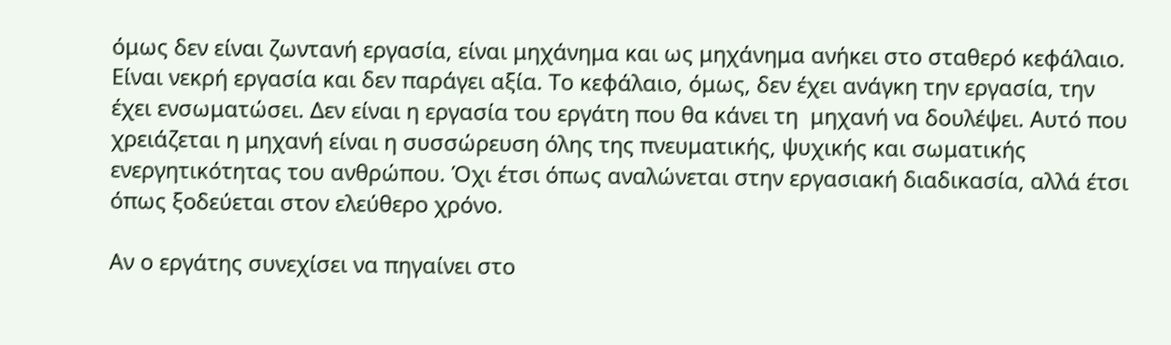όμως δεν είναι ζωντανή εργασία, είναι μηχάνημα και ως μηχάνημα ανήκει στο σταθερό κεφάλαιο. Είναι νεκρή εργασία και δεν παράγει αξία. Το κεφάλαιο, όμως, δεν έχει ανάγκη την εργασία, την έχει ενσωματώσει. Δεν είναι η εργασία του εργάτη που θα κάνει τη  μηχανή να δουλέψει. Αυτό που χρειάζεται η μηχανή είναι η συσσώρευση όλης της πνευματικής, ψυχικής και σωματικής ενεργητικότητας του ανθρώπου. Όχι έτσι όπως αναλώνεται στην εργασιακή διαδικασία, αλλά έτσι όπως ξοδεύεται στον ελεύθερο χρόνο.

Αν ο εργάτης συνεχίσει να πηγαίνει στο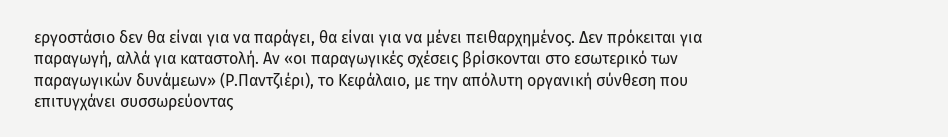εργοστάσιο δεν θα είναι για να παράγει, θα είναι για να μένει πειθαρχημένος. Δεν πρόκειται για παραγωγή, αλλά για καταστολή. Αν «οι παραγωγικές σχέσεις βρίσκονται στο εσωτερικό των παραγωγικών δυνάμεων» (Ρ.Παντζιέρι), το Κεφάλαιο, με την απόλυτη οργανική σύνθεση που επιτυγχάνει συσσωρεύοντας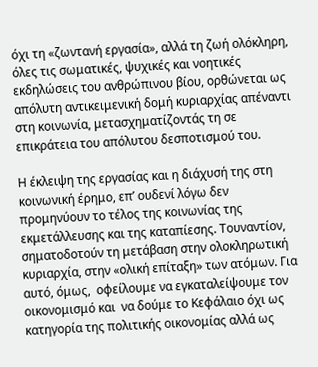όχι τη «ζωντανή εργασία», αλλά τη ζωή ολόκληρη, όλες τις σωματικές, ψυχικές και νοητικές εκδηλώσεις του ανθρώπινου βίου, ορθώνεται ως απόλυτη αντικειμενική δομή κυριαρχίας απέναντι στη κοινωνία, μετασχηματίζοντάς τη σε επικράτεια του απόλυτου δεσποτισμού του.

Η έκλειψη της εργασίας και η διάχυσή της στη κοινωνική έρημο, επ’ ουδενί λόγω δεν προμηνύουν το τέλος της κοινωνίας της εκμετάλλευσης και της καταπίεσης. Τουναντίον, σηματοδοτούν τη μετάβαση στην ολοκληρωτική κυριαρχία, στην «ολική επίταξη» των ατόμων. Για αυτό, όμως,  οφείλουμε να εγκαταλείψουμε τον οικονομισμό και  να δούμε το Κεφάλαιο όχι ως κατηγορία της πολιτικής οικονομίας αλλά ως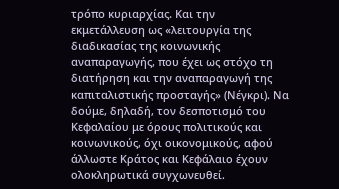τρόπο κυριαρχίας. Και την εκμετάλλευση ως «λειτουργία της διαδικασίας της κοινωνικής αναπαραγωγής, που έχει ως στόχο τη διατήρηση και την αναπαραγωγή της καπιταλιστικής προσταγής» (Νέγκρι). Να δούμε, δηλαδή, τον δεσποτισμό του Κεφαλαίου με όρους πολιτικούς και κοινωνικούς, όχι οικονομικούς, αφού άλλωστε Κράτος και Κεφάλαιο έχουν ολοκληρωτικά συγχωνευθεί.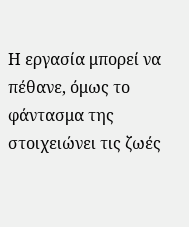Η εργασία μπορεί να πέθανε, όμως το φάντασμα της στοιχειώνει τις ζωές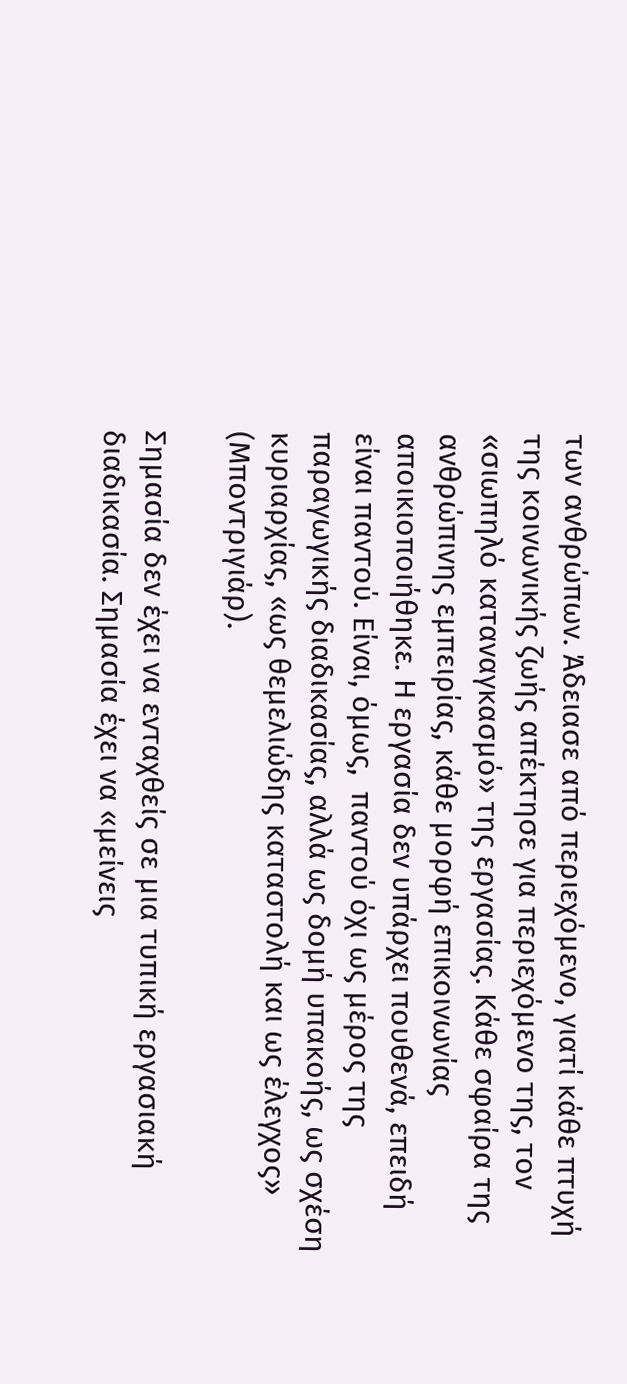των ανθρώπων. Άδειασε από περιεχόμενο, γιατί κάθε πτυχή της κοινωνικής ζωής απέκτησε για περιεχόμενο της, τον «σιωπηλό καταναγκασμό» της εργασίας. Κάθε σφαίρα της ανθρώπινης εμπειρίας, κάθε μορφή επικοινωνίας αποικιοποιήθηκε. Η εργασία δεν υπάρχει πουθενά, επειδή είναι παντού. Είναι, όμως,  παντού όχι ως μέρος της παραγωγικής διαδικασίας, αλλά ως δομή υπακοής, ως σχέση κυριαρχίας, «ως θεμελιώδης καταστολή και ως έλεγχος» (Μποντριγιάρ).

Σημασία δεν έχει να ενταχθείς σε μια τυπική εργασιακή διαδικασία. Σημασία έχει να «μείνεις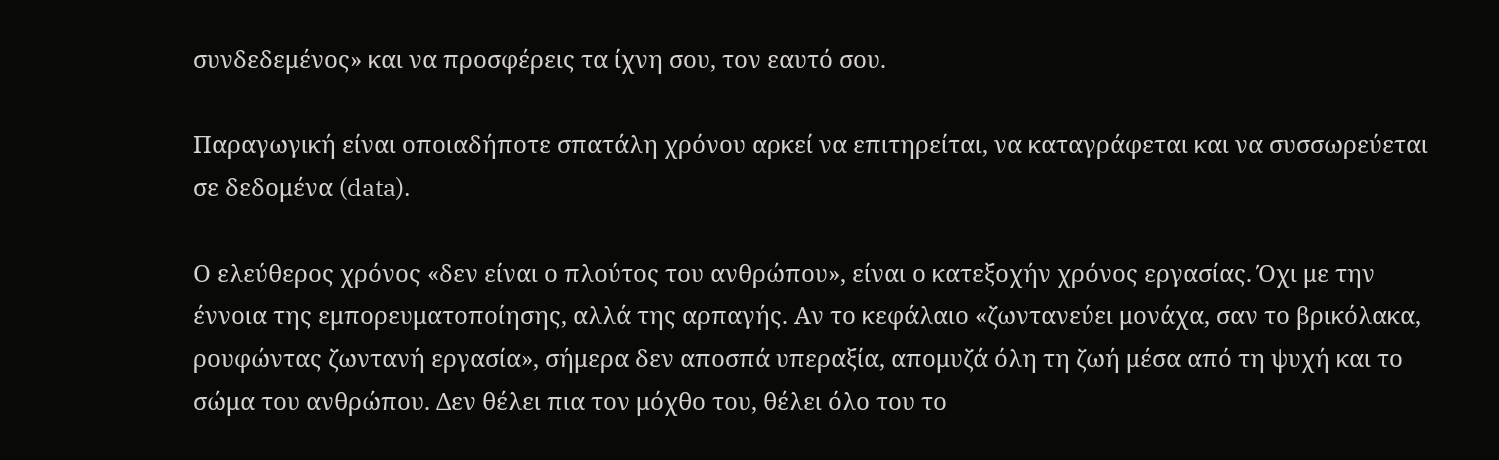συνδεδεμένος» και να προσφέρεις τα ίχνη σου, τον εαυτό σου.

Παραγωγική είναι οποιαδήποτε σπατάλη χρόνου αρκεί να επιτηρείται, να καταγράφεται και να συσσωρεύεται σε δεδομένα (data).

Ο ελεύθερος χρόνος «δεν είναι ο πλούτος του ανθρώπου», είναι ο κατεξοχήν χρόνος εργασίας. Όχι με την έννοια της εμπορευματοποίησης, αλλά της αρπαγής. Αν το κεφάλαιο «ζωντανεύει μονάχα, σαν το βρικόλακα, ρουφώντας ζωντανή εργασία», σήμερα δεν αποσπά υπεραξία, απομυζά όλη τη ζωή μέσα από τη ψυχή και το σώμα του ανθρώπου. Δεν θέλει πια τον μόχθο του, θέλει όλο του το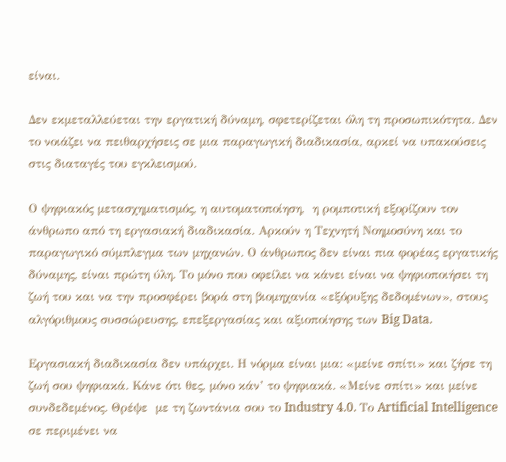είναι.

Δεν εκμεταλλεύεται την εργατική δύναμη, σφετερίζεται όλη τη προσωπικότητα. Δεν το νοιάζει να πειθαρχήσεις σε μια παραγωγική διαδικασία, αρκεί να υπακούσεις στις διαταγές του εγκλεισμού.

Ο ψηφιακός μετασχηματισμός, η αυτοματοποίηση,  η ρομποτική εξορίζουν τον άνθρωπο από τη εργασιακή διαδικασία. Αρκούν η Τεχνητή Νοημοσύνη και το παραγωγικό σύμπλεγμα των μηχανών. Ο άνθρωπος δεν είναι πια φορέας εργατικής δύναμης, είναι πρώτη ύλη. Το μόνο που οφείλει να κάνει είναι να ψηφιοποιήσει τη ζωή του και να την προσφέρει βορά στη βιομηχανία «εξόρυξης δεδομένων», στους αλγόριθμους συσσώρευσης, επεξεργασίας και αξιοποίησης των Big Data.

Εργασιακή διαδικασία δεν υπάρχει. Η νόρμα είναι μια: «μείνε σπίτι» και ζήσε τη ζωή σου ψηφιακά. Κάνε ότι θες, μόνο κάν’ το ψηφιακά. «Μείνε σπίτι» και μείνε συνδεδεμένος. Θρέψε  με τη ζωντάνια σου το Industry 4.0. Το Artificial Intelligence σε περιμένει να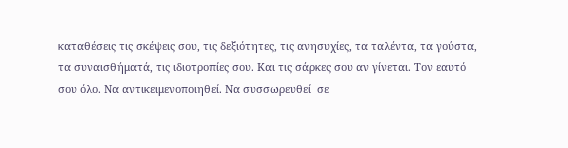καταθέσεις τις σκέψεις σου, τις δεξιότητες, τις ανησυχίες, τα ταλέντα, τα γούστα, τα συναισθήματά, τις ιδιοτροπίες σου. Και τις σάρκες σου αν γίνεται. Τον εαυτό σου όλο. Να αντικειμενοποιηθεί. Να συσσωρευθεί  σε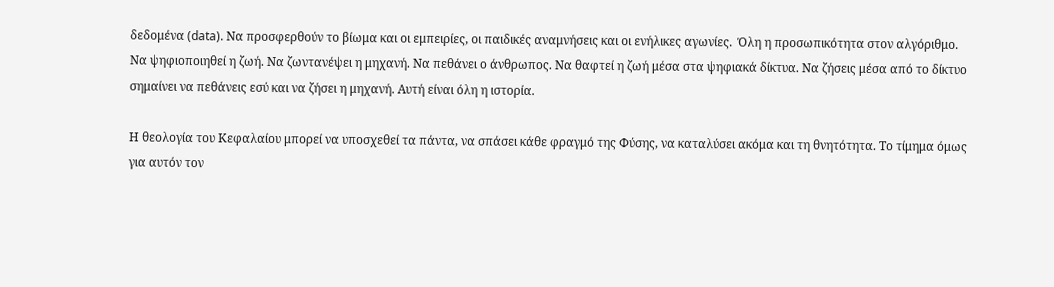δεδομένα (data). Να προσφερθούν το βίωμα και οι εμπειρίες, οι παιδικές αναμνήσεις και οι ενήλικες αγωνίες.  Όλη η προσωπικότητα στον αλγόριθμο. Να ψηφιοποιηθεί η ζωή. Να ζωντανέψει η μηχανή. Να πεθάνει ο άνθρωπος. Να θαφτεί η ζωή μέσα στα ψηφιακά δίκτυα. Να ζήσεις μέσα από το δίκτυο σημαίνει να πεθάνεις εσύ και να ζήσει η μηχανή. Αυτή είναι όλη η ιστορία.

Η θεολογία του Κεφαλαίου μπορεί να υποσχεθεί τα πάντα, να σπάσει κάθε φραγμό της Φύσης, να καταλύσει ακόμα και τη θνητότητα. Το τίμημα όμως για αυτόν τον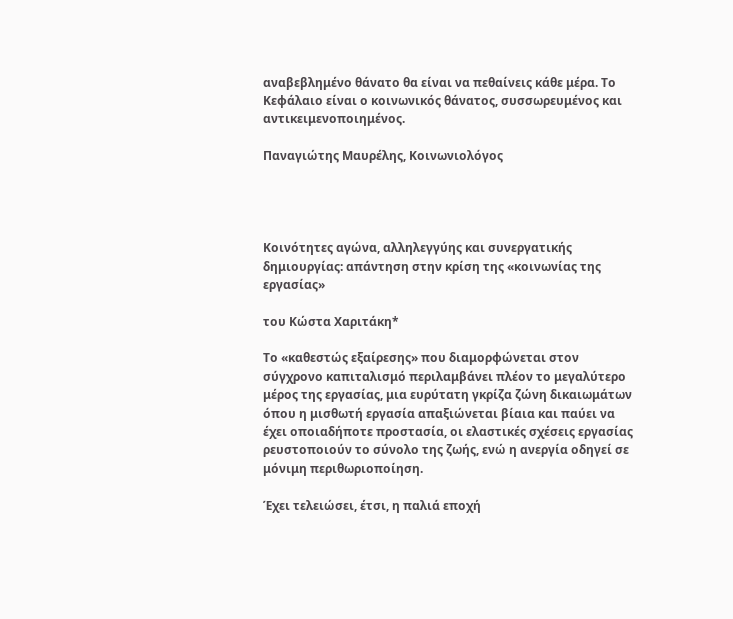αναβεβλημένο θάνατο θα είναι να πεθαίνεις κάθε μέρα. Το Κεφάλαιο είναι ο κοινωνικός θάνατος, συσσωρευμένος και αντικειμενοποιημένος.

Παναγιώτης Μαυρέλης, Κοινωνιολόγος




Κοινότητες αγώνα, αλληλεγγύης και συνεργατικής δημιουργίας: απάντηση στην κρίση της «κοινωνίας της εργασίας»

του Κώστα Χαριτάκη*

Το «καθεστώς εξαίρεσης» που διαμορφώνεται στον σύγχρονο καπιταλισμό περιλαμβάνει πλέον το μεγαλύτερο μέρος της εργασίας, μια ευρύτατη γκρίζα ζώνη δικαιωμάτων όπου η μισθωτή εργασία απαξιώνεται βίαια και παύει να έχει οποιαδήποτε προστασία, οι ελαστικές σχέσεις εργασίας ρευστοποιούν το σύνολο της ζωής, ενώ η ανεργία οδηγεί σε μόνιμη περιθωριοποίηση.

Έχει τελειώσει, έτσι, η παλιά εποχή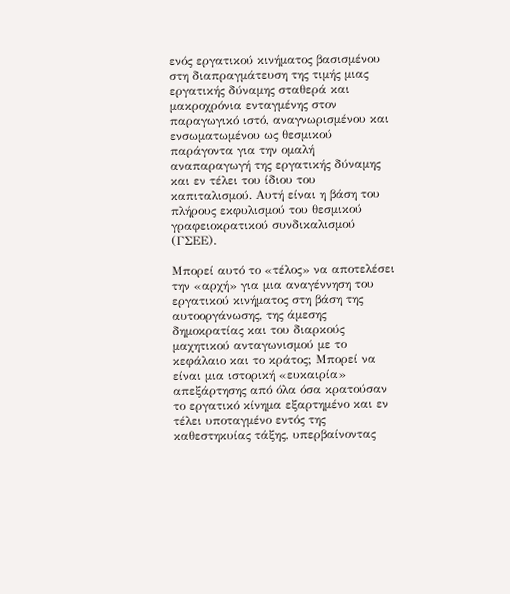ενός εργατικού κινήματος βασισμένου στη διαπραγμάτευση της τιμής μιας εργατικής δύναμης σταθερά και μακροχρόνια ενταγμένης στον παραγωγικό ιστό, αναγνωρισμένου και ενσωματωμένου ως θεσμικού παράγοντα για την ομαλή αναπαραγωγή της εργατικής δύναμης και εν τέλει του ίδιου του καπιταλισμού. Αυτή είναι η βάση του πλήρους εκφυλισμού του θεσμικού γραφειοκρατικού συνδικαλισμού (ΓΣΕΕ).

Μπορεί αυτό το «τέλος» να αποτελέσει την «αρχή» για μια αναγέννηση του εργατικού κινήματος στη βάση της αυτοοργάνωσης, της άμεσης δημοκρατίας και του διαρκούς μαχητικού ανταγωνισμού με το κεφάλαιο και το κράτος; Μπορεί να είναι μια ιστορική «ευκαιρία» απεξάρτησης από όλα όσα κρατούσαν το εργατικό κίνημα εξαρτημένο και εν τέλει υποταγμένο εντός της καθεστηκυίας τάξης, υπερβαίνοντας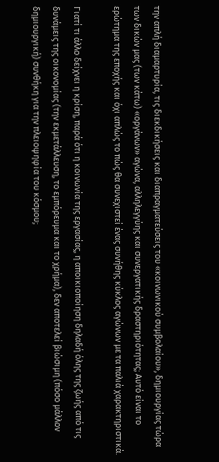την απλή διαμαρτυρία, τις διεκδικήσεις και διαπραγματεύσεις του «κοινωνικού συμβολαίου», δημιουργίας τώρα των δικών μας (των κάτω) «οργάνων» αγώνα, αλληλεγγύης και συνεργατικής δραστηριότητας; Αυτό είναι το ερώτημα της εποχής και όχι απλώς το πώς θα συνεχιστεί ένας συνήθης κύκλος αγώνων με τα παλιά χαρακτηριστικά.

Γιατί τι άλλο δείχνει η κρίση, παρά ότι η κοινωνία της εργασίας, η αποικιοποίηση δηλαδή όλης της ζωής από τις δυνάμεις της οικονομίας (την εκμετάλλευση, το εμπόρευμα και το χρήμα), δεν αποτελεί βιώσιμη (πόσο μάλλον δημιουργική) συνθήκη για την πλειοψηφία του κόσμου;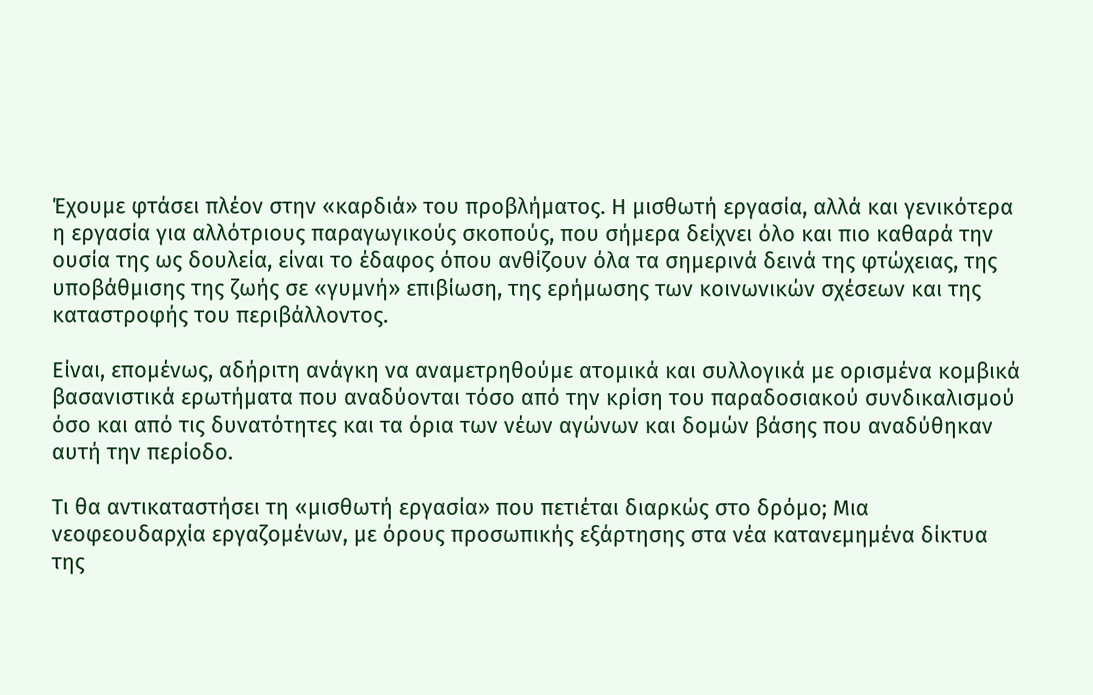Έχουμε φτάσει πλέον στην «καρδιά» του προβλήματος. Η μισθωτή εργασία, αλλά και γενικότερα η εργασία για αλλότριους παραγωγικούς σκοπούς, που σήμερα δείχνει όλο και πιο καθαρά την ουσία της ως δουλεία, είναι το έδαφος όπου ανθίζουν όλα τα σημερινά δεινά της φτώχειας, της υποβάθμισης της ζωής σε «γυμνή» επιβίωση, της ερήμωσης των κοινωνικών σχέσεων και της καταστροφής του περιβάλλοντος.

Είναι, επομένως, αδήριτη ανάγκη να αναμετρηθούμε ατομικά και συλλογικά με ορισμένα κομβικά βασανιστικά ερωτήματα που αναδύονται τόσο από την κρίση του παραδοσιακού συνδικαλισμού όσο και από τις δυνατότητες και τα όρια των νέων αγώνων και δομών βάσης που αναδύθηκαν αυτή την περίοδο.

Τι θα αντικαταστήσει τη «μισθωτή εργασία» που πετιέται διαρκώς στο δρόμο; Μια νεοφεουδαρχία εργαζομένων, με όρους προσωπικής εξάρτησης στα νέα κατανεμημένα δίκτυα της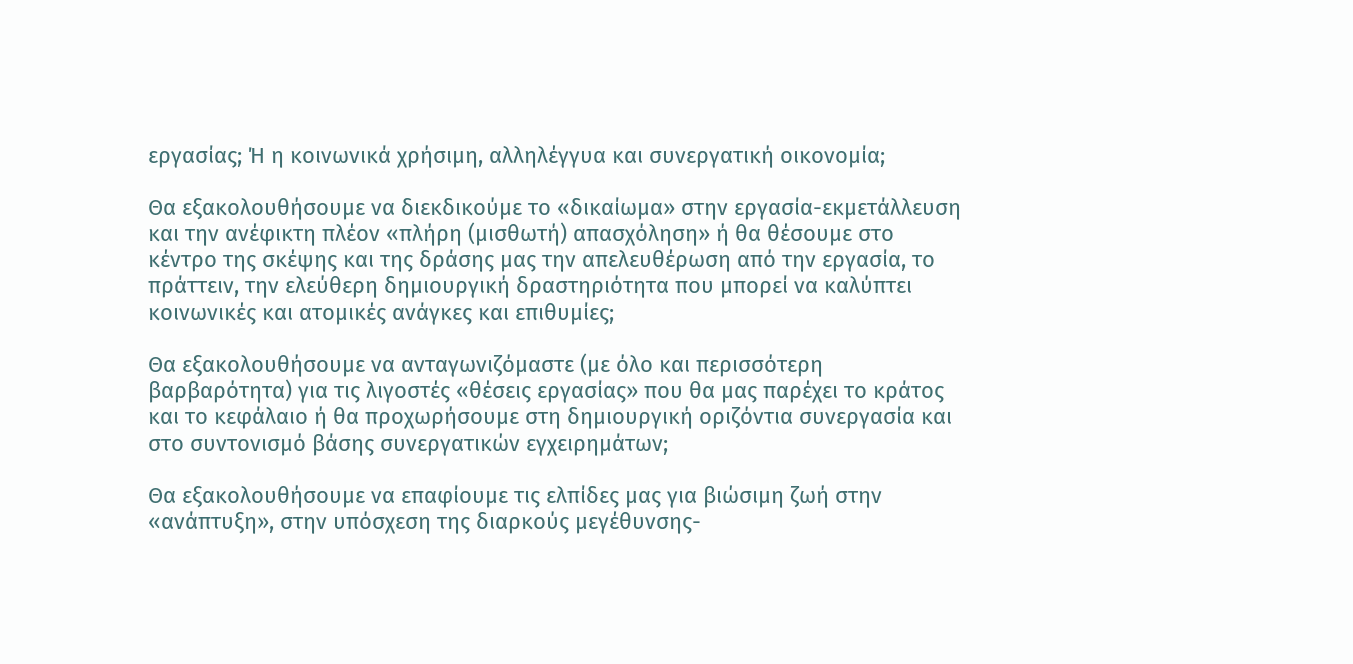εργασίας; Ή η κοινωνικά χρήσιμη, αλληλέγγυα και συνεργατική οικονομία;

Θα εξακολουθήσουμε να διεκδικούμε το «δικαίωμα» στην εργασία-εκμετάλλευση και την ανέφικτη πλέον «πλήρη (μισθωτή) απασχόληση» ή θα θέσουμε στο κέντρο της σκέψης και της δράσης μας την απελευθέρωση από την εργασία, το πράττειν, την ελεύθερη δημιουργική δραστηριότητα που μπορεί να καλύπτει κοινωνικές και ατομικές ανάγκες και επιθυμίες;

Θα εξακολουθήσουμε να ανταγωνιζόμαστε (με όλο και περισσότερη βαρβαρότητα) για τις λιγοστές «θέσεις εργασίας» που θα μας παρέχει το κράτος και το κεφάλαιο ή θα προχωρήσουμε στη δημιουργική οριζόντια συνεργασία και στο συντονισμό βάσης συνεργατικών εγχειρημάτων;

Θα εξακολουθήσουμε να επαφίουμε τις ελπίδες μας για βιώσιμη ζωή στην «ανάπτυξη», στην υπόσχεση της διαρκούς μεγέθυνσης-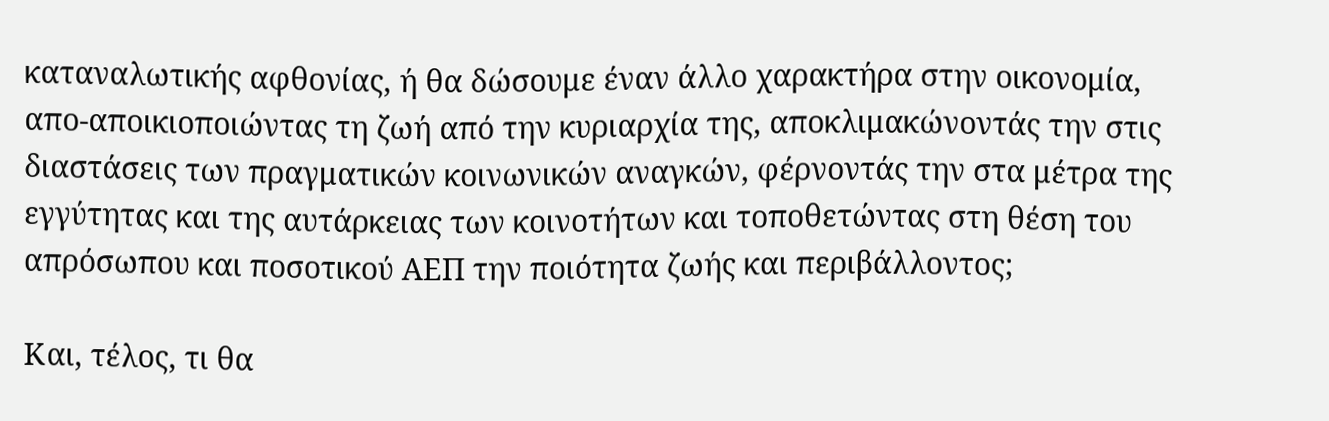καταναλωτικής αφθονίας, ή θα δώσουμε έναν άλλο χαρακτήρα στην οικονομία, απο-αποικιοποιώντας τη ζωή από την κυριαρχία της, αποκλιμακώνοντάς την στις διαστάσεις των πραγματικών κοινωνικών αναγκών, φέρνοντάς την στα μέτρα της εγγύτητας και της αυτάρκειας των κοινοτήτων και τοποθετώντας στη θέση του απρόσωπου και ποσοτικού ΑΕΠ την ποιότητα ζωής και περιβάλλοντος;

Και, τέλος, τι θα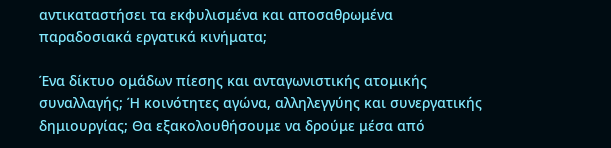αντικαταστήσει τα εκφυλισμένα και αποσαθρωμένα παραδοσιακά εργατικά κινήματα;

Ένα δίκτυο ομάδων πίεσης και ανταγωνιστικής ατομικής συναλλαγής; Ή κοινότητες αγώνα, αλληλεγγύης και συνεργατικής δημιουργίας; Θα εξακολουθήσουμε να δρούμε μέσα από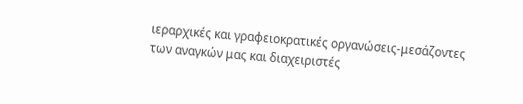ιεραρχικές και γραφειοκρατικές οργανώσεις-μεσάζοντες των αναγκών μας και διαχειριστές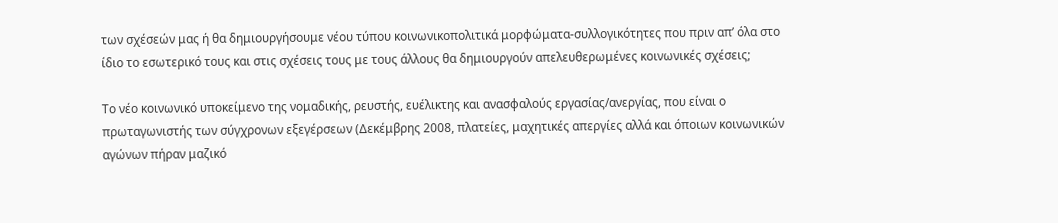των σχέσεών μας ή θα δημιουργήσουμε νέου τύπου κοινωνικοπολιτικά μορφώματα-συλλογικότητες που πριν απ’ όλα στο ίδιο το εσωτερικό τους και στις σχέσεις τους με τους άλλους θα δημιουργούν απελευθερωμένες κοινωνικές σχέσεις;

Το νέο κοινωνικό υποκείμενο της νομαδικής, ρευστής, ευέλικτης και ανασφαλούς εργασίας/ανεργίας, που είναι ο πρωταγωνιστής των σύγχρονων εξεγέρσεων (Δεκέμβρης 2008, πλατείες, μαχητικές απεργίες αλλά και όποιων κοινωνικών αγώνων πήραν μαζικό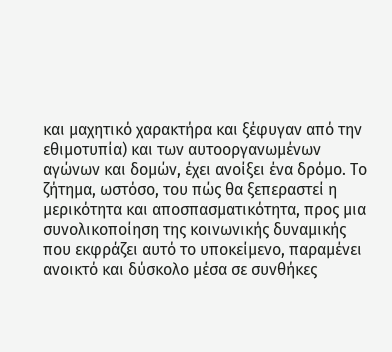και μαχητικό χαρακτήρα και ξέφυγαν από την εθιμοτυπία) και των αυτοοργανωμένων αγώνων και δομών, έχει ανοίξει ένα δρόμο. Το ζήτημα, ωστόσο, του πώς θα ξεπεραστεί η μερικότητα και αποσπασματικότητα, προς μια συνολικοποίηση της κοινωνικής δυναμικής που εκφράζει αυτό το υποκείμενο, παραμένει ανοικτό και δύσκολο μέσα σε συνθήκες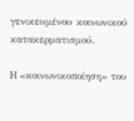γενικευμένου κοινωνικού κατακερματισμού.

H «κοινωνικοποίηση» του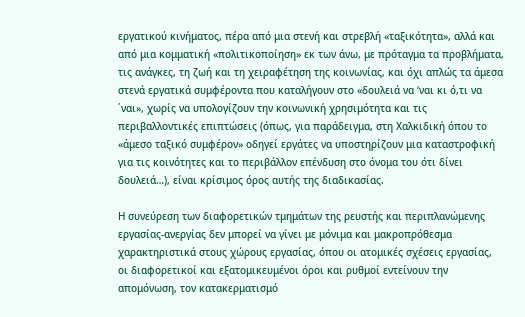εργατικού κινήματος, πέρα από μια στενή και στρεβλή «ταξικότητα», αλλά και από μια κομματική «πολιτικοποίηση» εκ των άνω, με πρόταγμα τα προβλήματα, τις ανάγκες, τη ζωή και τη χειραφέτηση της κοινωνίας, και όχι απλώς τα άμεσα στενά εργατικά συμφέροντα που καταλήγουν στο «δουλειά να ‘ναι κι ό,τι να ΄ναι», χωρίς να υπολογίζουν την κοινωνική χρησιμότητα και τις περιβαλλοντικές επιπτώσεις (όπως, για παράδειγμα, στη Χαλκιδική όπου το «άμεσο ταξικό συμφέρον» οδηγεί εργάτες να υποστηρίζουν μια καταστροφική για τις κοινότητες και το περιβάλλον επένδυση στο όνομα του ότι δίνει δουλειά…), είναι κρίσιμος όρος αυτής της διαδικασίας.

Η συνεύρεση των διαφορετικών τμημάτων της ρευστής και περιπλανώμενης εργασίας-ανεργίας δεν μπορεί να γίνει με μόνιμα και μακροπρόθεσμα χαρακτηριστικά στους χώρους εργασίας, όπου οι ατομικές σχέσεις εργασίας, οι διαφορετικοί και εξατομικευμένοι όροι και ρυθμοί εντείνουν την απομόνωση, τον κατακερματισμό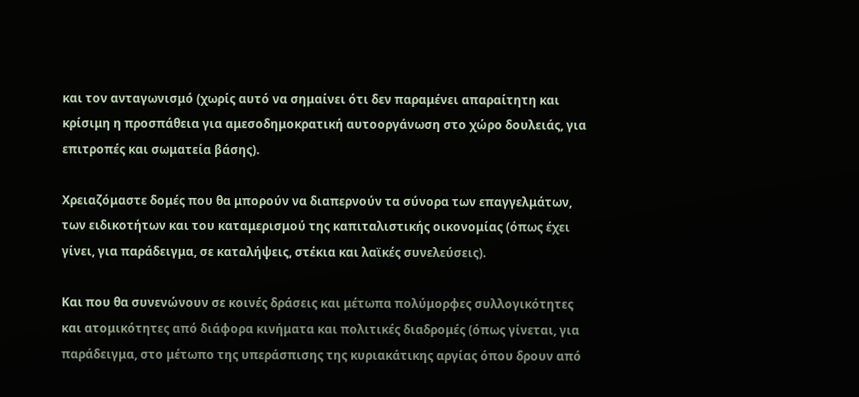και τον ανταγωνισμό (χωρίς αυτό να σημαίνει ότι δεν παραμένει απαραίτητη και κρίσιμη η προσπάθεια για αμεσοδημοκρατική αυτοοργάνωση στο χώρο δουλειάς, για επιτροπές και σωματεία βάσης).

Χρειαζόμαστε δομές που θα μπορούν να διαπερνούν τα σύνορα των επαγγελμάτων, των ειδικοτήτων και του καταμερισμού της καπιταλιστικής οικονομίας (όπως έχει γίνει, για παράδειγμα, σε καταλήψεις, στέκια και λαϊκές συνελεύσεις).

Και που θα συνενώνουν σε κοινές δράσεις και μέτωπα πολύμορφες συλλογικότητες και ατομικότητες από διάφορα κινήματα και πολιτικές διαδρομές (όπως γίνεται, για παράδειγμα, στο μέτωπο της υπεράσπισης της κυριακάτικης αργίας όπου δρουν από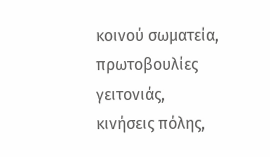κοινού σωματεία, πρωτοβουλίες γειτονιάς, κινήσεις πόλης,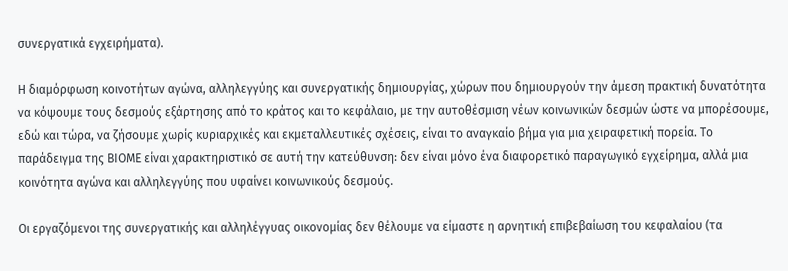συνεργατικά εγχειρήματα).

Η διαμόρφωση κοινοτήτων αγώνα, αλληλεγγύης και συνεργατικής δημιουργίας, χώρων που δημιουργούν την άμεση πρακτική δυνατότητα να κόψουμε τους δεσμούς εξάρτησης από το κράτος και το κεφάλαιο, με την αυτοθέσμιση νέων κοινωνικών δεσμών ώστε να μπορέσουμε, εδώ και τώρα, να ζήσουμε χωρίς κυριαρχικές και εκμεταλλευτικές σχέσεις, είναι το αναγκαίο βήμα για μια χειραφετική πορεία. Το παράδειγμα της ΒΙΟΜΕ είναι χαρακτηριστικό σε αυτή την κατεύθυνση: δεν είναι μόνο ένα διαφορετικό παραγωγικό εγχείρημα, αλλά μια κοινότητα αγώνα και αλληλεγγύης που υφαίνει κοινωνικούς δεσμούς.

Οι εργαζόμενοι της συνεργατικής και αλληλέγγυας οικονομίας δεν θέλουμε να είμαστε η αρνητική επιβεβαίωση του κεφαλαίου (τα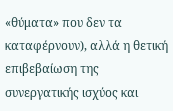«θύματα» που δεν τα καταφέρνουν), αλλά η θετική επιβεβαίωση της συνεργατικής ισχύος και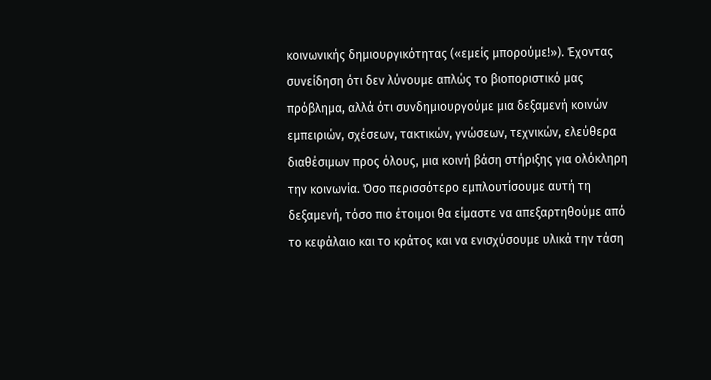κοινωνικής δημιουργικότητας («εμείς μπορούμε!»). Έχοντας συνείδηση ότι δεν λύνουμε απλώς το βιοποριστικό μας πρόβλημα, αλλά ότι συνδημιουργούμε μια δεξαμενή κοινών εμπειριών, σχέσεων, τακτικών, γνώσεων, τεχνικών, ελεύθερα διαθέσιμων προς όλους, μια κοινή βάση στήριξης για ολόκληρη την κοινωνία. Όσο περισσότερο εμπλουτίσουμε αυτή τη δεξαμενή, τόσο πιο έτοιμοι θα είμαστε να απεξαρτηθούμε από το κεφάλαιο και το κράτος και να ενισχύσουμε υλικά την τάση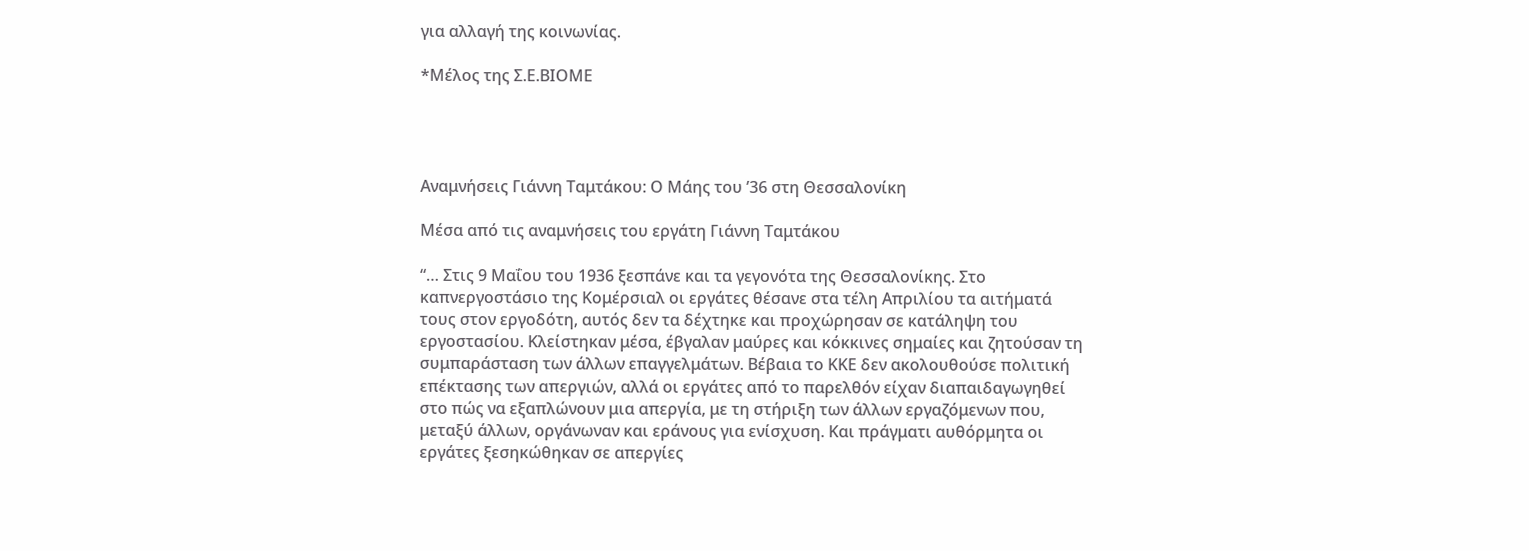για αλλαγή της κοινωνίας.

*Μέλος της Σ.Ε.ΒΙΟΜΕ




Αναμνήσεις Γιάννη Ταμτάκου: Ο Μάης του ’36 στη Θεσσαλονίκη

Μέσα από τις αναμνήσεις του εργάτη Γιάννη Ταμτάκου

“… Στις 9 Μαΐου του 1936 ξεσπάνε και τα γεγονότα της Θεσσαλονίκης. Στο καπνεργοστάσιο της Κομέρσιαλ οι εργάτες θέσανε στα τέλη Απριλίου τα αιτήματά τους στον εργοδότη, αυτός δεν τα δέχτηκε και προχώρησαν σε κατάληψη του εργοστασίου. Κλείστηκαν μέσα, έβγαλαν μαύρες και κόκκινες σημαίες και ζητούσαν τη συμπαράσταση των άλλων επαγγελμάτων. Βέβαια το ΚΚΕ δεν ακολουθούσε πολιτική επέκτασης των απεργιών, αλλά οι εργάτες από το παρελθόν είχαν διαπαιδαγωγηθεί στο πώς να εξαπλώνουν μια απεργία, με τη στήριξη των άλλων εργαζόμενων που, μεταξύ άλλων, οργάνωναν και εράνους για ενίσχυση. Και πράγματι αυθόρμητα οι εργάτες ξεσηκώθηκαν σε απεργίες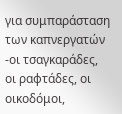για συμπαράσταση των καπνεργατών -οι τσαγκαράδες, οι ραφτάδες, οι οικοδόμοι,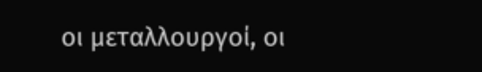οι μεταλλουργοί, οι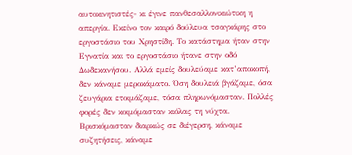αυτοκινητιστές- κι έγινε πανθεσαλλονικιώτικη η απεργία. Εκείνο τον καιρό δούλευα τσαγκάρης στο εργοστάσιο του Χρηστίδη. Το κατάστημα ήταν στην Εγνατία και το εργοστάσιο ήτανε στην οδό Δωδεκανήσου. Αλλά εμείς δουλεύαμε κατ’αποκοπή, δεν κάναμε μεροκάματο. Όση δουλειά βγάζαμε, όσα ζευγάρια ετοιμάζαμε, τόσα πληρωνόμασταν. Πολλές φορές δεν κοιμόμασταν κιόλας τη νύχτα. Βρισκόμασταν διαρκώς σε διέγερση, κάναμε συζητήσεις, κάναμε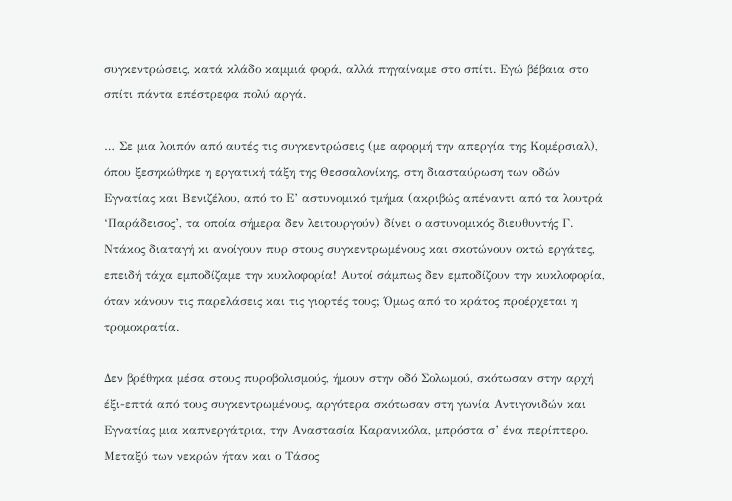συγκεντρώσεις, κατά κλάδο καμμιά φορά, αλλά πηγαίναμε στο σπίτι. Εγώ βέβαια στο σπίτι πάντα επέστρεφα πολύ αργά.

… Σε μια λοιπόν από αυτές τις συγκεντρώσεις (με αφορμή την απεργία της Κομέρσιαλ), όπου ξεσηκώθηκε η εργατική τάξη της Θεσσαλονίκης, στη διασταύρωση των οδών Εγνατίας και Βενιζέλου, από το Ε’ αστυνομικό τμήμα (ακριβώς απέναντι από τα λουτρά ‘Παράδεισος’, τα οποία σήμερα δεν λειτουργούν) δίνει ο αστυνομικός διευθυντής Γ. Ντάκος διαταγή κι ανοίγουν πυρ στους συγκεντρωμένους και σκοτώνουν οκτώ εργάτες, επειδή τάχα εμποδίζαμε την κυκλοφορία! Αυτοί σάμπως δεν εμποδίζουν την κυκλοφορία, όταν κάνουν τις παρελάσεις και τις γιορτές τους; Όμως από το κράτος προέρχεται η τρομοκρατία.

Δεν βρέθηκα μέσα στους πυροβολισμούς, ήμουν στην οδό Σολωμού, σκότωσαν στην αρχή έξι-επτά από τους συγκεντρωμένους, αργότερα σκότωσαν στη γωνία Αντιγονιδών και Εγνατίας μια καπνεργάτρια, την Αναστασία Καρανικόλα, μπρόστα σ’ ένα περίπτερο. Μεταξύ των νεκρών ήταν και ο Τάσος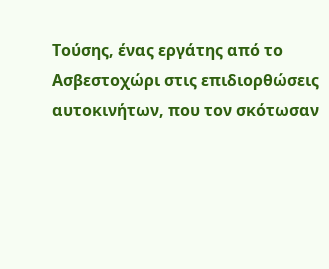Τούσης, ένας εργάτης από το Ασβεστοχώρι στις επιδιορθώσεις αυτοκινήτων, που τον σκότωσαν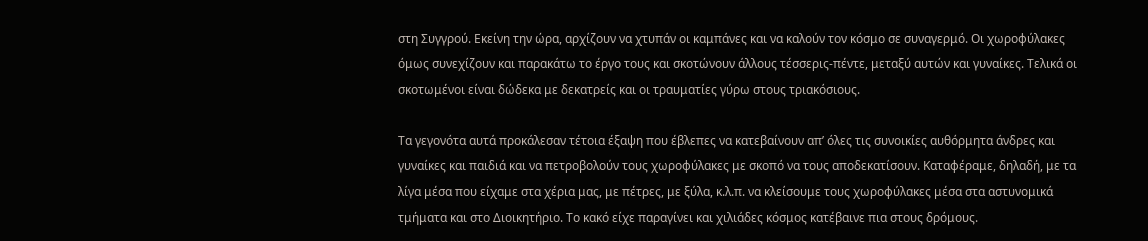στη Συγγρού. Εκείνη την ώρα, αρχίζουν να χτυπάν οι καμπάνες και να καλούν τον κόσμο σε συναγερμό. Οι χωροφύλακες όμως συνεχίζουν και παρακάτω το έργο τους και σκοτώνουν άλλους τέσσερις-πέντε, μεταξύ αυτών και γυναίκες. Τελικά οι σκοτωμένοι είναι δώδεκα με δεκατρείς και οι τραυματίες γύρω στους τριακόσιους.

Τα γεγονότα αυτά προκάλεσαν τέτοια έξαψη που έβλεπες να κατεβαίνουν απ’ όλες τις συνοικίες αυθόρμητα άνδρες και γυναίκες και παιδιά και να πετροβολούν τους χωροφύλακες με σκοπό να τους αποδεκατίσουν. Καταφέραμε, δηλαδή, με τα λίγα μέσα που είχαμε στα χέρια μας, με πέτρες, με ξύλα, κ.λ.π. να κλείσουμε τους χωροφύλακες μέσα στα αστυνομικά τμήματα και στο Διοικητήριο. Το κακό είχε παραγίνει και χιλιάδες κόσμος κατέβαινε πια στους δρόμους.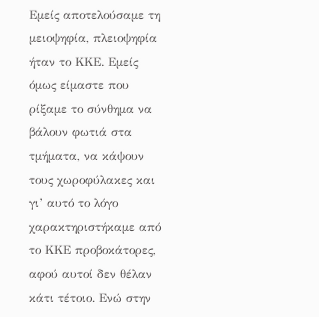Εμείς αποτελούσαμε τη μειοψηφία, πλειοψηφία ήταν το ΚΚΕ. Εμείς όμως είμαστε που ρίξαμε το σύνθημα να βάλουν φωτιά στα τμήματα, να κάψουν τους χωροφύλακες και γι’ αυτό το λόγο χαρακτηριστήκαμε από το ΚΚΕ προβοκάτορες, αφού αυτοί δεν θέλαν κάτι τέτοιο. Ενώ στην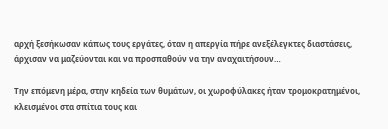αρχή ξεσήκωσαν κάπως τους εργάτες, όταν η απεργία πήρε ανεξέλεγκτες διαστάσεις, άρχισαν να μαζεύονται και να προσπαθούν να την αναχαιτήσουν…

Την επόμενη μέρα, στην κηδεία των θυμάτων, οι χωροφύλακες ήταν τρομοκρατημένοι, κλεισμένοι στα σπίτια τους και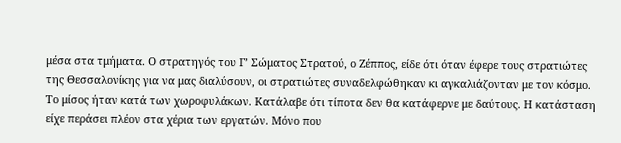μέσα στα τμήματα. Ο στρατηγός του Γ’ Σώματος Στρατού, ο Ζέππος, είδε ότι όταν έφερε τους στρατιώτες της Θεσσαλονίκης για να μας διαλύσουν, οι στρατιώτες συναδελφώθηκαν κι αγκαλιάζονταν με τον κόσμο. Το μίσος ήταν κατά των χωροφυλάκων. Κατάλαβε ότι τίποτα δεν θα κατάφερνε με δαύτους. Η κατάσταση είχε περάσει πλέον στα χέρια των εργατών. Μόνο που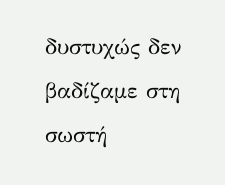δυστυχώς δεν βαδίζαμε στη σωστή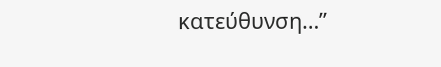κατεύθυνση…”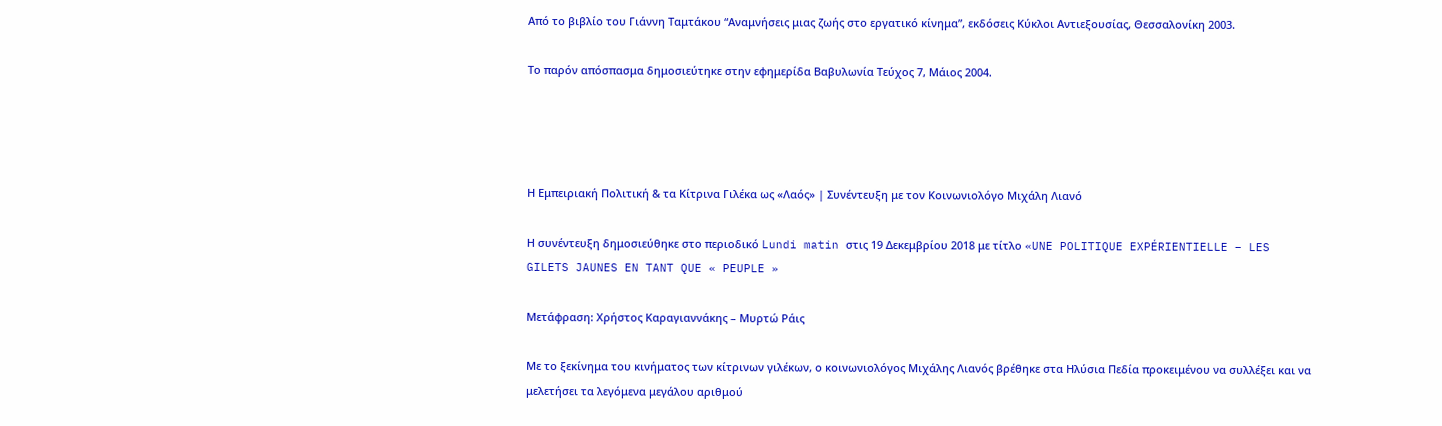Από το βιβλίο του Γιάννη Ταμτάκου “Αναμνήσεις μιας ζωής στο εργατικό κίνημα”, εκδόσεις Κύκλοι Αντιεξουσίας, Θεσσαλονίκη 2003.

Το παρόν απόσπασμα δημοσιεύτηκε στην εφημερίδα Βαβυλωνία Τεύχος 7, Μάιος 2004.




Η Εμπειριακή Πολιτική & τα Κίτρινα Γιλέκα ως «Λαός» | Συνέντευξη με τον Κοινωνιολόγο Μιχάλη Λιανό

Η συνέντευξη δημοσιεύθηκε στο περιοδικό Lundi matin στις 19 Δεκεμβρίου 2018 με τίτλο «UNE POLITIQUE EXPÉRIENTIELLE – LES GILETS JAUNES EN TANT QUE « PEUPLE »

Μετάφραση: Χρήστος Καραγιαννάκης – Μυρτώ Ράις

Με το ξεκίνημα του κινήματος των κίτρινων γιλέκων, ο κοινωνιολόγος Μιχάλης Λιανός βρέθηκε στα Ηλύσια Πεδία προκειμένου να συλλέξει και να μελετήσει τα λεγόμενα μεγάλου αριθμού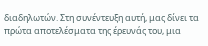διαδηλωτών. Στη συνέντευξη αυτή, μας δίνει τα πρώτα αποτελέσματα της έρευνάς του, μια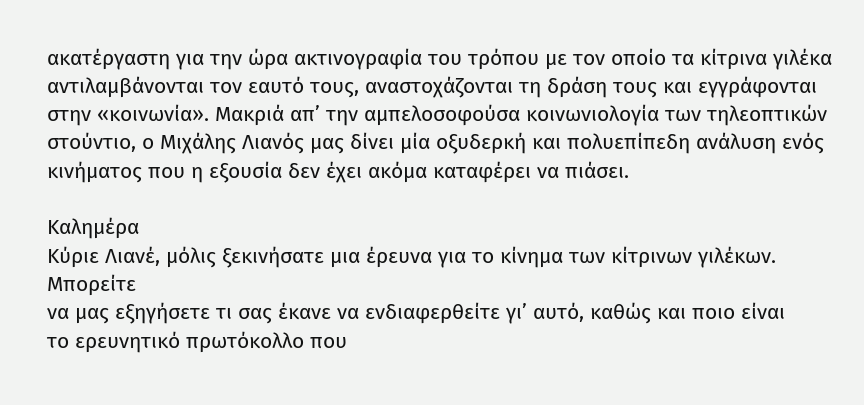ακατέργαστη για την ώρα ακτινογραφία του τρόπου με τον οποίο τα κίτρινα γιλέκα αντιλαμβάνονται τον εαυτό τους, αναστοχάζονται τη δράση τους και εγγράφονται στην «κοινωνία». Μακριά απ’ την αμπελοσοφούσα κοινωνιολογία των τηλεοπτικών στούντιο, ο Μιχάλης Λιανός μας δίνει μία οξυδερκή και πολυεπίπεδη ανάλυση ενός κινήματος που η εξουσία δεν έχει ακόμα καταφέρει να πιάσει.

Καλημέρα
Κύριε Λιανέ, μόλις ξεκινήσατε μια έρευνα για το κίνημα των κίτρινων γιλέκων. Μπορείτε
να μας εξηγήσετε τι σας έκανε να ενδιαφερθείτε γι’ αυτό, καθώς και ποιο είναι
το ερευνητικό πρωτόκολλο που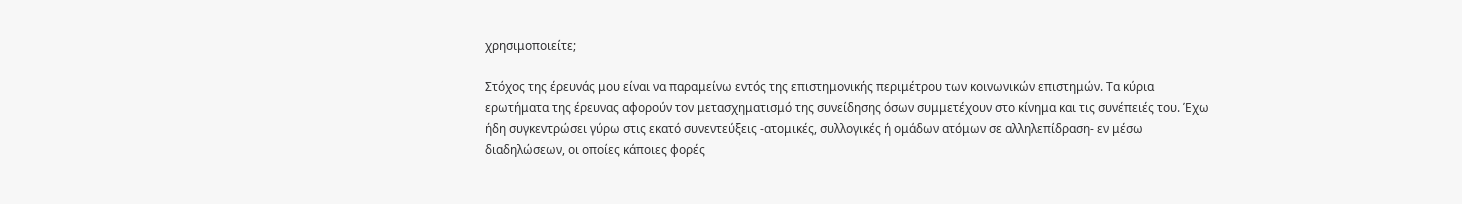χρησιμοποιείτε;

Στόχος της έρευνάς μου είναι να παραμείνω εντός της επιστημονικής περιμέτρου των κοινωνικών επιστημών. Τα κύρια ερωτήματα της έρευνας αφορούν τον μετασχηματισμό της συνείδησης όσων συμμετέχουν στο κίνημα και τις συνέπειές του. Έχω ήδη συγκεντρώσει γύρω στις εκατό συνεντεύξεις -ατομικές, συλλογικές ή ομάδων ατόμων σε αλληλεπίδραση- εν μέσω διαδηλώσεων, οι οποίες κάποιες φορές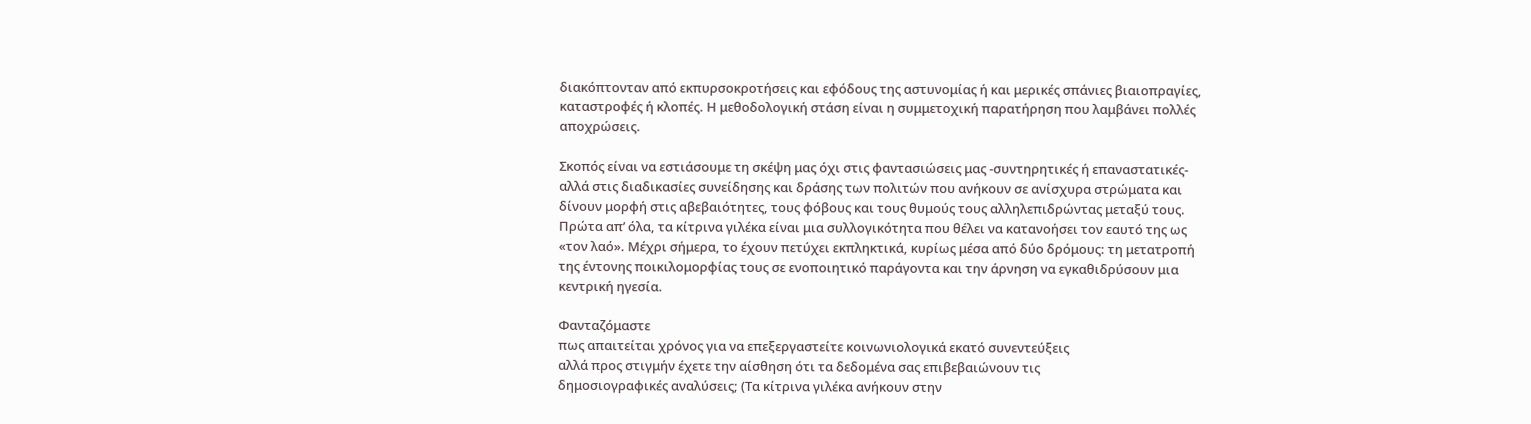διακόπτονταν από εκπυρσοκροτήσεις και εφόδους της αστυνομίας ή και μερικές σπάνιες βιαιοπραγίες, καταστροφές ή κλοπές. Η μεθοδολογική στάση είναι η συμμετοχική παρατήρηση που λαμβάνει πολλές αποχρώσεις.

Σκοπός είναι να εστιάσουμε τη σκέψη μας όχι στις φαντασιώσεις μας -συντηρητικές ή επαναστατικές- αλλά στις διαδικασίες συνείδησης και δράσης των πολιτών που ανήκουν σε ανίσχυρα στρώματα και δίνουν μορφή στις αβεβαιότητες, τους φόβους και τους θυμούς τους αλληλεπιδρώντας μεταξύ τους. Πρώτα απ’ όλα, τα κίτρινα γιλέκα είναι μια συλλογικότητα που θέλει να κατανοήσει τον εαυτό της ως «τον λαό». Μέχρι σήμερα, το έχουν πετύχει εκπληκτικά, κυρίως μέσα από δύο δρόμους: τη μετατροπή της έντονης ποικιλομορφίας τους σε ενοποιητικό παράγοντα και την άρνηση να εγκαθιδρύσουν μια κεντρική ηγεσία.

Φανταζόμαστε
πως απαιτείται χρόνος για να επεξεργαστείτε κοινωνιολογικά εκατό συνεντεύξεις
αλλά προς στιγμήν έχετε την αίσθηση ότι τα δεδομένα σας επιβεβαιώνουν τις
δημοσιογραφικές αναλύσεις; (Τα κίτρινα γιλέκα ανήκουν στην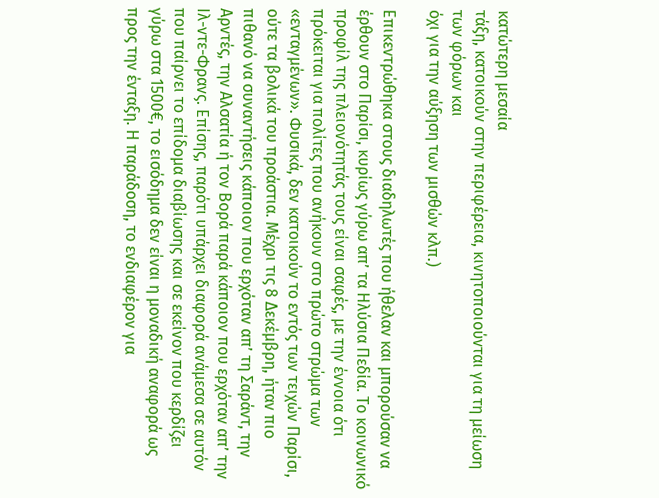κατώτερη μεσαία
τάξη, κατοικούν στην περιφέρεια, κινητοποιούνται για τη μείωση των φόρων και
όχι για την αύξηση των μισθών κλπ.)

Επικεντρώθηκα στους διαδηλωτές που ήθελαν και μπορούσαν να έρθουν στο Παρίσι, κυρίως γύρω απ’ τα Ηλύσια Πεδία. Το κοινωνικό προφίλ της πλειονότητάς τους είναι σαφές, με την έννοια ότι πρόκειται για πολίτες που ανήκουν στο πρώτο στρώμα των «ενταγμένων». Φυσικά, δεν κατοικούν το εντός των τειχών Παρίσι, ούτε τα βολικά του προάστια. Μέχρι τις 8 Δεκέμβρη, ήταν πιο πιθανό να συναντήσεις κάποιον που ερχόταν απ’ τη Σαράντ, την Αρντές, την Αλσατία ή τον Βορά παρά κάποιον που ερχόταν απ’ την Ιλ-ντε-Φρανς. Επίσης, παρότι υπάρχει διαφορά ανάμεσα σε αυτόν που παίρνει το επίδομα διαβίωσης και σε εκείνον που κερδίζει γύρω στα 1500€, το εισόδημα δεν είναι η μοναδική αναφορά ως προς την ένταξη. Η παράδοση, το ενδιαφέρον για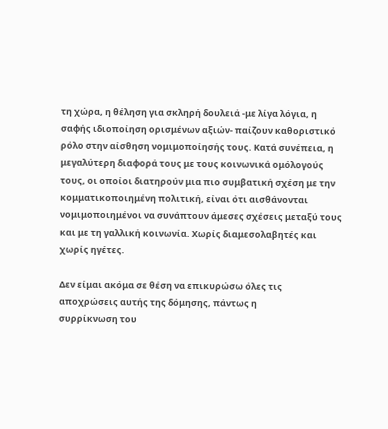τη χώρα, η θέληση για σκληρή δουλειά -με λίγα λόγια, η σαφής ιδιοποίηση ορισμένων αξιών- παίζουν καθοριστικό ρόλο στην αίσθηση νομιμοποίησής τους. Κατά συνέπεια, η μεγαλύτερη διαφορά τους με τους κοινωνικά ομόλογούς τους, οι οποίοι διατηρούν μια πιο συμβατική σχέση με την κομματικοποιημένη πολιτική, είναι ότι αισθάνονται νομιμοποιημένοι να συνάπτουν άμεσες σχέσεις μεταξύ τους και με τη γαλλική κοινωνία. Χωρίς διαμεσολαβητές και χωρίς ηγέτες.

Δεν είμαι ακόμα σε θέση να επικυρώσω όλες τις αποχρώσεις αυτής της δόμησης, πάντως η
συρρίκνωση του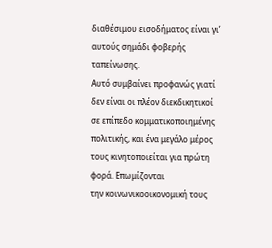διαθέσιμου εισοδήματος είναι γι’ αυτούς σημάδι φοβερής ταπείνωσης.
Αυτό συμβαίνει προφανώς γιατί δεν είναι οι πλέον διεκδικητικοί σε επίπεδο κομματικοποιημένης
πολιτικής, και ένα μεγάλο μέρος τους κινητοποιείται για πρώτη φορά. Επωμίζονται
την κοινωνικοοικονομική τους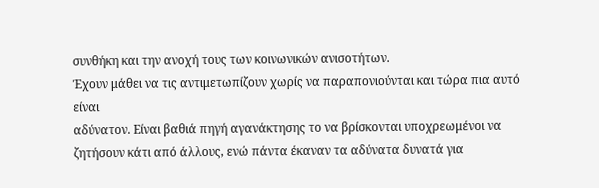συνθήκη και την ανοχή τους των κοινωνικών ανισοτήτων.
Έχουν μάθει να τις αντιμετωπίζουν χωρίς να παραπονιούνται και τώρα πια αυτό είναι
αδύνατον. Είναι βαθιά πηγή αγανάκτησης το να βρίσκονται υποχρεωμένοι να
ζητήσουν κάτι από άλλους, ενώ πάντα έκαναν τα αδύνατα δυνατά για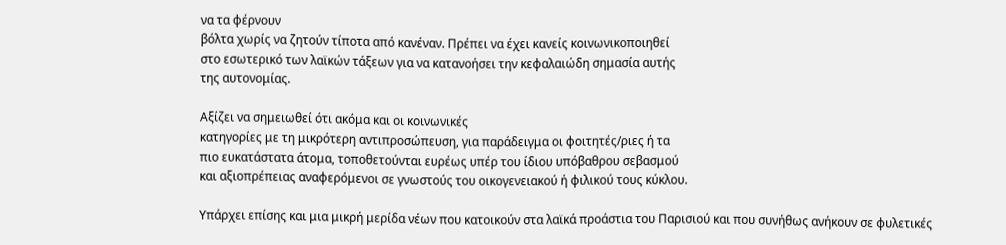να τα φέρνουν
βόλτα χωρίς να ζητούν τίποτα από κανέναν. Πρέπει να έχει κανείς κοινωνικοποιηθεί
στο εσωτερικό των λαϊκών τάξεων για να κατανοήσει την κεφαλαιώδη σημασία αυτής
της αυτονομίας.

Αξίζει να σημειωθεί ότι ακόμα και οι κοινωνικές
κατηγορίες με τη μικρότερη αντιπροσώπευση, για παράδειγμα οι φοιτητές/ριες ή τα
πιο ευκατάστατα άτομα, τοποθετούνται ευρέως υπέρ του ίδιου υπόβαθρου σεβασμού
και αξιοπρέπειας αναφερόμενοι σε γνωστούς του οικογενειακού ή φιλικού τους κύκλου.

Υπάρχει επίσης και μια μικρή μερίδα νέων που κατοικούν στα λαϊκά προάστια του Παρισιού και που συνήθως ανήκουν σε φυλετικές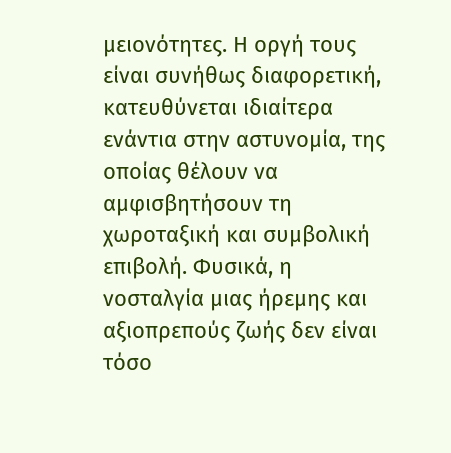μειονότητες. Η οργή τους είναι συνήθως διαφορετική, κατευθύνεται ιδιαίτερα ενάντια στην αστυνομία, της οποίας θέλουν να αμφισβητήσουν τη χωροταξική και συμβολική επιβολή. Φυσικά, η νοσταλγία μιας ήρεμης και αξιοπρεπούς ζωής δεν είναι τόσο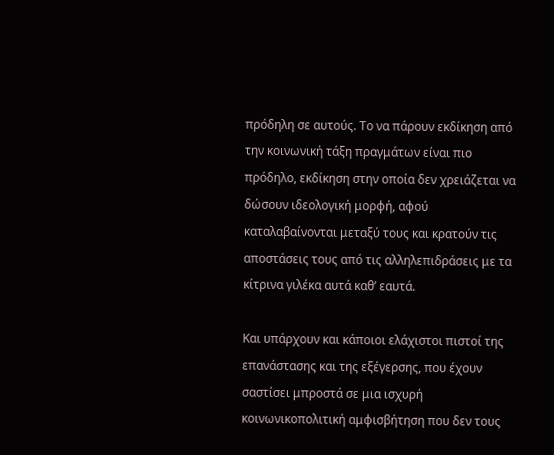πρόδηλη σε αυτούς. Το να πάρουν εκδίκηση από την κοινωνική τάξη πραγμάτων είναι πιο πρόδηλο, εκδίκηση στην οποία δεν χρειάζεται να δώσουν ιδεολογική μορφή, αφού καταλαβαίνονται μεταξύ τους και κρατούν τις αποστάσεις τους από τις αλληλεπιδράσεις με τα κίτρινα γιλέκα αυτά καθ’ εαυτά.

Και υπάρχουν και κάποιοι ελάχιστοι πιστοί της επανάστασης και της εξέγερσης, που έχουν σαστίσει μπροστά σε μια ισχυρή κοινωνικοπολιτική αμφισβήτηση που δεν τους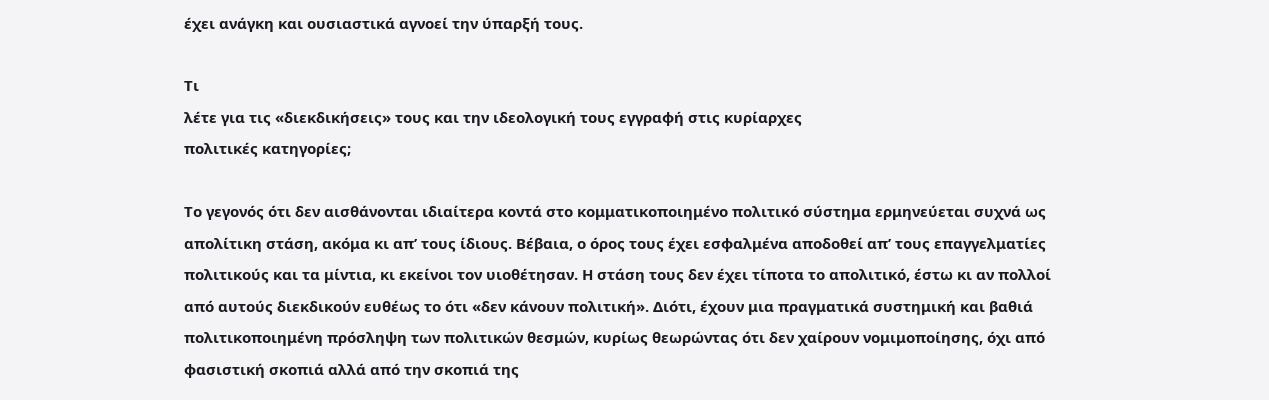έχει ανάγκη και ουσιαστικά αγνοεί την ύπαρξή τους.

Τι
λέτε για τις «διεκδικήσεις» τους και την ιδεολογική τους εγγραφή στις κυρίαρχες
πολιτικές κατηγορίες;

Το γεγονός ότι δεν αισθάνονται ιδιαίτερα κοντά στο κομματικοποιημένο πολιτικό σύστημα ερμηνεύεται συχνά ως απολίτικη στάση, ακόμα κι απ’ τους ίδιους. Βέβαια, ο όρος τους έχει εσφαλμένα αποδοθεί απ’ τους επαγγελματίες πολιτικούς και τα μίντια, κι εκείνοι τον υιοθέτησαν. Η στάση τους δεν έχει τίποτα το απολιτικό, έστω κι αν πολλοί από αυτούς διεκδικούν ευθέως το ότι «δεν κάνουν πολιτική». Διότι, έχουν μια πραγματικά συστημική και βαθιά πολιτικοποιημένη πρόσληψη των πολιτικών θεσμών, κυρίως θεωρώντας ότι δεν χαίρουν νομιμοποίησης, όχι από φασιστική σκοπιά αλλά από την σκοπιά της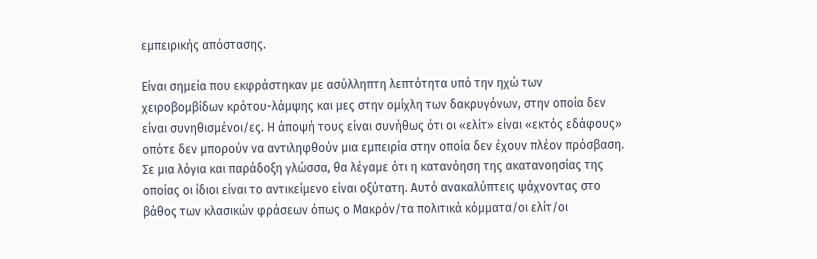εμπειρικής απόστασης.

Είναι σημεία που εκφράστηκαν με ασύλληπτη λεπτότητα υπό την ηχώ των χειροβομβίδων κρότου-λάμψης και μες στην ομίχλη των δακρυγόνων, στην οποία δεν είναι συνηθισμένοι/ες. Η άποψή τους είναι συνήθως ότι οι «ελίτ» είναι «εκτός εδάφους» οπότε δεν μπορούν να αντιληφθούν μια εμπειρία στην οποία δεν έχουν πλέον πρόσβαση. Σε μια λόγια και παράδοξη γλώσσα, θα λέγαμε ότι η κατανόηση της ακατανοησίας της οποίας οι ίδιοι είναι το αντικείμενο είναι οξύτατη. Αυτό ανακαλύπτεις ψάχνοντας στο βάθος των κλασικών φράσεων όπως ο Μακρόν/τα πολιτικά κόμματα/οι ελίτ/οι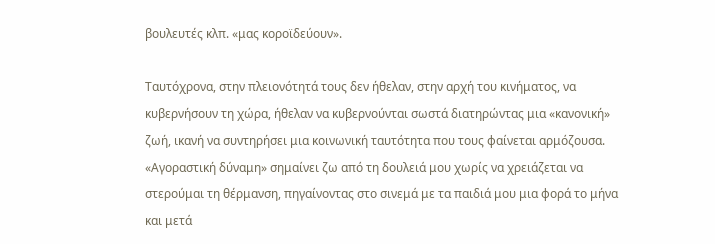βουλευτές κλπ. «μας κοροϊδεύουν».

Ταυτόχρονα, στην πλειονότητά τους δεν ήθελαν, στην αρχή του κινήματος, να κυβερνήσουν τη χώρα, ήθελαν να κυβερνούνται σωστά διατηρώντας μια «κανονική» ζωή, ικανή να συντηρήσει μια κοινωνική ταυτότητα που τους φαίνεται αρμόζουσα. «Αγοραστική δύναμη» σημαίνει ζω από τη δουλειά μου χωρίς να χρειάζεται να στερούμαι τη θέρμανση, πηγαίνοντας στο σινεμά με τα παιδιά μου μια φορά το μήνα και μετά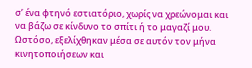σ’ ένα φτηνό εστιατόριο, χωρίς να χρεώνομαι και να βάζω σε κίνδυνο το σπίτι ή το μαγαζί μου. Ωστόσο, εξελίχθηκαν μέσα σε αυτόν τον μήνα κινητοποιήσεων και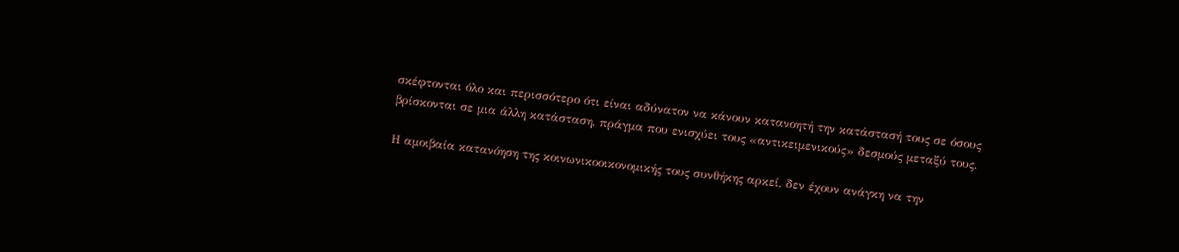σκέφτονται όλο και περισσότερο ότι είναι αδύνατον να κάνουν κατανοητή την κατάστασή τους σε όσους βρίσκονται σε μια άλλη κατάσταση, πράγμα που ενισχύει τους «αντικειμενικούς» δεσμούς μεταξύ τους.

Η αμοιβαία κατανόηση της κοινωνικοοικονομικής τους συνθήκης αρκεί, δεν έχουν ανάγκη να την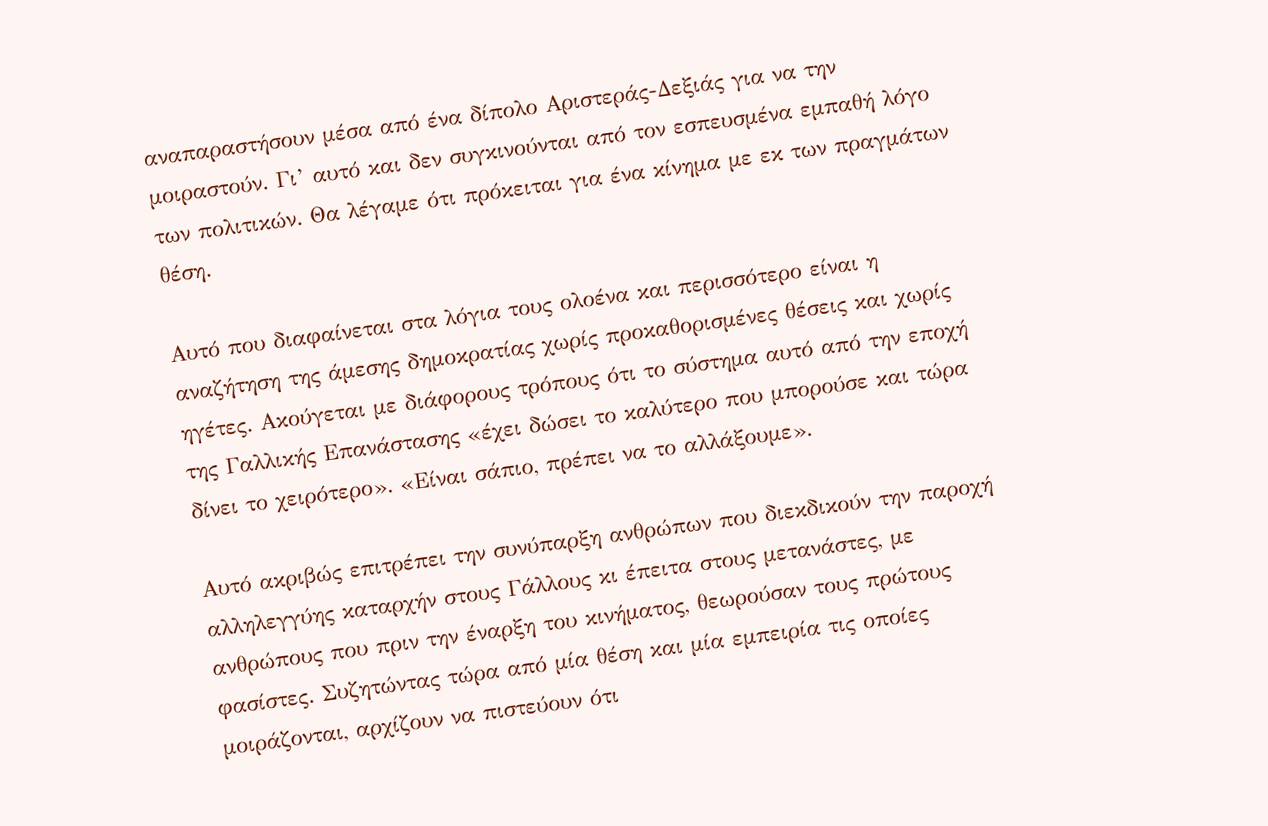αναπαραστήσουν μέσα από ένα δίπολο Αριστεράς-Δεξιάς για να την μοιραστούν. Γι’ αυτό και δεν συγκινούνται από τον εσπευσμένα εμπαθή λόγο των πολιτικών. Θα λέγαμε ότι πρόκειται για ένα κίνημα με εκ των πραγμάτων θέση.

Αυτό που διαφαίνεται στα λόγια τους ολοένα και περισσότερο είναι η αναζήτηση της άμεσης δημοκρατίας χωρίς προκαθορισμένες θέσεις και χωρίς ηγέτες. Ακούγεται με διάφορους τρόπους ότι το σύστημα αυτό από την εποχή της Γαλλικής Επανάστασης «έχει δώσει το καλύτερο που μπορούσε και τώρα δίνει το χειρότερο». «Είναι σάπιο, πρέπει να το αλλάξουμε».

Αυτό ακριβώς επιτρέπει την συνύπαρξη ανθρώπων που διεκδικούν την παροχή αλληλεγγύης καταρχήν στους Γάλλους κι έπειτα στους μετανάστες, με ανθρώπους που πριν την έναρξη του κινήματος, θεωρούσαν τους πρώτους φασίστες. Συζητώντας τώρα από μία θέση και μία εμπειρία τις οποίες μοιράζονται, αρχίζουν να πιστεύουν ότι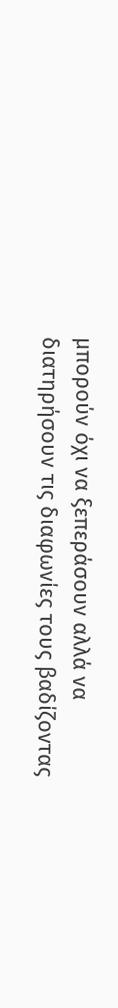μπορούν όχι να ξεπεράσουν αλλά να διατηρήσουν τις διαφωνίες τους βαδίζοντας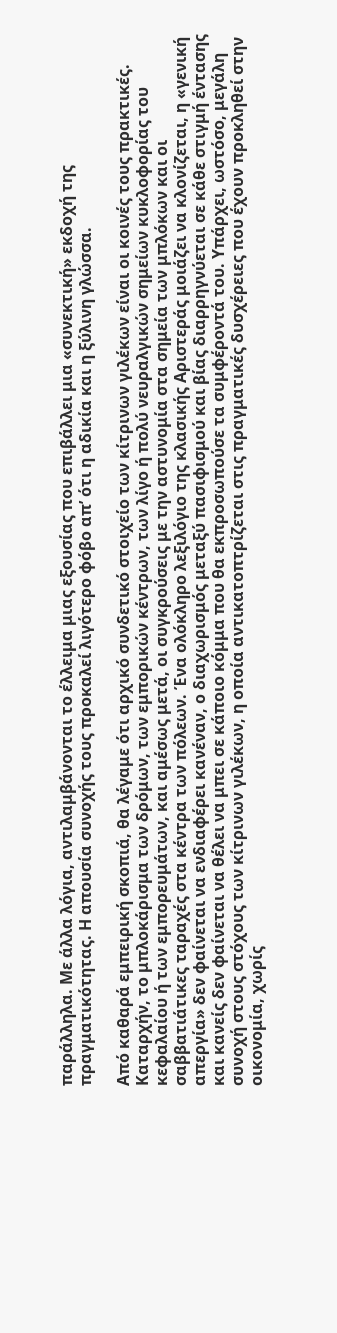παράλληλα. Με άλλα λόγια, αντιλαμβάνονται το έλλειμα μιας εξουσίας που επιβάλλει μια «συνεκτική» εκδοχή της πραγματικότητας. Η απουσία συνοχής τους προκαλεί λιγότερο φόβο απ’ ότι η αδικία και η ξύλινη γλώσσα.

Από καθαρά εμπειρική σκοπιά, θα λέγαμε ότι αρχικό συνδετικό στοιχείο των κίτρινων γιλέκων είναι οι κοινές τους πρακτικές. Καταρχήν, το μπλοκάρισμα των δρόμων, των εμπορικών κέντρων, των λίγο ή πολύ νευραλγικών σημείων κυκλοφορίας του κεφαλαίου ή των εμπορευμάτων, και αμέσως μετά, οι συγκρούσεις με την αστυνομία στα σημεία των μπλόκων και οι σαββατιάτικες ταραχές στα κέντρα των πόλεων. Ένα ολόκληρο λεξιλόγιο της κλασικής Αριστεράς μοιάζει να κλονίζεται, η «γενική απεργία» δεν φαίνεται να ενδιαφέρει κανέναν, ο διαχωρισμός μεταξύ πασιφισμού και βίας διαρρηγνύεται σε κάθε στιγμή έντασης και κανείς δεν φαίνεται να θέλει να μπει σε κάποιο κόμμα που θα εκπροσωπούσε τα συμφέροντά του. Υπάρχει, ωστόσο, μεγάλη συνοχή στους στόχους των κίτρινων γιλέκων, η οποία αντικατοπτρίζεται στις πραγματικές δυσχέρειες που έχουν προκληθεί στην οικονομία, χωρίς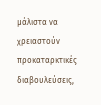μάλιστα να χρειαστούν προκαταρκτικές διαβουλεύσεις,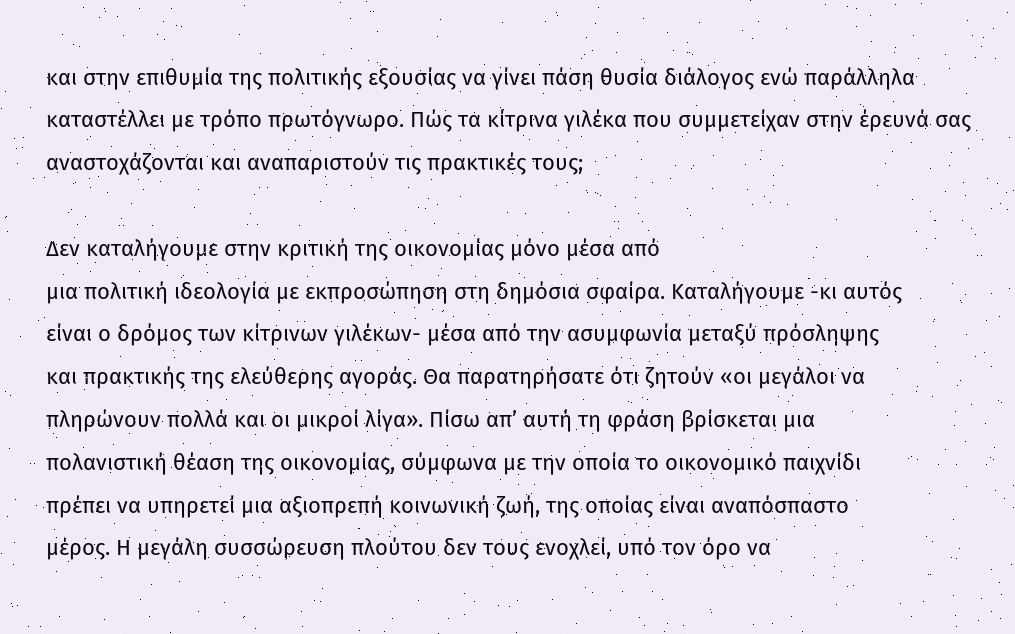και στην επιθυμία της πολιτικής εξουσίας να γίνει πάση θυσία διάλογος ενώ παράλληλα καταστέλλει με τρόπο πρωτόγνωρο. Πώς τα κίτρινα γιλέκα που συμμετείχαν στην έρευνά σας αναστοχάζονται και αναπαριστούν τις πρακτικές τους;

Δεν καταλήγουμε στην κριτική της οικονομίας μόνο μέσα από
μια πολιτική ιδεολογία με εκπροσώπηση στη δημόσια σφαίρα. Καταλήγουμε -κι αυτός
είναι ο δρόμος των κίτρινων γιλέκων- μέσα από την ασυμφωνία μεταξύ πρόσληψης
και πρακτικής της ελεύθερης αγοράς. Θα παρατηρήσατε ότι ζητούν «οι μεγάλοι να
πληρώνουν πολλά και οι μικροί λίγα». Πίσω απ’ αυτή τη φράση βρίσκεται μια
πολανιστική θέαση της οικονομίας, σύμφωνα με την οποία το οικονομικό παιχνίδι
πρέπει να υπηρετεί μια αξιοπρεπή κοινωνική ζωή, της οποίας είναι αναπόσπαστο
μέρος. Η μεγάλη συσσώρευση πλούτου δεν τους ενοχλεί, υπό τον όρο να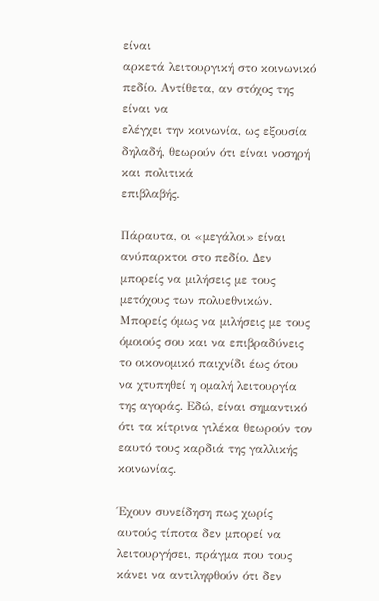είναι
αρκετά λειτουργική στο κοινωνικό πεδίο. Αντίθετα, αν στόχος της είναι να
ελέγχει την κοινωνία, ως εξουσία δηλαδή, θεωρούν ότι είναι νοσηρή και πολιτικά
επιβλαβής.

Πάραυτα, οι «μεγάλοι» είναι ανύπαρκτοι στο πεδίο. Δεν μπορείς να μιλήσεις με τους μετόχους των πολυεθνικών. Μπορείς όμως να μιλήσεις με τους όμοιούς σου και να επιβραδύνεις το οικονομικό παιχνίδι έως ότου να χτυπηθεί η ομαλή λειτουργία της αγοράς. Εδώ, είναι σημαντικό ότι τα κίτρινα γιλέκα θεωρούν τον εαυτό τους καρδιά της γαλλικής κοινωνίας.

Έχουν συνείδηση πως χωρίς αυτούς τίποτα δεν μπορεί να λειτουργήσει, πράγμα που τους κάνει να αντιληφθούν ότι δεν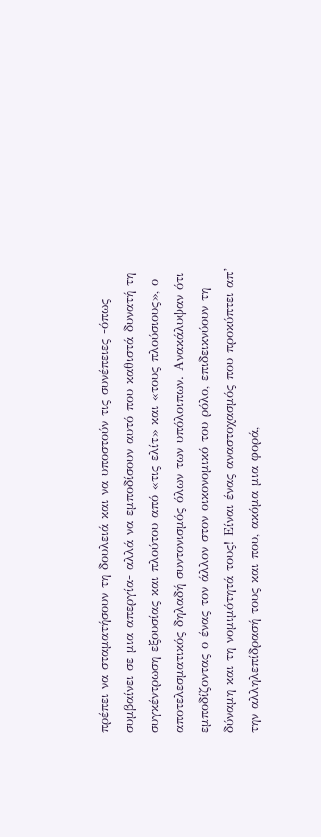πρέπει να σταματήσουν τη δουλειά και να υποστούν τις συνέπειες -όπως συμβαίνει σε μια απεργία- αλλά να εμποδίσουν αυτό που καθιστά δυνατή τη συγκέντρωση εξουσίας και πλούτου από «τις ελίτ» και «τους πλούσιους», ο αποτελεσματικός δηλαδή συντονισμός όλων των υπόλοιπων. Ανακάλυψαν ότι εμποδίζοντας ο ένας τον άλλον στον οικονομικό του ρόλο, επιδεικνύουν τη δύναμη και τη νομιμότητά τους! Είναι ένας αναστοχασμός που προκύπτει απ’ την αλληλεπίδρασή τους και που, ακόμα μια φορά,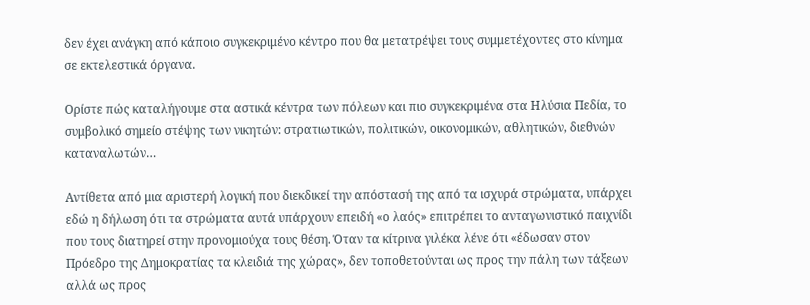δεν έχει ανάγκη από κάποιο συγκεκριμένο κέντρο που θα μετατρέψει τους συμμετέχοντες στο κίνημα σε εκτελεστικά όργανα.

Ορίστε πώς καταλήγουμε στα αστικά κέντρα των πόλεων και πιο συγκεκριμένα στα Ηλύσια Πεδία, το συμβολικό σημείο στέψης των νικητών: στρατιωτικών, πολιτικών, οικονομικών, αθλητικών, διεθνών καταναλωτών…

Αντίθετα από μια αριστερή λογική που διεκδικεί την απόστασή της από τα ισχυρά στρώματα, υπάρχει εδώ η δήλωση ότι τα στρώματα αυτά υπάρχουν επειδή «ο λαός» επιτρέπει το ανταγωνιστικό παιχνίδι που τους διατηρεί στην προνομιούχα τους θέση. Όταν τα κίτρινα γιλέκα λένε ότι «έδωσαν στον Πρόεδρο της Δημοκρατίας τα κλειδιά της χώρας», δεν τοποθετούνται ως προς την πάλη των τάξεων αλλά ως προς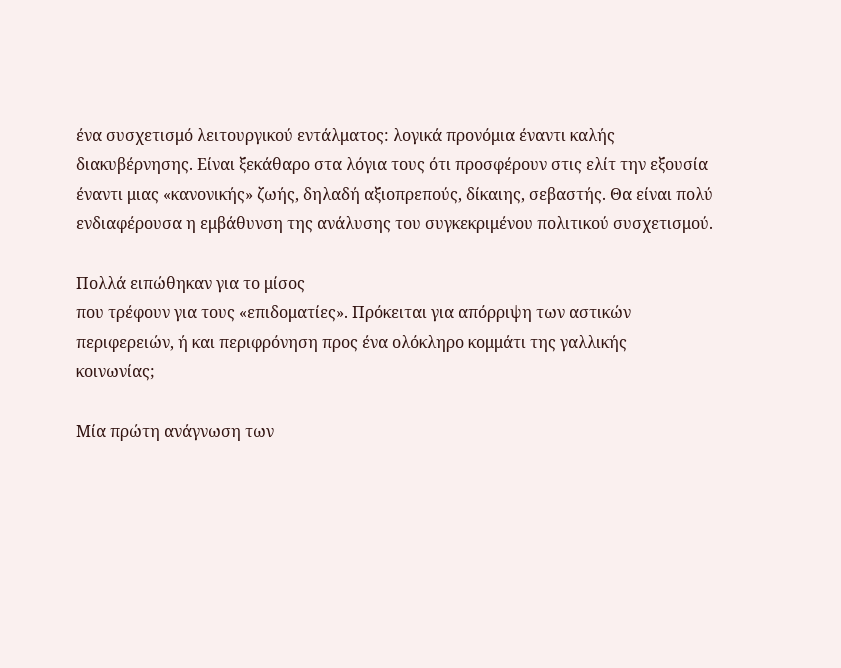ένα συσχετισμό λειτουργικού εντάλματος: λογικά προνόμια έναντι καλής διακυβέρνησης. Είναι ξεκάθαρο στα λόγια τους ότι προσφέρουν στις ελίτ την εξουσία έναντι μιας «κανονικής» ζωής, δηλαδή αξιοπρεπούς, δίκαιης, σεβαστής. Θα είναι πολύ ενδιαφέρουσα η εμβάθυνση της ανάλυσης του συγκεκριμένου πολιτικού συσχετισμού.

Πολλά ειπώθηκαν για το μίσος
που τρέφουν για τους «επιδοματίες». Πρόκειται για απόρριψη των αστικών
περιφερειών, ή και περιφρόνηση προς ένα ολόκληρο κομμάτι της γαλλικής
κοινωνίας;

Μία πρώτη ανάγνωση των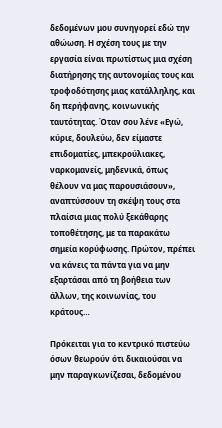δεδομένων μου συνηγορεί εδώ την αθώωση. Η σχέση τους με την εργασία είναι πρωτίστως μια σχέση διατήρησης της αυτονομίας τους και τροφοδότησης μιας κατάλληλης, και δη περήφανης, κοινωνικής ταυτότητας. Όταν σου λένε «Εγώ, κύριε, δουλεύω, δεν είμαστε επιδοματίες, μπεκρούλιακες, ναρκομανείς, μηδενικά, όπως θέλουν να μας παρουσιάσουν», αναπτύσσουν τη σκέψη τους στα πλαίσια μιας πολύ ξεκάθαρης τοποθέτησης, με τα παρακάτω σημεία κορύφωσης. Πρώτον, πρέπει να κάνεις τα πάντα για να μην εξαρτάσαι από τη βοήθεια των άλλων, της κοινωνίας, του κράτους…

Πρόκειται για το κεντρικό πιστεύω όσων θεωρούν ότι δικαιούσαι να μην παραγκωνίζεσαι, δεδομένου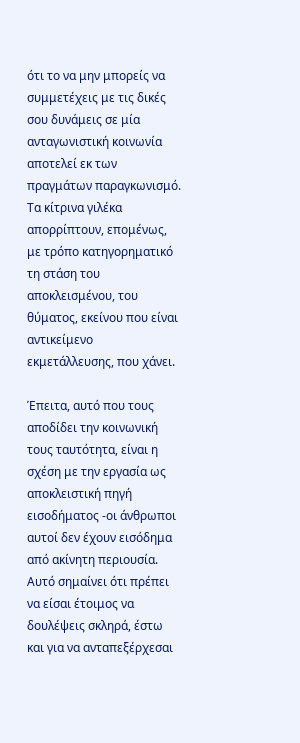ότι το να μην μπορείς να συμμετέχεις με τις δικές σου δυνάμεις σε μία ανταγωνιστική κοινωνία αποτελεί εκ των πραγμάτων παραγκωνισμό. Τα κίτρινα γιλέκα απορρίπτουν, επομένως, με τρόπο κατηγορηματικό τη στάση του αποκλεισμένου, του θύματος, εκείνου που είναι αντικείμενο εκμετάλλευσης, που χάνει.

Έπειτα, αυτό που τους αποδίδει την κοινωνική τους ταυτότητα, είναι η σχέση με την εργασία ως αποκλειστική πηγή εισοδήματος -οι άνθρωποι αυτοί δεν έχουν εισόδημα από ακίνητη περιουσία. Αυτό σημαίνει ότι πρέπει να είσαι έτοιμος να δουλέψεις σκληρά, έστω και για να ανταπεξέρχεσαι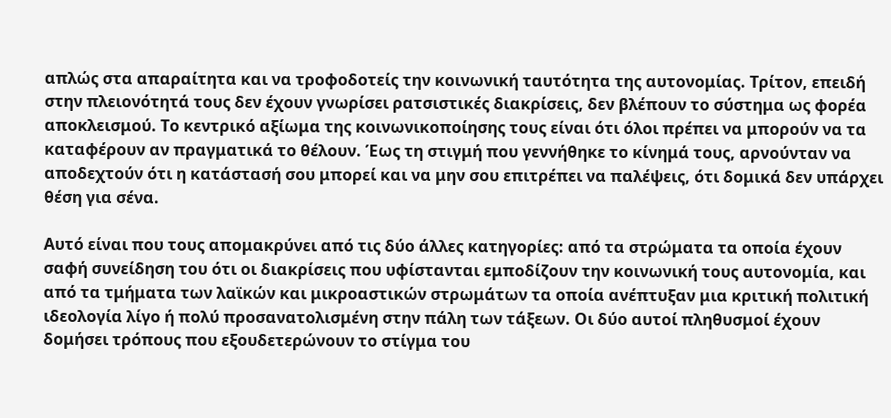απλώς στα απαραίτητα και να τροφοδοτείς την κοινωνική ταυτότητα της αυτονομίας. Τρίτον, επειδή στην πλειονότητά τους δεν έχουν γνωρίσει ρατσιστικές διακρίσεις, δεν βλέπουν το σύστημα ως φορέα αποκλεισμού. Το κεντρικό αξίωμα της κοινωνικοποίησης τους είναι ότι όλοι πρέπει να μπορούν να τα καταφέρουν αν πραγματικά το θέλουν. Έως τη στιγμή που γεννήθηκε το κίνημά τους, αρνούνταν να αποδεχτούν ότι η κατάστασή σου μπορεί και να μην σου επιτρέπει να παλέψεις, ότι δομικά δεν υπάρχει θέση για σένα.

Αυτό είναι που τους απομακρύνει από τις δύο άλλες κατηγορίες: από τα στρώματα τα οποία έχουν σαφή συνείδηση του ότι οι διακρίσεις που υφίστανται εμποδίζουν την κοινωνική τους αυτονομία, και από τα τμήματα των λαϊκών και μικροαστικών στρωμάτων τα οποία ανέπτυξαν μια κριτική πολιτική ιδεολογία λίγο ή πολύ προσανατολισμένη στην πάλη των τάξεων. Οι δύο αυτοί πληθυσμοί έχουν δομήσει τρόπους που εξουδετερώνουν το στίγμα του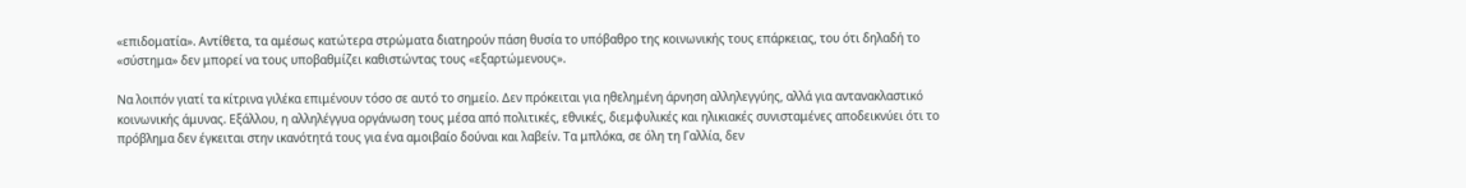«επιδοματία». Αντίθετα, τα αμέσως κατώτερα στρώματα διατηρούν πάση θυσία το υπόβαθρο της κοινωνικής τους επάρκειας, του ότι δηλαδή το «σύστημα» δεν μπορεί να τους υποβαθμίζει καθιστώντας τους «εξαρτώμενους».

Να λοιπόν γιατί τα κίτρινα γιλέκα επιμένουν τόσο σε αυτό το σημείο. Δεν πρόκειται για ηθελημένη άρνηση αλληλεγγύης, αλλά για αντανακλαστικό κοινωνικής άμυνας. Εξάλλου, η αλληλέγγυα οργάνωση τους μέσα από πολιτικές, εθνικές, διεμφυλικές και ηλικιακές συνισταμένες αποδεικνύει ότι το πρόβλημα δεν έγκειται στην ικανότητά τους για ένα αμοιβαίο δούναι και λαβείν. Τα μπλόκα, σε όλη τη Γαλλία, δεν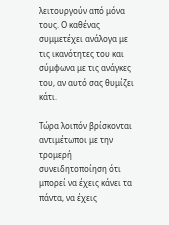λειτουργούν από μόνα τους. Ο καθένας συμμετέχει ανάλογα με τις ικανότητες του και σύμφωνα με τις ανάγκες του, αν αυτό σας θυμίζει κάτι.

Τώρα λοιπόν βρίσκονται αντιμέτωποι με την τρομερή συνειδητοποίηση ότι μπορεί να έχεις κάνει τα πάντα, να έχεις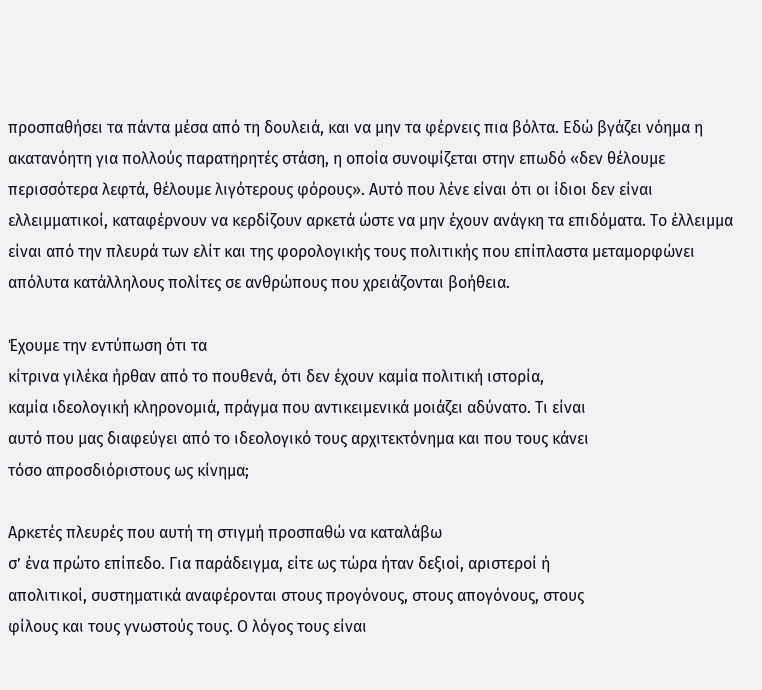προσπαθήσει τα πάντα μέσα από τη δουλειά, και να μην τα φέρνεις πια βόλτα. Εδώ βγάζει νόημα η ακατανόητη για πολλούς παρατηρητές στάση, η οποία συνοψίζεται στην επωδό «δεν θέλουμε περισσότερα λεφτά, θέλουμε λιγότερους φόρους». Αυτό που λένε είναι ότι οι ίδιοι δεν είναι ελλειμματικοί, καταφέρνουν να κερδίζουν αρκετά ώστε να μην έχουν ανάγκη τα επιδόματα. Το έλλειμμα είναι από την πλευρά των ελίτ και της φορολογικής τους πολιτικής που επίπλαστα μεταμορφώνει απόλυτα κατάλληλους πολίτες σε ανθρώπους που χρειάζονται βοήθεια.

Έχουμε την εντύπωση ότι τα
κίτρινα γιλέκα ήρθαν από το πουθενά, ότι δεν έχουν καμία πολιτική ιστορία,
καμία ιδεολογική κληρονομιά, πράγμα που αντικειμενικά μοιάζει αδύνατο. Τι είναι
αυτό που μας διαφεύγει από το ιδεολογικό τους αρχιτεκτόνημα και που τους κάνει
τόσο απροσδιόριστους ως κίνημα;

Αρκετές πλευρές που αυτή τη στιγμή προσπαθώ να καταλάβω
σ’ ένα πρώτο επίπεδο. Για παράδειγμα, είτε ως τώρα ήταν δεξιοί, αριστεροί ή
απολιτικοί, συστηματικά αναφέρονται στους προγόνους, στους απογόνους, στους
φίλους και τους γνωστούς τους. Ο λόγος τους είναι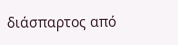διάσπαρτος από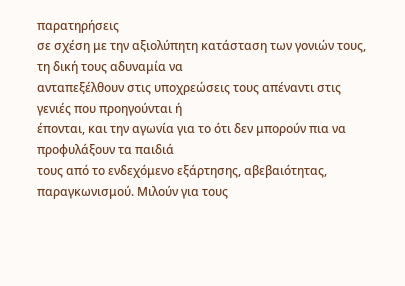παρατηρήσεις
σε σχέση με την αξιολύπητη κατάσταση των γονιών τους, τη δική τους αδυναμία να
ανταπεξέλθουν στις υποχρεώσεις τους απέναντι στις γενιές που προηγούνται ή
έπονται, και την αγωνία για το ότι δεν μπορούν πια να προφυλάξουν τα παιδιά
τους από το ενδεχόμενο εξάρτησης, αβεβαιότητας, παραγκωνισμού. Μιλούν για τους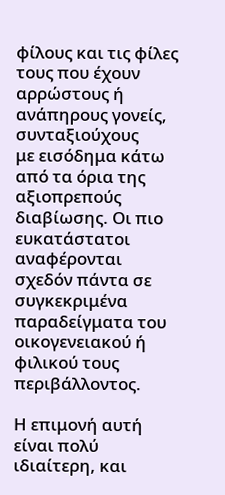φίλους και τις φίλες τους που έχουν αρρώστους ή ανάπηρους γονείς, συνταξιούχους
με εισόδημα κάτω από τα όρια της αξιοπρεπούς διαβίωσης. Οι πιο ευκατάστατοι
αναφέρονται σχεδόν πάντα σε συγκεκριμένα παραδείγματα του οικογενειακού ή
φιλικού τους περιβάλλοντος.

Η επιμονή αυτή είναι πολύ ιδιαίτερη, και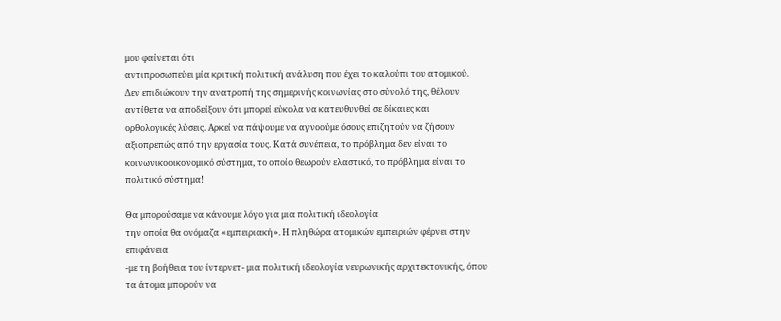μου φαίνεται ότι
αντιπροσωπεύει μία κριτική πολιτική ανάλυση που έχει το καλούπι του ατομικού.
Δεν επιδιώκουν την ανατροπή της σημερινής κοινωνίας στο σύνολό της, θέλουν
αντίθετα να αποδείξουν ότι μπορεί εύκολα να κατευθυνθεί σε δίκαιες και
ορθολογικές λύσεις. Αρκεί να πάψουμε να αγνοούμε όσους επιζητούν να ζήσουν
αξιοπρεπώς από την εργασία τους. Κατά συνέπεια, το πρόβλημα δεν είναι το
κοινωνικοοικονομικό σύστημα, το οποίο θεωρούν ελαστικό, το πρόβλημα είναι το
πολιτικό σύστημα!

Θα μπορούσαμε να κάνουμε λόγο για μια πολιτική ιδεολογία
την οποία θα ονόμαζα «εμπειριακή». Η πληθώρα ατομικών εμπειριών φέρνει στην επιφάνεια
-με τη βοήθεια του ίντερνετ- μια πολιτική ιδεολογία νευρωνικής αρχιτεκτονικής, όπου τα άτομα μπορούν να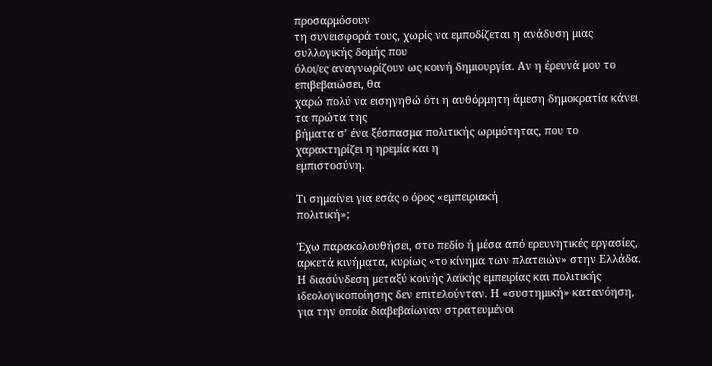προσαρμόσουν
τη συνεισφορά τους, χωρίς να εμποδίζεται η ανάδυση μιας συλλογικής δομής που
όλοι/ες αναγνωρίζουν ως κοινή δημιουργία. Αν η έρευνά μου το επιβεβαιώσει, θα
χαρώ πολύ να εισηγηθώ ότι η αυθόρμητη άμεση δημοκρατία κάνει τα πρώτα της
βήματα σ’ ένα ξέσπασμα πολιτικής ωριμότητας, που το χαρακτηρίζει η ηρεμία και η
εμπιστοσύνη.

Τι σημαίνει για εσάς ο όρος «εμπειριακή
πολιτική»;

Έχω παρακολουθήσει, στο πεδίο ή μέσα από ερευνητικές εργασίες, αρκετά κινήματα, κυρίως «το κίνημα των πλατειών» στην Ελλάδα. Η διασύνδεση μεταξύ κοινής λαϊκής εμπειρίας και πολιτικής ιδεολογικοποίησης δεν επιτελούνταν. Η «συστημική» κατανόηση, για την οποία διαβεβαίωναν στρατευμένοι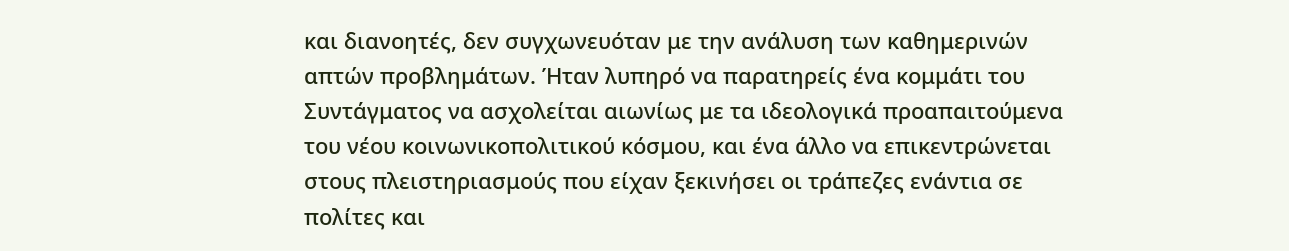και διανοητές, δεν συγχωνευόταν με την ανάλυση των καθημερινών απτών προβλημάτων. Ήταν λυπηρό να παρατηρείς ένα κομμάτι του Συντάγματος να ασχολείται αιωνίως με τα ιδεολογικά προαπαιτούμενα του νέου κοινωνικοπολιτικού κόσμου, και ένα άλλο να επικεντρώνεται στους πλειστηριασμούς που είχαν ξεκινήσει οι τράπεζες ενάντια σε πολίτες και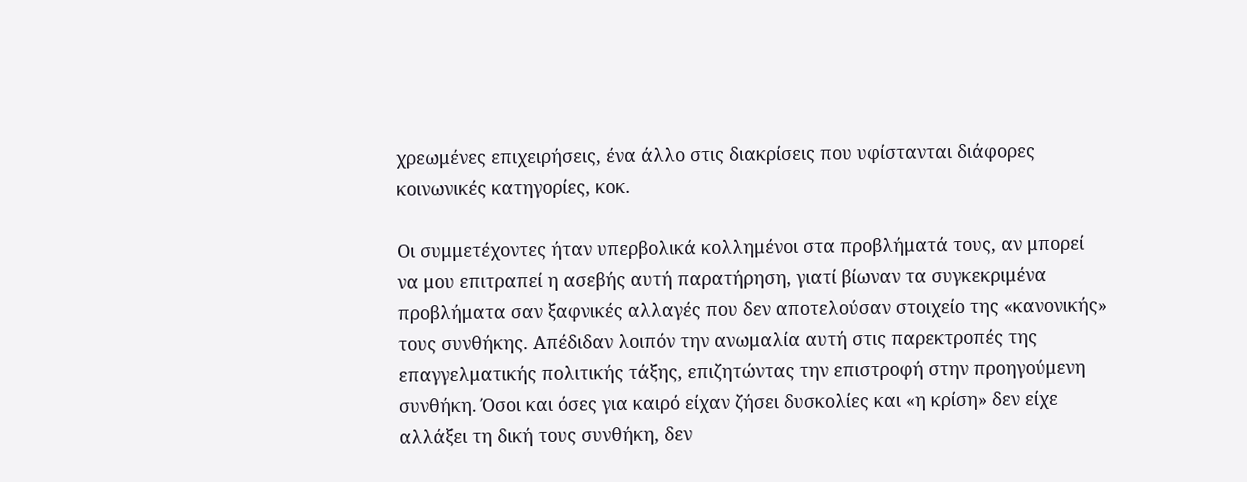χρεωμένες επιχειρήσεις, ένα άλλο στις διακρίσεις που υφίστανται διάφορες κοινωνικές κατηγορίες, κοκ.

Οι συμμετέχοντες ήταν υπερβολικά κολλημένοι στα προβλήματά τους, αν μπορεί να μου επιτραπεί η ασεβής αυτή παρατήρηση, γιατί βίωναν τα συγκεκριμένα προβλήματα σαν ξαφνικές αλλαγές που δεν αποτελούσαν στοιχείο της «κανονικής» τους συνθήκης. Απέδιδαν λοιπόν την ανωμαλία αυτή στις παρεκτροπές της επαγγελματικής πολιτικής τάξης, επιζητώντας την επιστροφή στην προηγούμενη συνθήκη. Όσοι και όσες για καιρό είχαν ζήσει δυσκολίες και «η κρίση» δεν είχε αλλάξει τη δική τους συνθήκη, δεν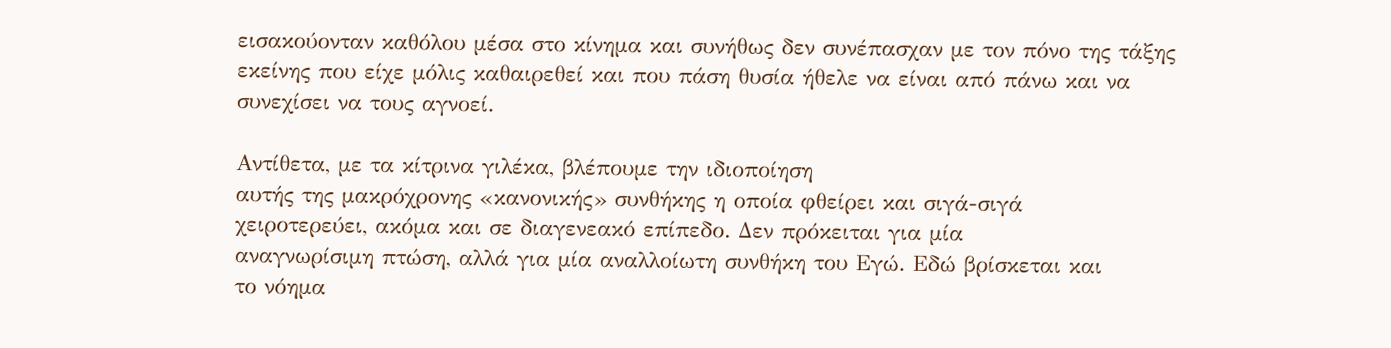εισακούονταν καθόλου μέσα στο κίνημα και συνήθως δεν συνέπασχαν με τον πόνο της τάξης εκείνης που είχε μόλις καθαιρεθεί και που πάση θυσία ήθελε να είναι από πάνω και να συνεχίσει να τους αγνοεί.

Αντίθετα, με τα κίτρινα γιλέκα, βλέπουμε την ιδιοποίηση
αυτής της μακρόχρονης «κανονικής» συνθήκης η οποία φθείρει και σιγά-σιγά
χειροτερεύει, ακόμα και σε διαγενεακό επίπεδο. Δεν πρόκειται για μία
αναγνωρίσιμη πτώση, αλλά για μία αναλλοίωτη συνθήκη του Εγώ. Εδώ βρίσκεται και
το νόημα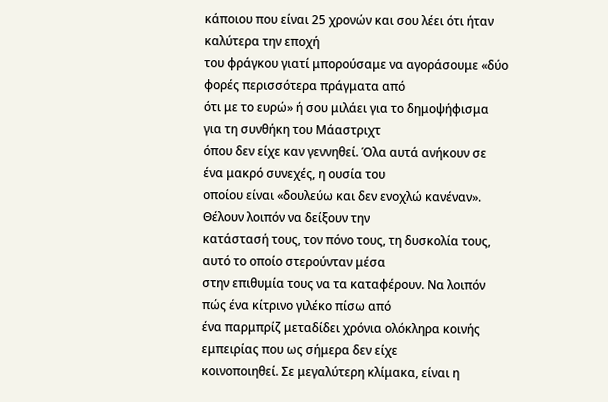κάποιου που είναι 25 χρονών και σου λέει ότι ήταν καλύτερα την εποχή
του φράγκου γιατί μπορούσαμε να αγοράσουμε «δύο φορές περισσότερα πράγματα από
ότι με το ευρώ» ή σου μιλάει για το δημοψήφισμα για τη συνθήκη του Μάαστριχτ
όπου δεν είχε καν γεννηθεί. Όλα αυτά ανήκουν σε ένα μακρό συνεχές, η ουσία του
οποίου είναι «δουλεύω και δεν ενοχλώ κανέναν». Θέλουν λοιπόν να δείξουν την
κατάστασή τους, τον πόνο τους, τη δυσκολία τους, αυτό το οποίο στερούνταν μέσα
στην επιθυμία τους να τα καταφέρουν. Να λοιπόν πώς ένα κίτρινο γιλέκο πίσω από
ένα παρμπρίζ μεταδίδει χρόνια ολόκληρα κοινής εμπειρίας που ως σήμερα δεν είχε
κοινοποιηθεί. Σε μεγαλύτερη κλίμακα, είναι η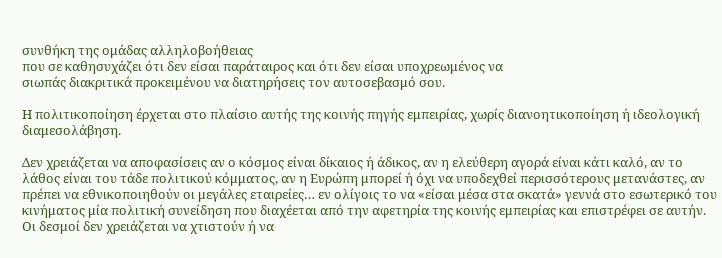συνθήκη της ομάδας αλληλοβοήθειας
που σε καθησυχάζει ότι δεν είσαι παράταιρος και ότι δεν είσαι υποχρεωμένος να
σιωπάς διακριτικά προκειμένου να διατηρήσεις τον αυτοσεβασμό σου.

Η πολιτικοποίηση έρχεται στο πλαίσιο αυτής της κοινής πηγής εμπειρίας, χωρίς διανοητικοποίηση ή ιδεολογική διαμεσολάβηση.

Δεν χρειάζεται να αποφασίσεις αν ο κόσμος είναι δίκαιος ή άδικος, αν η ελεύθερη αγορά είναι κάτι καλό, αν το λάθος είναι του τάδε πολιτικού κόμματος, αν η Ευρώπη μπορεί ή όχι να υποδεχθεί περισσότερους μετανάστες, αν πρέπει να εθνικοποιηθούν οι μεγάλες εταιρείες… εν ολίγοις το να «είσαι μέσα στα σκατά» γεννά στο εσωτερικό του κινήματος μία πολιτική συνείδηση που διαχέεται από την αφετηρία της κοινής εμπειρίας και επιστρέφει σε αυτήν. Οι δεσμοί δεν χρειάζεται να χτιστούν ή να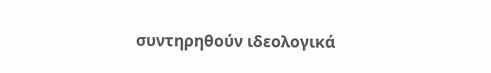συντηρηθούν ιδεολογικά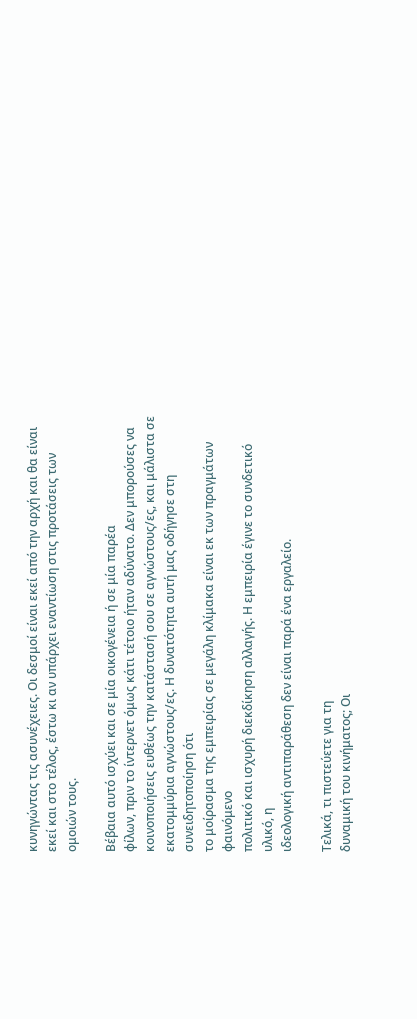κυνηγώντας τις ασυνέχειες. Οι δεσμοί είναι εκεί από την αρχή και θα είναι εκεί και στο τέλος, έστω κι αν υπάρχει εναντίωση στις προτάσεις των ομοιών τους.

Βέβαια αυτό ισχύει και σε μία οικογένεια ή σε μία παρέα
φίλων, πριν το ίντερνετ όμως κάτι τέτοιο ήταν αδύνατο. Δεν μπορούσες να
κοινοποιήσεις ευθέως την κατάστασή σου σε αγνώστους/ες, και μάλιστα σε
εκατομμύρια αγνώστους/ες. Η δυνατότητα αυτή μας οδήγησε στη συνειδητοποίηση ότι
το μοίρασμα της εμπειρίας σε μεγάλη κλίμακα είναι εκ των πραγμάτων φαινόμενο
πολιτικό και ισχυρή διεκδίκηση αλλαγής. Η εμπειρία έγινε το συνδετικό υλικό, η
ιδεολογική αντιπαράθεση δεν είναι παρά ένα εργαλείο.

Τελικά, τι πιστεύετε για τη
δυναμική του κινήματος; Οι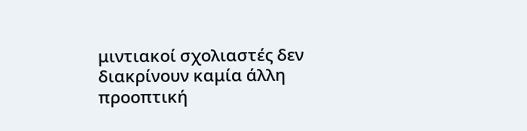μιντιακοί σχολιαστές δεν διακρίνουν καμία άλλη
προοπτική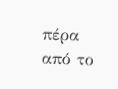πέρα από το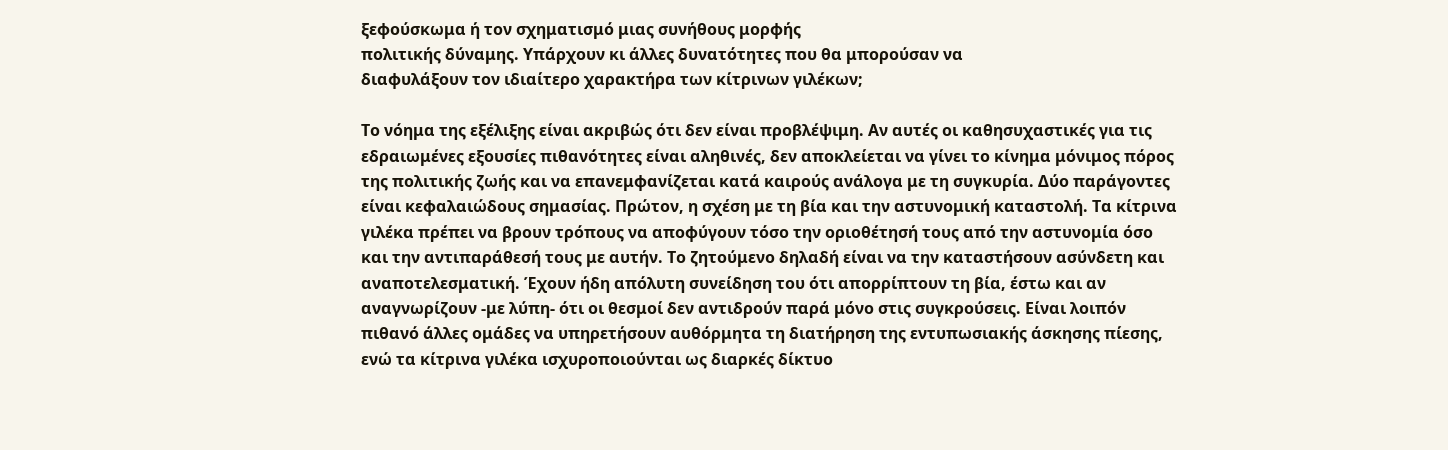ξεφούσκωμα ή τον σχηματισμό μιας συνήθους μορφής
πολιτικής δύναμης. Υπάρχουν κι άλλες δυνατότητες που θα μπορούσαν να
διαφυλάξουν τον ιδιαίτερο χαρακτήρα των κίτρινων γιλέκων;

Το νόημα της εξέλιξης είναι ακριβώς ότι δεν είναι προβλέψιμη. Αν αυτές οι καθησυχαστικές για τις εδραιωμένες εξουσίες πιθανότητες είναι αληθινές, δεν αποκλείεται να γίνει το κίνημα μόνιμος πόρος της πολιτικής ζωής και να επανεμφανίζεται κατά καιρούς ανάλογα με τη συγκυρία. Δύο παράγοντες είναι κεφαλαιώδους σημασίας. Πρώτον, η σχέση με τη βία και την αστυνομική καταστολή. Τα κίτρινα γιλέκα πρέπει να βρουν τρόπους να αποφύγουν τόσο την οριοθέτησή τους από την αστυνομία όσο και την αντιπαράθεσή τους με αυτήν. Το ζητούμενο δηλαδή είναι να την καταστήσουν ασύνδετη και αναποτελεσματική. Έχουν ήδη απόλυτη συνείδηση του ότι απορρίπτουν τη βία, έστω και αν αναγνωρίζουν -με λύπη- ότι οι θεσμοί δεν αντιδρούν παρά μόνο στις συγκρούσεις. Είναι λοιπόν πιθανό άλλες ομάδες να υπηρετήσουν αυθόρμητα τη διατήρηση της εντυπωσιακής άσκησης πίεσης, ενώ τα κίτρινα γιλέκα ισχυροποιούνται ως διαρκές δίκτυο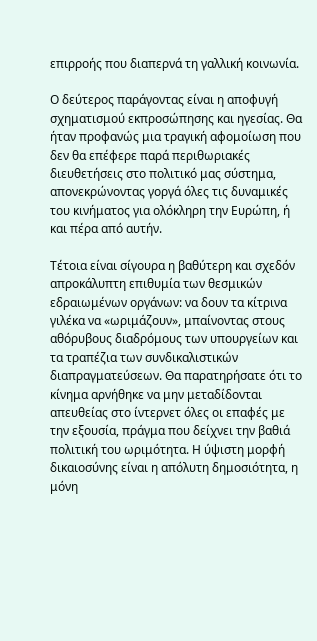επιρροής που διαπερνά τη γαλλική κοινωνία.

Ο δεύτερος παράγοντας είναι η αποφυγή σχηματισμού εκπροσώπησης και ηγεσίας. Θα ήταν προφανώς μια τραγική αφομοίωση που δεν θα επέφερε παρά περιθωριακές διευθετήσεις στο πολιτικό μας σύστημα, απονεκρώνοντας γοργά όλες τις δυναμικές του κινήματος για ολόκληρη την Ευρώπη, ή και πέρα από αυτήν.

Τέτοια είναι σίγουρα η βαθύτερη και σχεδόν απροκάλυπτη επιθυμία των θεσμικών εδραιωμένων οργάνων: να δουν τα κίτρινα γιλέκα να «ωριμάζουν», μπαίνοντας στους αθόρυβους διαδρόμους των υπουργείων και τα τραπέζια των συνδικαλιστικών διαπραγματεύσεων. Θα παρατηρήσατε ότι το κίνημα αρνήθηκε να μην μεταδίδονται απευθείας στο ίντερνετ όλες οι επαφές με την εξουσία, πράγμα που δείχνει την βαθιά πολιτική του ωριμότητα. Η ύψιστη μορφή δικαιοσύνης είναι η απόλυτη δημοσιότητα, η μόνη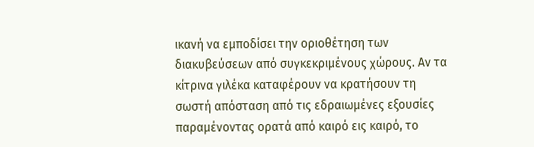ικανή να εμποδίσει την οριοθέτηση των διακυβεύσεων από συγκεκριμένους χώρους. Αν τα κίτρινα γιλέκα καταφέρουν να κρατήσουν τη σωστή απόσταση από τις εδραιωμένες εξουσίες παραμένοντας ορατά από καιρό εις καιρό, το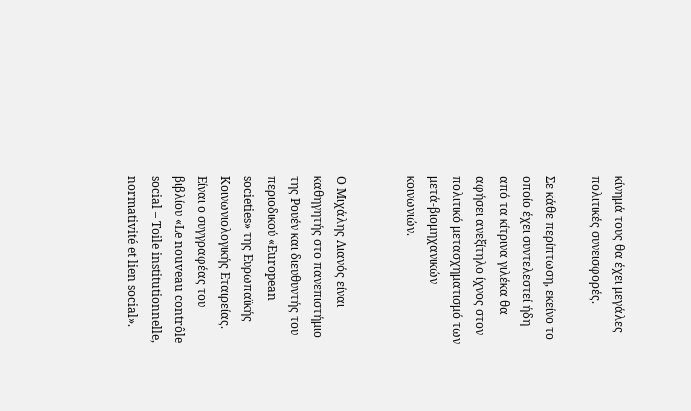κίνημά τους θα έχει μεγάλες πολιτικές συνεισφορές.

Σε κάθε περίπτωση, εκείνο το οποίο έχει συντελεστεί ήδη από τα κίτρινα γιλέκα θα αφήσει ανεξίτηλο ίχνος στον πολιτικό μετασχηματισμό των μετά-βιομηχανικών κοινωνιών.


Ο Μιχάλης Λιανός είναι καθηγητής στο πανεπιστήμιο της Ρουέν και διευθυντής του περιοδικού «European societies» της Ευρωπαϊκής Κοινωνιολογικής Εταιρείας. Είναι ο συγγραφέας του βιβλίου «Le nouveau contrôle social – Toile institutionnelle, normativité et lien social».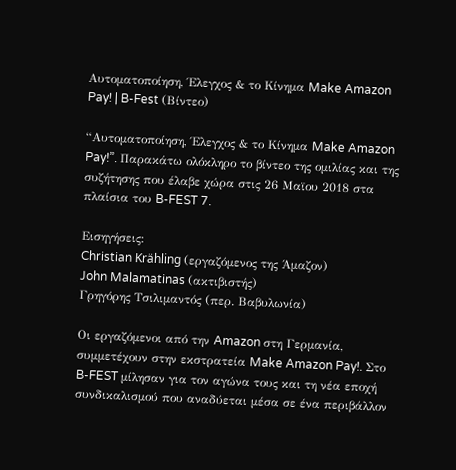Αυτοματοποίηση, Έλεγχος & το Κίνημα Make Amazon Pay! | B-Fest (Βίντεο)

“Αυτοματοποίηση, Έλεγχος & το Κίνημα Make Amazon Pay!”. Παρακάτω ολόκληρο το βίντεο της ομιλίας και της συζήτησης που έλαβε χώρα στις 26 Μαϊου 2018 στα πλαίσια του B-FEST 7.

Εισηγήσεις:
Christian Krähling (εργαζόμενος της Άμαζον)
John Malamatinas (ακτιβιστής)
Γρηγόρης Τσιλιμαντός (περ. Βαβυλωνία)

Οι εργαζόμενοι από την Amazon στη Γερμανία,  συμμετέχουν στην εκστρατεία Make Amazon Pay!. Στο B-FEST μίλησαν για τον αγώνα τους και τη νέα εποχή συνδικαλισμού που αναδύεται μέσα σε ένα περιβάλλον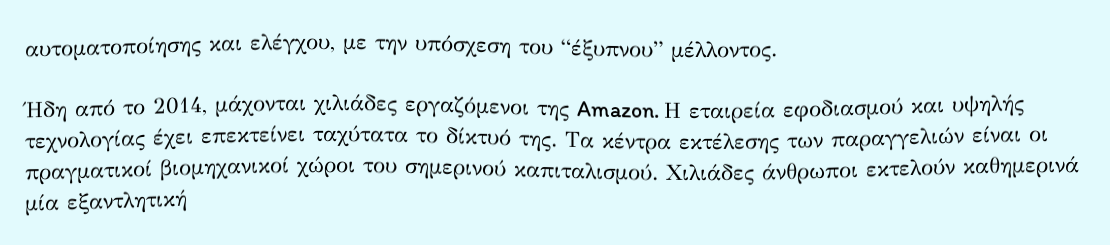αυτοματοποίησης και ελέγχου, με την υπόσχεση του “έξυπνου” μέλλοντος.

Ήδη από το 2014, μάχονται χιλιάδες εργαζόμενοι της Amazon. Η εταιρεία εφοδιασμού και υψηλής τεχνολογίας έχει επεκτείνει ταχύτατα το δίκτυό της. Τα κέντρα εκτέλεσης των παραγγελιών είναι οι πραγματικοί βιομηχανικοί χώροι του σημερινού καπιταλισμού. Χιλιάδες άνθρωποι εκτελούν καθημερινά μία εξαντλητική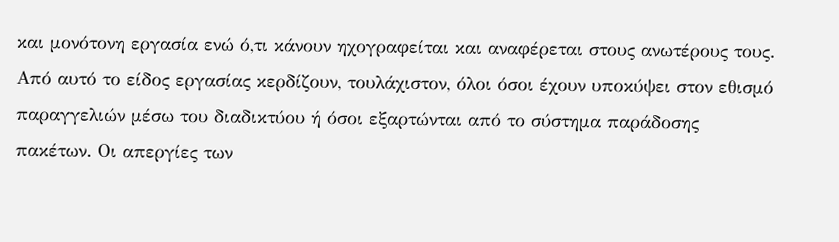και μονότονη εργασία ενώ ό,τι κάνουν ηχογραφείται και αναφέρεται στους ανωτέρους τους. Από αυτό το είδος εργασίας κερδίζουν, τουλάχιστον, όλοι όσοι έχουν υποκύψει στον εθισμό παραγγελιών μέσω του διαδικτύου ή όσοι εξαρτώνται από το σύστημα παράδοσης πακέτων. Οι απεργίες των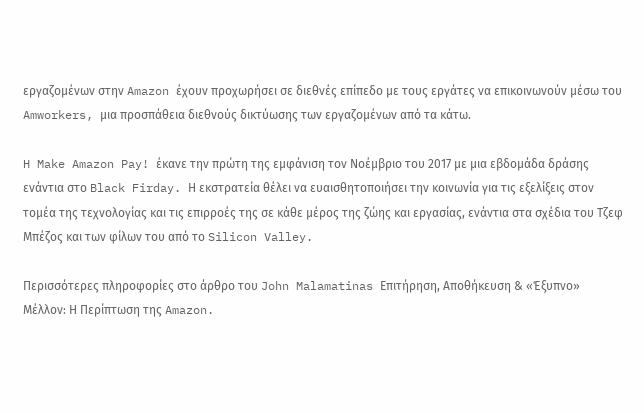εργαζομένων στην Amazon έχουν προχωρήσει σε διεθνές επίπεδο με τους εργάτες να επικοινωνούν μέσω του Amworkers, μια προσπάθεια διεθνούς δικτύωσης των εργαζομένων από τα κάτω.

H Make Amazon Pay! έκανε την πρώτη της εμφάνιση τον Νοέμβριο του 2017 με μια εβδομάδα δράσης ενάντια στο Black Firday. Η εκστρατεία θέλει να ευαισθητοποιήσει την κοινωνία για τις εξελίξεις στον τομέα της τεχνολογίας και τις επιρροές της σε κάθε μέρος της ζώης και εργασίας, ενάντια στα σχέδια του Τζεφ Μπέζος και των φίλων του από το Silicon Valley.

Περισσότερες πληροφορίες στο άρθρο του John Malamatinas Επιτήρηση, Αποθήκευση & «Έξυπνο» Μέλλον: Η Περίπτωση της Amazon.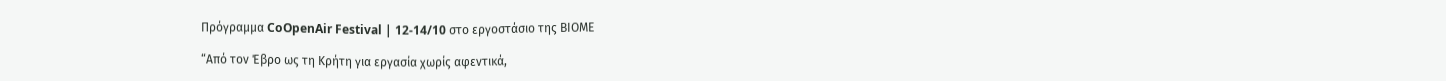Πρόγραμμα CoOpenAir Festival | 12-14/10 στο εργοστάσιο της ΒΙΟΜΕ

“Από τον Έβρο ως τη Κρήτη για εργασία χωρίς αφεντικά,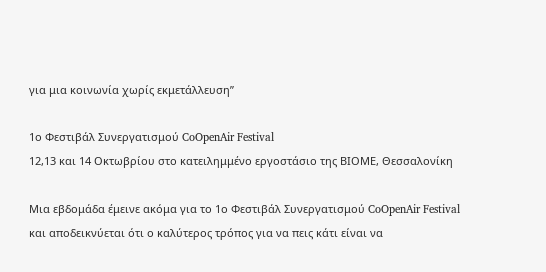για μια κοινωνία χωρίς εκμετάλλευση”

1ο Φεστιβάλ Συνεργατισμού CoOpenAir Festival
12,13 και 14 Οκτωβρίου στο κατειλημμένο εργοστάσιο της ΒΙΟΜΕ, Θεσσαλονίκη

Μια εβδομάδα έμεινε ακόμα για το 1ο Φεστιβάλ Συνεργατισμού CoOpenAir Festival και αποδεικνύεται ότι ο καλύτερος τρόπος για να πεις κάτι είναι να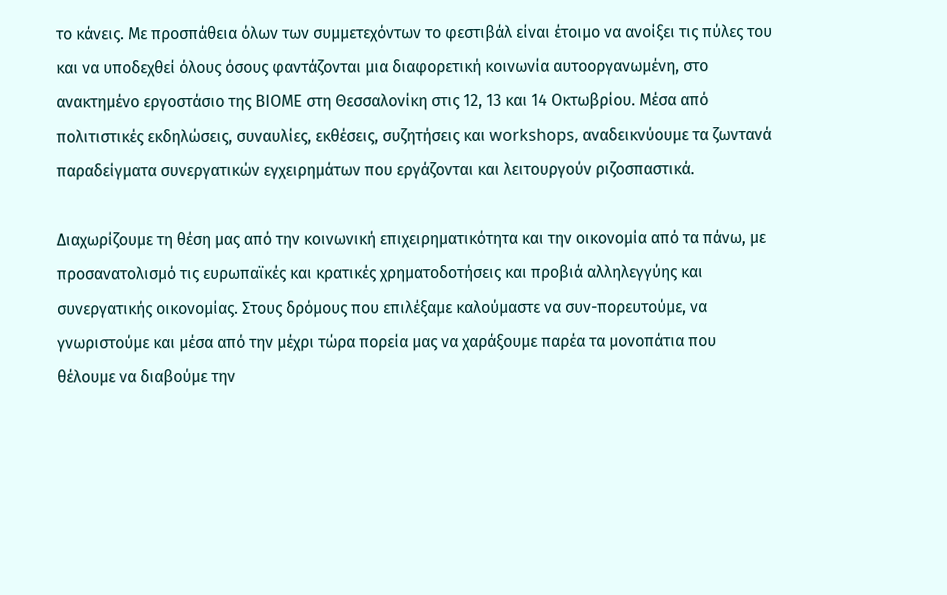το κάνεις. Με προσπάθεια όλων των συμμετεχόντων το φεστιβάλ είναι έτοιμο να ανοίξει τις πύλες του και να υποδεχθεί όλους όσους φαντάζονται μια διαφορετική κοινωνία αυτοοργανωμένη, στο ανακτημένο εργοστάσιο της ΒΙΟΜΕ στη Θεσσαλονίκη στις 12, 13 και 14 Οκτωβρίου. Μέσα από πολιτιστικές εκδηλώσεις, συναυλίες, εκθέσεις, συζητήσεις και workshops, αναδεικνύουμε τα ζωντανά παραδείγματα συνεργατικών εγχειρημάτων που εργάζονται και λειτουργούν ριζοσπαστικά.

Διαχωρίζουμε τη θέση μας από την κοινωνική επιχειρηματικότητα και την οικονομία από τα πάνω, με προσανατολισμό τις ευρωπαϊκές και κρατικές χρηματοδοτήσεις και προβιά αλληλεγγύης και συνεργατικής οικονομίας. Στους δρόμους που επιλέξαμε καλούμαστε να συν-πορευτούμε, να γνωριστούμε και μέσα από την μέχρι τώρα πορεία μας να χαράξουμε παρέα τα μονοπάτια που θέλουμε να διαβούμε την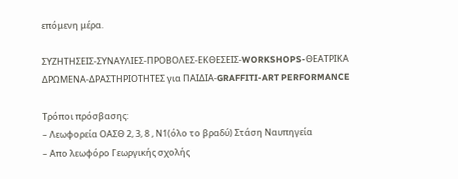επόμενη μέρα.

ΣΥΖΗΤΗΣΕΙΣ-ΣΥΝΑΥΛΙΕΣ-ΠΡΟΒΟΛΕΣ-ΕΚΘΕΣΕΙΣ-WORKSHOPS-ΘΕΑΤΡΙΚΑ ΔΡΩΜΕΝΑ-ΔΡΑΣΤΗΡΙΟΤΗΤΕΣ για ΠΑΙΔΙΑ-GRAFFITI-ART PERFORMANCE

Τρόποι πρόσβασης:
– Λεωφορεία ΟΑΣΘ 2, 3, 8 , Ν1(όλο το βραδύ) Στάση Ναυπηγεία
– Απο λεωφόρο Γεωργικής σχολής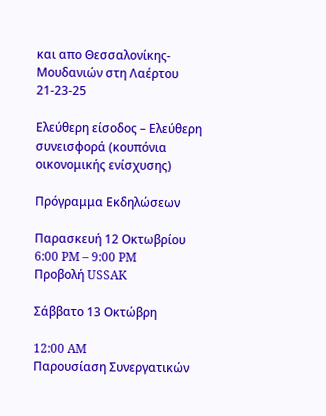και απο Θεσσαλονίκης- Μουδανιών στη Λαέρτου 21-23-25

Ελεύθερη είσοδος – Ελεύθερη συνεισφορά (κουπόνια οικονομικής ενίσχυσης)

Πρόγραμμα Εκδηλώσεων

Παρασκευή 12 Οκτωβρίου
6:00 PM – 9:00 PM
Προβολή USSAK

Σάββατο 13 Οκτώβρη

12:00 AM
Παρουσίαση Συνεργατικών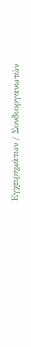Εγχειρημάτων / Συνδιοργανωτών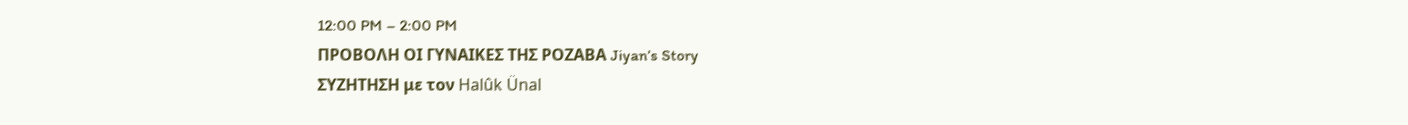12:00 PM – 2:00 PM
ΠΡΟΒΟΛΗ ΟΙ ΓΥΝΑΙΚΕΣ ΤΗΣ ΡΟΖΑΒΑ Jiyan’s Story
ΣΥΖΗΤΗΣΗ με τον Halûk Ünal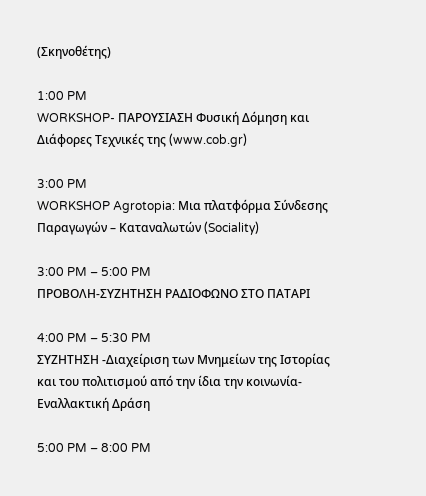(Σκηνοθέτης)

1:00 PM
WORKSHOP- ΠΑΡΟΥΣΙΑΣΗ Φυσική Δόμηση και Διάφορες Τεχνικές της (www.cob.gr)

3:00 PM
WORKSHOP Agrotopia: Μια πλατφόρμα Σύνδεσης Παραγωγών – Καταναλωτών (Sociality)

3:00 PM – 5:00 PM
ΠΡΟΒΟΛΗ-ΣΥΖΗΤΗΣΗ ΡΑΔΙΟΦΩΝΟ ΣΤΟ ΠΑΤΑΡΙ

4:00 PM – 5:30 PM
ΣΥΖΗΤΗΣΗ -Διαχείριση των Μνημείων της Ιστορίας και του πολιτισμού από την ίδια την κοινωνία- Εναλλακτική Δράση

5:00 PM – 8:00 PM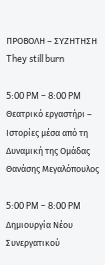ΠΡΟΒΟΛΗ – ΣΥΖΗΤΗΣΗ They still burn

5:00 PM – 8:00 PM
Θεατρικό εργαστήρι – Ιστορίες μέσα από τη Δυναμική της Ομάδας Θανάσης Μεγαλόπουλος

5:00 PM – 8:00 PM
Δημιουργία Νέου Συνεργατικού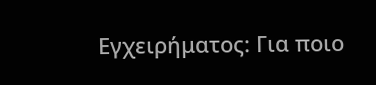Εγχειρήματος: Για ποιο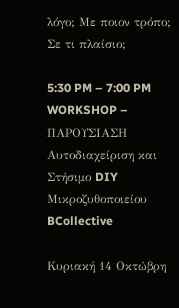λόγο; Με ποιον τρόπο; Σε τι πλαίσιο;

5:30 PM – 7:00 PM
WORKSHOP – ΠΑΡΟΥΣΙΑΣΗ Αυτοδιαχείριση και Στήσιμο DIY Μικροζυθοποιείου BCollective

Κυριακή 14 Οκτώβρη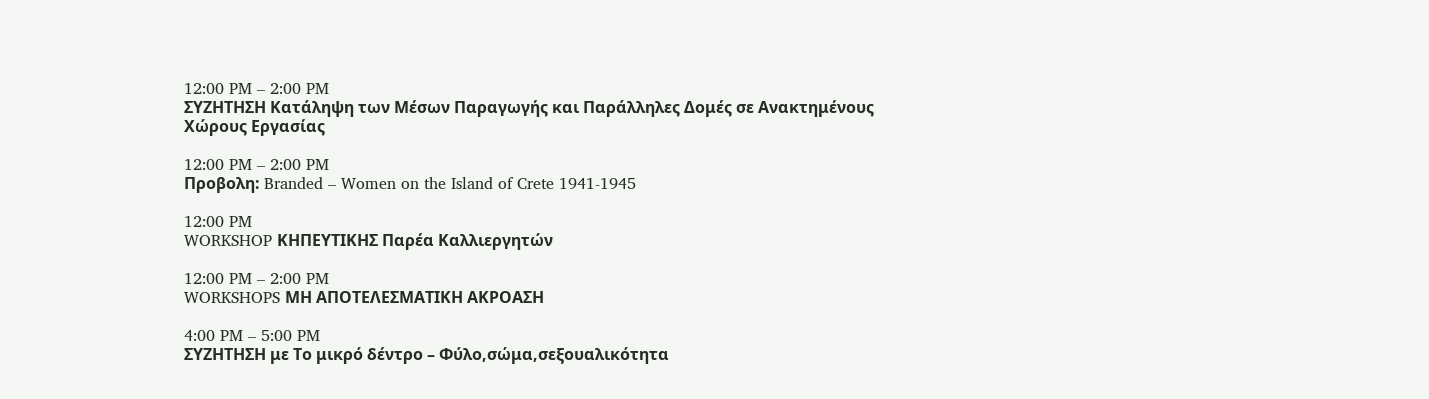12:00 PM – 2:00 PM
ΣΥΖΗΤΗΣΗ Κατάληψη των Μέσων Παραγωγής και Παράλληλες Δομές σε Ανακτημένους Χώρους Εργασίας

12:00 PM – 2:00 PM
Προβολη: Branded – Women on the Island of Crete 1941-1945

12:00 PM
WORKSHOP ΚΗΠΕΥΤΙΚΗΣ Παρέα Καλλιεργητών

12:00 PM – 2:00 PM
WORKSHOPS ΜΗ ΑΠΟΤΕΛΕΣΜΑΤΙΚΗ ΑΚΡΟΑΣΗ

4:00 PM – 5:00 PM
ΣΥΖΗΤΗΣΗ με Το μικρό δέντρο – Φύλο,σώμα,σεξουαλικότητα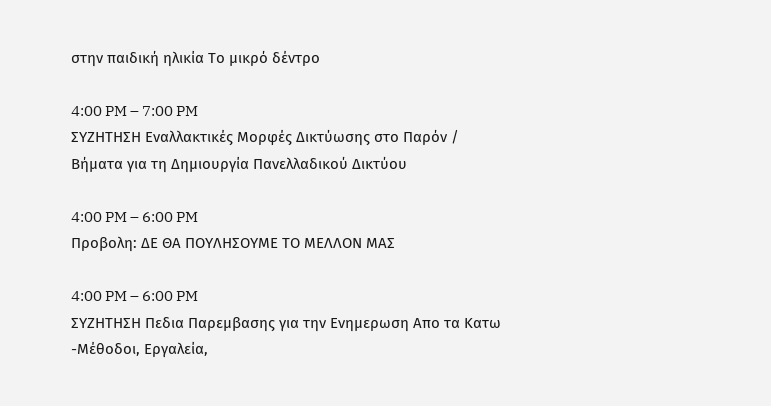στην παιδική ηλικία Το μικρό δέντρο

4:00 PM – 7:00 PM
ΣΥΖΗΤΗΣΗ Εναλλακτικές Μορφές Δικτύωσης στο Παρόν / Βήματα για τη Δημιουργία Πανελλαδικού Δικτύου

4:00 PM – 6:00 PM
Προβολη: ΔΕ ΘΑ ΠΟΥΛΗΣΟΥΜΕ ΤΟ ΜΕΛΛΟΝ ΜΑΣ

4:00 PM – 6:00 PM
ΣΥΖΗΤΗΣΗ Πεδια Παρεμβασης για την Ενημερωση Απο τα Κατω -Μέθοδοι, Εργαλεία,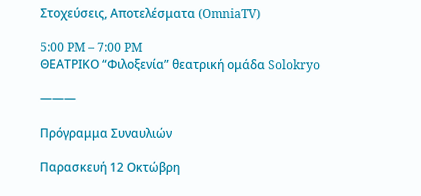Στοχεύσεις, Αποτελέσματα (OmniaTV)

5:00 PM – 7:00 PM
ΘΕΑΤΡΙΚΟ “Φιλοξενία” θεατρική ομάδα Solokryo

———

Πρόγραμμα Συναυλιών

Παρασκευή 12 Οκτώβρη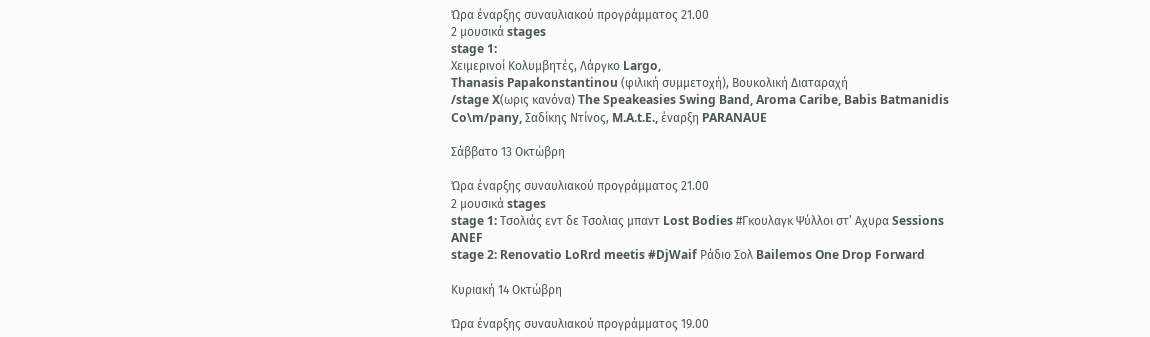Ώρα έναρξης συναυλιακού προγράμματος 21.00
2 μουσικά stages
stage 1:
Χειμερινοί Κολυμβητές, Λάργκο Largo,
Thanasis Papakonstantinou (φιλική συμμετοχή), Βουκολική Διαταραχή
/stage X(ωρις κανόνα) The Speakeasies Swing Band, Aroma Caribe, Babis Batmanidis Co\m/pany, Σαδίκης Ντίνος, M.A.t.E., έναρξη PARANAUE

Σάββατο 13 Οκτώβρη

Ώρα έναρξης συναυλιακού προγράμματος 21.00
2 μουσικά stages
stage 1: Τσολιάς εντ δε Τσολιας μπαντ Lost Bodies #Γκουλαγκ Ψύλλοι στ’ Αχυρα Sessions ANEF
stage 2: Renovatio LoRrd meetis #DjWaif Ράδιο Σολ Bailemos One Drop Forward

Κυριακή 14 Οκτώβρη

Ώρα έναρξης συναυλιακού προγράμματος 19.00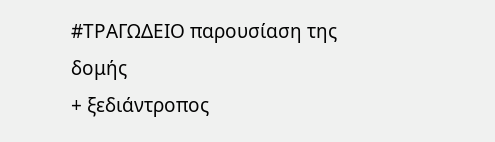#ΤΡΑΓΩΔΕΙΟ παρουσίαση της δομής
+ ξεδιάντροπος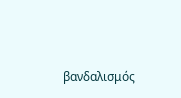βανδαλισμός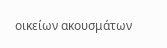οικείων ακουσμάτων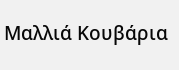Μαλλιά Κουβάρια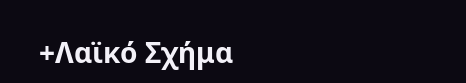+Λαϊκό Σχήμα